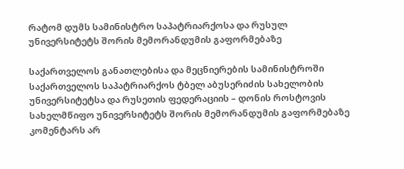რატომ დუმს სამინისტრო საპატრიარქოსა და რუსულ უნივერსიტეტს შორის მემორანდუმის გაფორმებაზე

საქართველოს განათლებისა და მეცნიერების სამინისტროში საქართველოს საპატრიარქოს ტბელ აბუსერიძის სახელობის უნივერსიტეტსა და რუსეთის ფედერაციის – დონის როსტოვის სახელმწიფო უნივერსიტეტს შორის მემორანდუმის გაფორმებაზე კომენტარს არ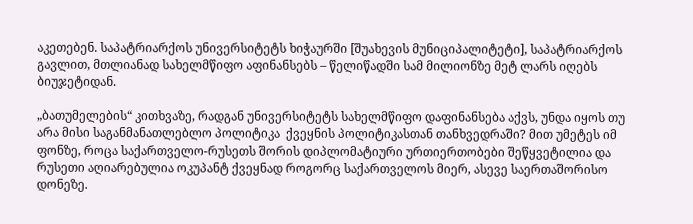აკეთებენ. საპატრიარქოს უნივერსიტეტს ხიჭაურში [შუახევის მუნიციპალიტეტი], საპატრიარქოს გავლით, მთლიანად სახელმწიფო აფინანსებს – წელიწადში სამ მილიონზე მეტ ლარს იღებს ბიუჯეტიდან.

„ბათუმელების“ კითხვაზე, რადგან უნივერსიტეტს სახელმწიფო დაფინანსება აქვს, უნდა იყოს თუ არა მისი საგანმანათლებლო პოლიტიკა  ქვეყნის პოლიტიკასთან თანხვედრაში? მით უმეტეს იმ ფონზე, როცა საქართველო-რუსეთს შორის დიპლომატიური ურთიერთობები შეწყვეტილია და რუსეთი აღიარებულია ოკუპანტ ქვეყნად როგორც საქართველოს მიერ, ასევე საერთაშორისო დონეზე.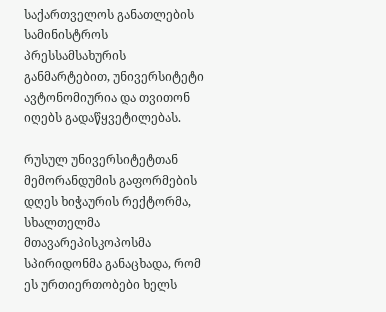საქართველოს განათლების სამინისტროს პრესსამსახურის განმარტებით, უნივერსიტეტი ავტონომიურია და თვითონ იღებს გადაწყვეტილებას.

რუსულ უნივერსიტეტთან მემორანდუმის გაფორმების დღეს ხიჭაურის რექტორმა, სხალთელმა მთავარეპისკოპოსმა სპირიდონმა განაცხადა, რომ ეს ურთიერთობები ხელს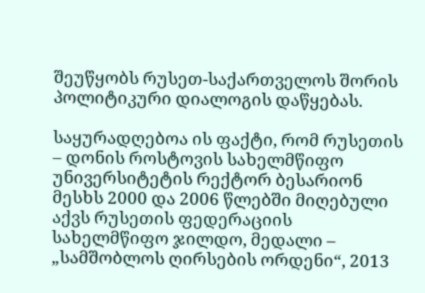შეუწყობს რუსეთ-საქართველოს შორის პოლიტიკური დიალოგის დაწყებას.

საყურადღებოა ის ფაქტი, რომ რუსეთის – დონის როსტოვის სახელმწიფო უნივერსიტეტის რექტორ ბესარიონ მესხს 2000 და 2006 წლებში მიღებული აქვს რუსეთის ფედერაციის სახელმწიფო ჯილდო, მედალი – „სამშობლოს ღირსების ორდენი“, 2013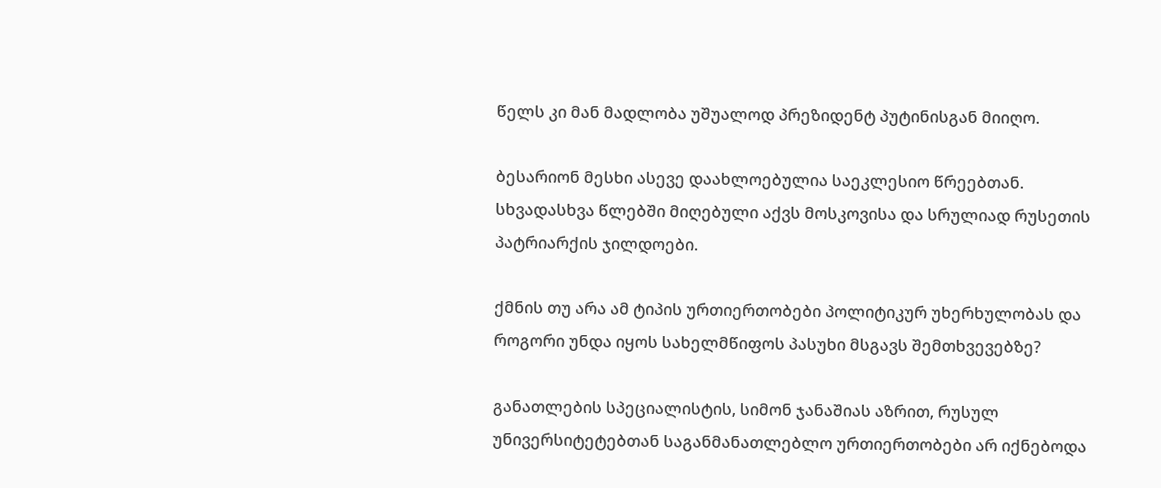წელს კი მან მადლობა უშუალოდ პრეზიდენტ პუტინისგან მიიღო.

ბესარიონ მესხი ასევე დაახლოებულია საეკლესიო წრეებთან. სხვადასხვა წლებში მიღებული აქვს მოსკოვისა და სრულიად რუსეთის პატრიარქის ჯილდოები.

ქმნის თუ არა ამ ტიპის ურთიერთობები პოლიტიკურ უხერხულობას და როგორი უნდა იყოს სახელმწიფოს პასუხი მსგავს შემთხვევებზე?

განათლების სპეციალისტის, სიმონ ჯანაშიას აზრით, რუსულ უნივერსიტეტებთან საგანმანათლებლო ურთიერთობები არ იქნებოდა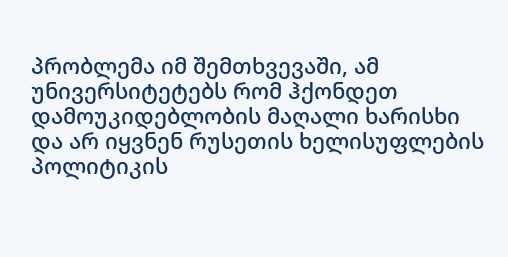პრობლემა იმ შემთხვევაში, ამ უნივერსიტეტებს რომ ჰქონდეთ დამოუკიდებლობის მაღალი ხარისხი და არ იყვნენ რუსეთის ხელისუფლების პოლიტიკის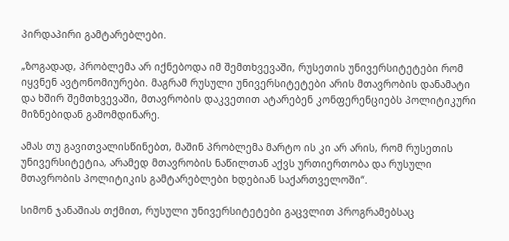პირდაპირი გამტარებლები.

„ზოგადად, პრობლემა არ იქნებოდა იმ შემთხვევაში, რუსეთის უნივერსიტეტები რომ იყვნენ ავტონომიურები. მაგრამ რუსული უნივერსიტეტები არის მთავრობის დანამატი და ხშირ შემთხვევაში, მთავრობის დაკვეთით ატარებენ კონფერენციებს პოლიტიკური მიზნებიდან გამომდინარე.

ამას თუ გავითვალისწინებთ, მაშინ პრობლემა მარტო ის კი არ არის, რომ რუსეთის უნივერსიტეტია, არამედ მთავრობის ნაწილთან აქვს ურთიერთობა და რუსული მთავრობის პოლიტიკის გამტარებლები ხდებიან საქართველოში“.

სიმონ ჯანაშიას თქმით, რუსული უნივერსიტეტები გაცვლით პროგრამებსაც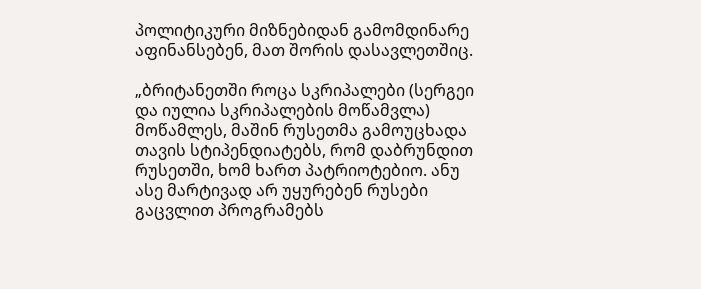პოლიტიკური მიზნებიდან გამომდინარე აფინანსებენ, მათ შორის დასავლეთშიც.

„ბრიტანეთში როცა სკრიპალები (სერგეი და იულია სკრიპალების მოწამვლა) მოწამლეს, მაშინ რუსეთმა გამოუცხადა თავის სტიპენდიატებს, რომ დაბრუნდით რუსეთში, ხომ ხართ პატრიოტებიო. ანუ ასე მარტივად არ უყურებენ რუსები გაცვლით პროგრამებს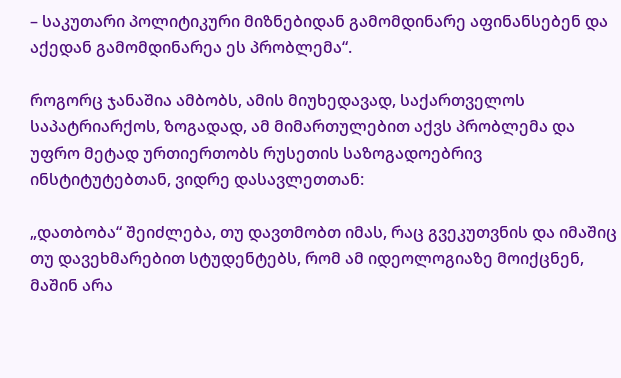– საკუთარი პოლიტიკური მიზნებიდან გამომდინარე აფინანსებენ და აქედან გამომდინარეა ეს პრობლემა“.

როგორც ჯანაშია ამბობს, ამის მიუხედავად, საქართველოს საპატრიარქოს, ზოგადად, ამ მიმართულებით აქვს პრობლემა და უფრო მეტად ურთიერთობს რუსეთის საზოგადოებრივ ინსტიტუტებთან, ვიდრე დასავლეთთან:

„დათბობა“ შეიძლება, თუ დავთმობთ იმას, რაც გვეკუთვნის და იმაშიც თუ დავეხმარებით სტუდენტებს, რომ ამ იდეოლოგიაზე მოიქცნენ, მაშინ არა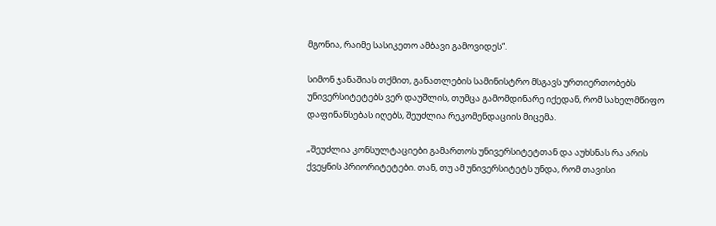მგონია, რაიმე სასიკეთო ამბავი გამოვიდეს“.

სიმონ ჯანაშიას თქმით, განათლების სამინისტრო მსგავს ურთიერთობებს უნივერსიტეტებს ვერ დაუშლის, თუმცა გამომდინარე იქედან, რომ სახელმწიფო დაფინანსებას იღებს, შეუძლია რეკომენდაციის მიცემა.

„შეუძლია კონსულტაციები გამართოს უნივერსიტეტთან და აუხსნას რა არის ქვეყნის პრიორიტეტები. თან, თუ ამ უნივერსიტეტს უნდა, რომ თავისი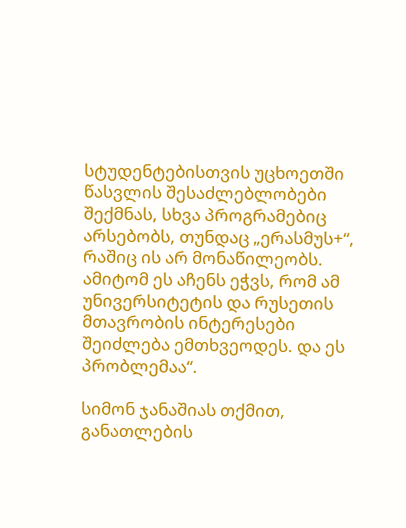სტუდენტებისთვის უცხოეთში წასვლის შესაძლებლობები შექმნას, სხვა პროგრამებიც არსებობს, თუნდაც „ერასმუს+“, რაშიც ის არ მონაწილეობს. ამიტომ ეს აჩენს ეჭვს, რომ ამ უნივერსიტეტის და რუსეთის მთავრობის ინტერესები შეიძლება ემთხვეოდეს. და ეს პრობლემაა“.

სიმონ ჯანაშიას თქმით, განათლების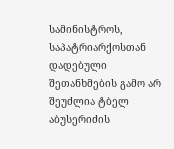სამინისტროს, საპატრიარქოსთან დადებული შეთანხმების გამო არ შეუძლია ტბელ აბუსერიძის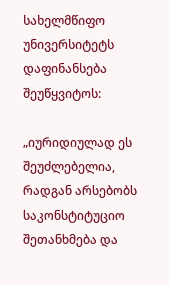სახელმწიფო უნივერსიტეტს დაფინანსება შეუწყვიტოს:

„იურიდიულად ეს შეუძლებელია, რადგან არსებობს საკონსტიტუციო შეთანხმება და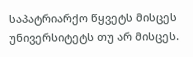საპატრიარქო წყვეტს მისცეს უნივერსიტეტს თუ არ მისცეს.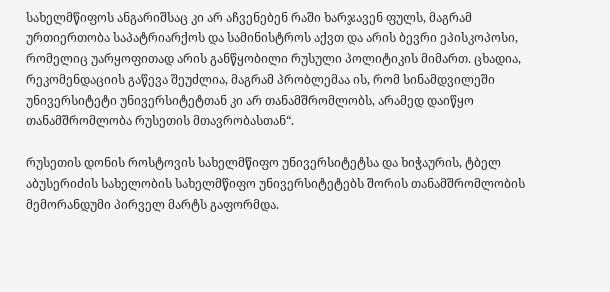სახელმწიფოს ანგარიშსაც კი არ აჩვენებენ რაში ხარჯავენ ფულს, მაგრამ ურთიერთობა საპატრიარქოს და სამინისტროს აქვთ და არის ბევრი ეპისკოპოსი, რომელიც უარყოფითად არის განწყობილი რუსული პოლიტიკის მიმართ. ცხადია, რეკომენდაციის გაწევა შეუძლია, მაგრამ პრობლემაა ის, რომ სინამდვილეში უნივერსიტეტი უნივერსიტეტთან კი არ თანამშრომლობს, არამედ დაიწყო თანამშრომლობა რუსეთის მთავრობასთან“.

რუსეთის დონის როსტოვის სახელმწიფო უნივერსიტეტსა და ხიჭაურის, ტბელ აბუსერიძის სახელობის სახელმწიფო უნივერსიტეტებს შორის თანამშრომლობის მემორანდუმი პირველ მარტს გაფორმდა.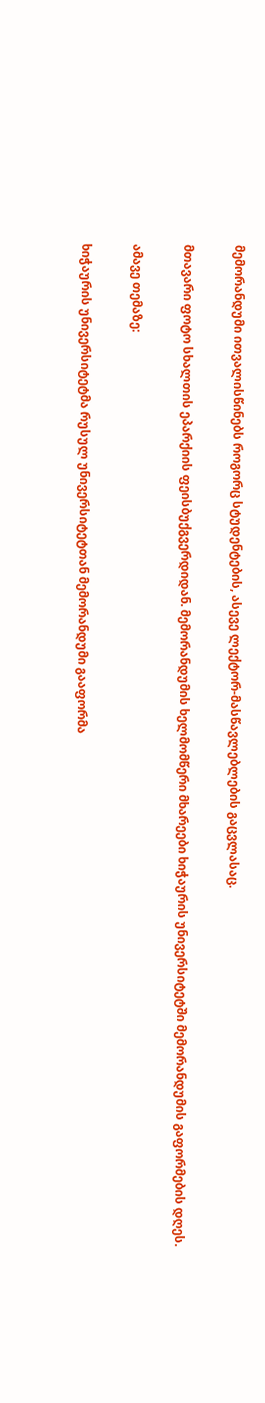მემორანდუმი ითვალისწინებს როგორც სტუდენტების, ასევე ლექტორ-მასწავლებლების გაცვლასაც.

მთავარი ფოტო სხალთის ეპარქიის ფეისბუქგვერდიდან. მემორანდუმის ხელმომწერი მხარეები ხიჭაურის უნივერსიტეტში მემორანდუმის გაფორმების დღეს.

ამავე თემაზე:

ხიჭაურის უნივერსიტეტმა რუსულ უნივერსიტეტთან მემორანდუმი გააფორმა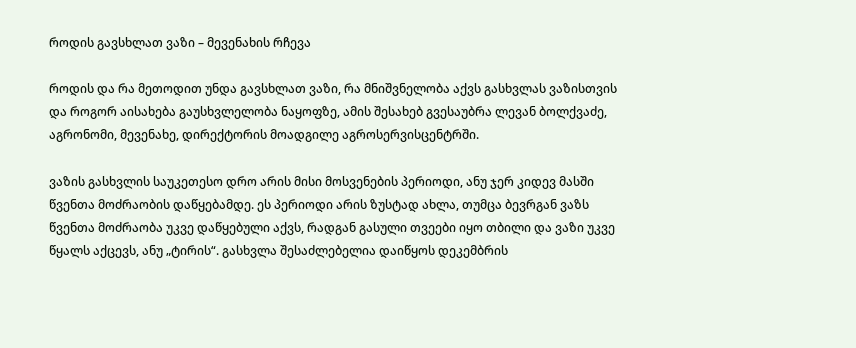როდის გავსხლათ ვაზი – მევენახის რჩევა

როდის და რა მეთოდით უნდა გავსხლათ ვაზი, რა მნიშვნელობა აქვს გასხვლას ვაზისთვის და როგორ აისახება გაუსხვლელობა ნაყოფზე, ამის შესახებ გვესაუბრა ლევან ბოლქვაძე, აგრონომი, მევენახე, დირექტორის მოადგილე აგროსერვისცენტრში.

ვაზის გასხვლის საუკეთესო დრო არის მისი მოსვენების პერიოდი, ანუ ჯერ კიდევ მასში წვენთა მოძრაობის დაწყებამდე. ეს პერიოდი არის ზუსტად ახლა, თუმცა ბევრგან ვაზს წვენთა მოძრაობა უკვე დაწყებული აქვს, რადგან გასული თვეები იყო თბილი და ვაზი უკვე წყალს აქცევს, ანუ „ტირის“. გასხვლა შესაძლებელია დაიწყოს დეკემბრის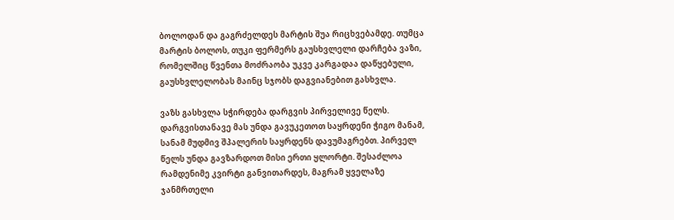ბოლოდან და გაგრძელდეს მარტის შუა რიცხვებამდე. თუმცა მარტის ბოლოს, თუკი ფერმერს გაუსხვლელი დარჩება ვაზი, რომელშიც წვენთა მოძრაობა უკვე კარგადაა დაწყებული, გაუსხვლელობას მაინც სჯობს დაგვიანებით გასხვლა.

ვაზს გასხვლა სჭირდება დარგვის პირველივე წელს. დარგვისთანავე მას უნდა გავუკეთოთ საყრდენი ჭიგო მანამ, სანამ მუდმივ შპალერის საყრდენს დავუმაგრებთ. პირველ წელს უნდა გავზარდოთ მისი ერთი ყლორტი. შესაძლოა რამდენიმე კვირტი განვითარდეს, მაგრამ ყველაზე ჯანმრთელი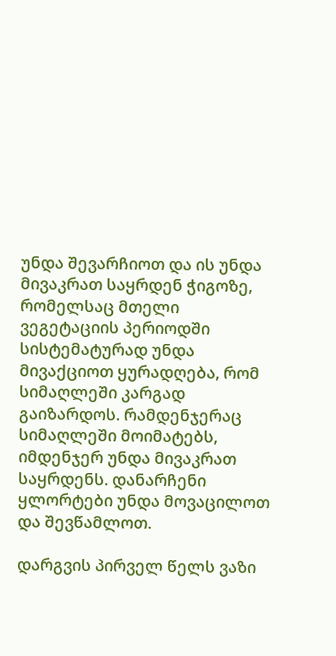უნდა შევარჩიოთ და ის უნდა მივაკრათ საყრდენ ჭიგოზე, რომელსაც მთელი ვეგეტაციის პერიოდში სისტემატურად უნდა მივაქციოთ ყურადღება, რომ სიმაღლეში კარგად გაიზარდოს. რამდენჯერაც სიმაღლეში მოიმატებს, იმდენჯერ უნდა მივაკრათ საყრდენს. დანარჩენი ყლორტები უნდა მოვაცილოთ და შევწამლოთ.

დარგვის პირველ წელს ვაზი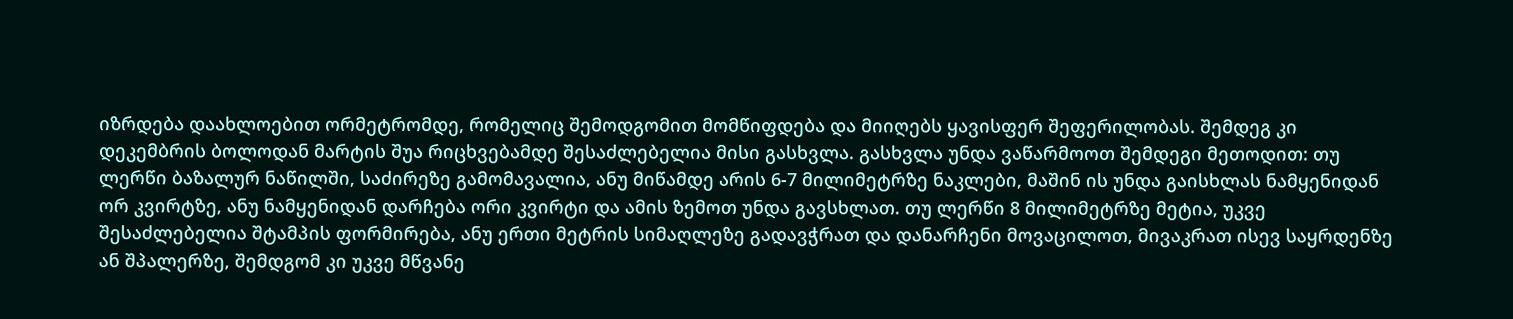იზრდება დაახლოებით ორმეტრომდე, რომელიც შემოდგომით მომწიფდება და მიიღებს ყავისფერ შეფერილობას. შემდეგ კი დეკემბრის ბოლოდან მარტის შუა რიცხვებამდე შესაძლებელია მისი გასხვლა. გასხვლა უნდა ვაწარმოოთ შემდეგი მეთოდით: თუ ლერწი ბაზალურ ნაწილში, საძირეზე გამომავალია, ანუ მიწამდე არის 6-7 მილიმეტრზე ნაკლები, მაშინ ის უნდა გაისხლას ნამყენიდან ორ კვირტზე, ანუ ნამყენიდან დარჩება ორი კვირტი და ამის ზემოთ უნდა გავსხლათ. თუ ლერწი 8 მილიმეტრზე მეტია, უკვე შესაძლებელია შტამპის ფორმირება, ანუ ერთი მეტრის სიმაღლეზე გადავჭრათ და დანარჩენი მოვაცილოთ, მივაკრათ ისევ საყრდენზე ან შპალერზე, შემდგომ კი უკვე მწვანე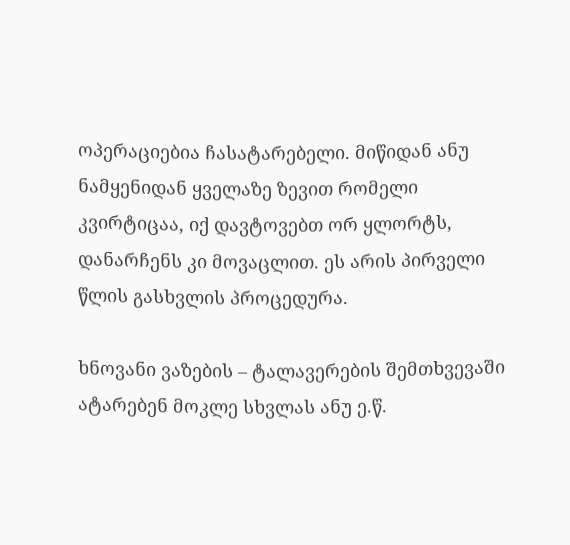ოპერაციებია ჩასატარებელი. მიწიდან ანუ ნამყენიდან ყველაზე ზევით რომელი კვირტიცაა, იქ დავტოვებთ ორ ყლორტს, დანარჩენს კი მოვაცლით. ეს არის პირველი წლის გასხვლის პროცედურა.

ხნოვანი ვაზების – ტალავერების შემთხვევაში ატარებენ მოკლე სხვლას ანუ ე.წ.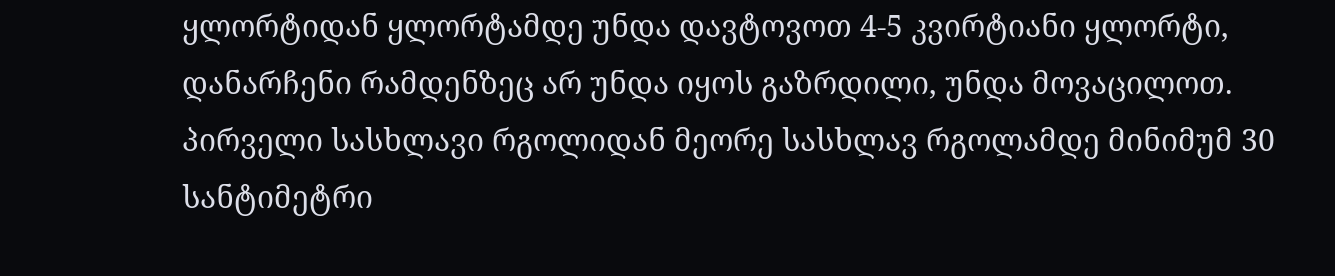ყლორტიდან ყლორტამდე უნდა დავტოვოთ 4-5 კვირტიანი ყლორტი, დანარჩენი რამდენზეც არ უნდა იყოს გაზრდილი, უნდა მოვაცილოთ. პირველი სასხლავი რგოლიდან მეორე სასხლავ რგოლამდე მინიმუმ 30 სანტიმეტრი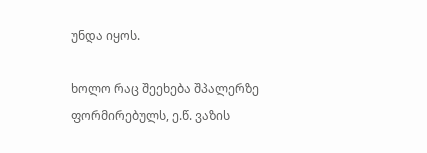უნდა იყოს.

ხოლო რაც შეეხება შპალერზე ფორმირებულს, ე.წ. ვაზის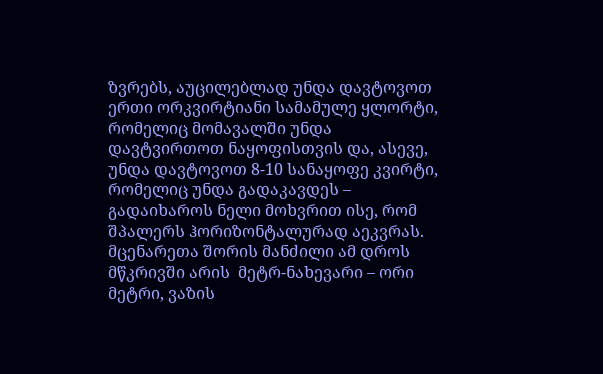ზვრებს, აუცილებლად უნდა დავტოვოთ ერთი ორკვირტიანი სამამულე ყლორტი, რომელიც მომავალში უნდა დავტვირთოთ ნაყოფისთვის და, ასევე, უნდა დავტოვოთ 8-10 სანაყოფე კვირტი, რომელიც უნდა გადაკავდეს – გადაიხაროს ნელი მოხვრით ისე, რომ შპალერს ჰორიზონტალურად აეკვრას. მცენარეთა შორის მანძილი ამ დროს მწკრივში არის  მეტრ-ნახევარი – ორი მეტრი, ვაზის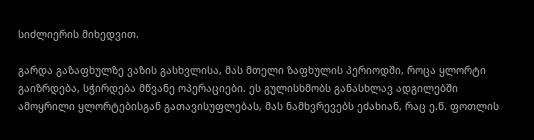სიძლიერის მიხედვით.

გარდა გაზაფხულზე ვაზის გასხვლისა, მას მთელი ზაფხულის პერიოდში, როცა ყლორტი გაიზრდება, სჭირდება მწვანე ოპერაციები. ეს გულისხმობს განასხლავ ადგილებში ამოყრილი ყლორტებისგან გათავისუფლებას, მას ნამხვრევებს ეძახიან, რაც ე.წ. ფოთლის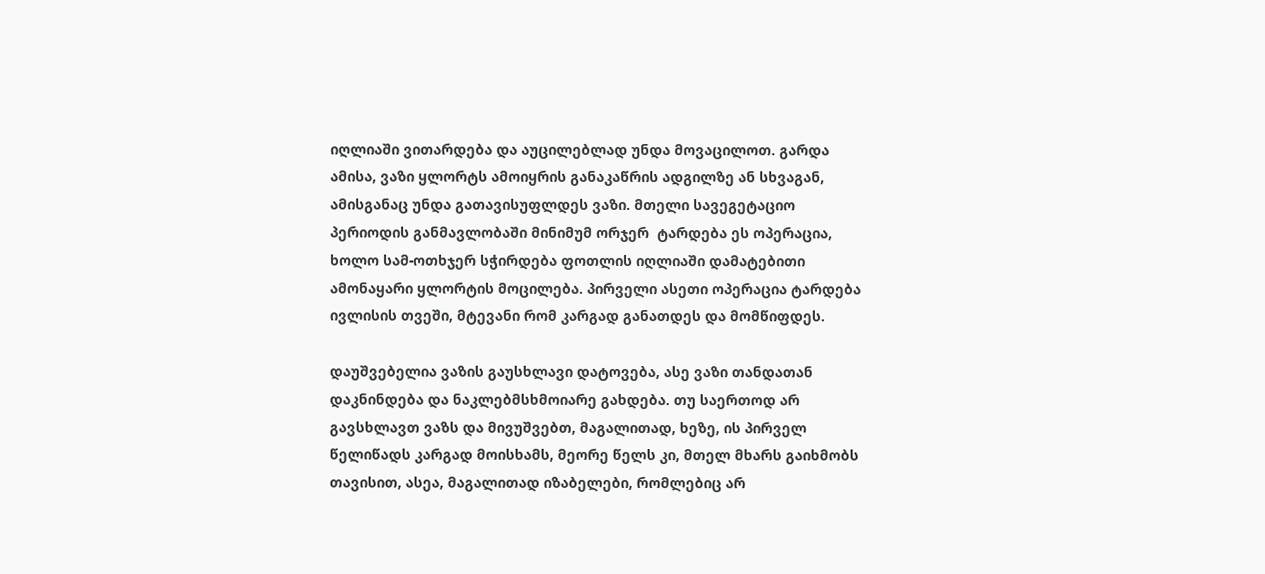იღლიაში ვითარდება და აუცილებლად უნდა მოვაცილოთ. გარდა ამისა, ვაზი ყლორტს ამოიყრის განაკაწრის ადგილზე ან სხვაგან, ამისგანაც უნდა გათავისუფლდეს ვაზი. მთელი სავეგეტაციო პერიოდის განმავლობაში მინიმუმ ორჯერ  ტარდება ეს ოპერაცია, ხოლო სამ-ოთხჯერ სჭირდება ფოთლის იღლიაში დამატებითი ამონაყარი ყლორტის მოცილება. პირველი ასეთი ოპერაცია ტარდება ივლისის თვეში, მტევანი რომ კარგად განათდეს და მომწიფდეს.

დაუშვებელია ვაზის გაუსხლავი დატოვება, ასე ვაზი თანდათან დაკნინდება და ნაკლებმსხმოიარე გახდება. თუ საერთოდ არ გავსხლავთ ვაზს და მივუშვებთ, მაგალითად, ხეზე, ის პირველ წელიწადს კარგად მოისხამს, მეორე წელს კი, მთელ მხარს გაიხმობს თავისით, ასეა, მაგალითად იზაბელები, რომლებიც არ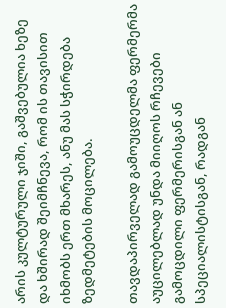არის კულტურული ჯიში, გაშვებულია ხეზე და ხშირად შეიმჩნევა, რომ ის თავისით იხმობს ერთ მხარეს, ანუ მას სჭირდება ზედმეტების მოცილება.

თავდაპირველად გამოუცდელმა ფერმერმა აუცილებლად უნდა მიიღოს რჩევები გამოცდილი ფერმერისგან ან სპეციალისტისგან, რადგან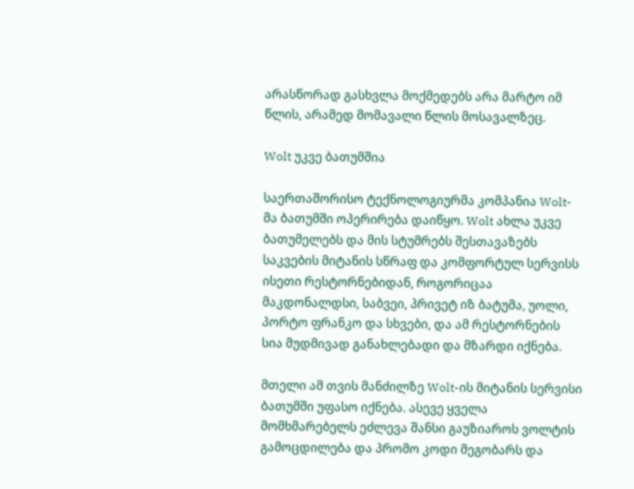არასწორად გასხვლა მოქმედებს არა მარტო იმ წლის, არამედ მომავალი წლის მოსავალზეც.

Wolt უკვე ბათუმშია

საერთაშორისო ტექნოლოგიურმა კომპანია Wolt-მა ბათუმში ოპერირება დაიწყო. Wolt ახლა უკვე ბათუმელებს და მის სტუმრებს შესთავაზებს საკვების მიტანის სწრაფ და კომფორტულ სერვისს ისეთი რესტორნებიდან, როგორიცაა მაკდონალდსი, საბვეი, პრივეტ იზ ბატუმა, უოლი, პორტო ფრანკო და სხვები, და ამ რესტორნების სია მუდმივად განახლებადი და მზარდი იქნება.

მთელი ამ თვის მანძილზე Wolt-ის მიტანის სერვისი ბათუმში უფასო იქნება. ასევე ყველა მომხმარებელს ეძლევა შანსი გაუზიაროს ვოლტის გამოცდილება და პრომო კოდი მეგობარს და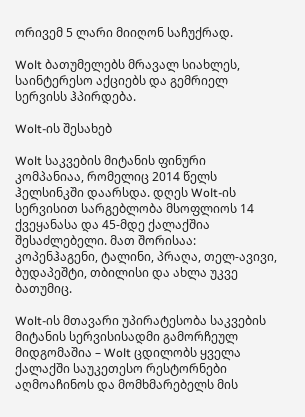ორივემ 5 ლარი მიიღონ საჩუქრად.

Wolt ბათუმელებს მრავალ სიახლეს, საინტერესო აქციებს და გემრიელ სერვისს ჰპირდება.

Wolt-ის შესახებ

Wolt საკვების მიტანის ფინური კომპანიაა, რომელიც 2014 წელს ჰელსინკში დაარსდა. დღეს Wolt-ის სერვისით სარგებლობა მსოფლიოს 14 ქვეყანასა და 45-მდე ქალაქშია შესაძლებელი. მათ შორისაა: კოპენჰაგენი, ტალინი, პრაღა, თელ-ავივი, ბუდაპეშტი, თბილისი და ახლა უკვე ბათუმიც.

Wolt-ის მთავარი უპირატესობა საკვების მიტანის სერვისისადმი გამორჩეულ მიდგომაშია – Wolt ცდილობს ყველა ქალაქში საუკეთესო რესტორნები აღმოაჩინოს და მომხმარებელს მის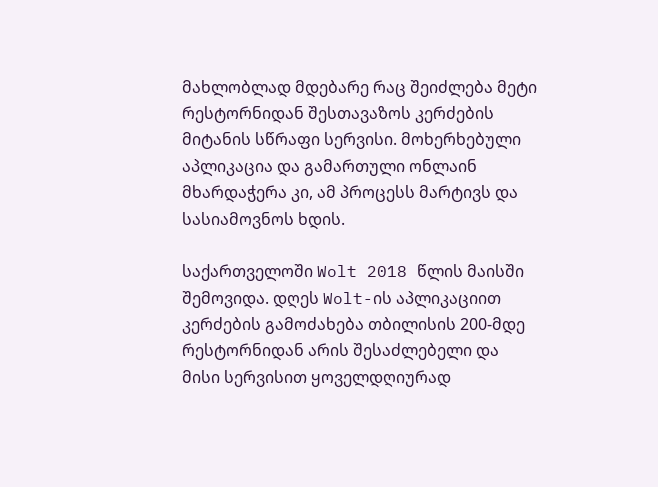მახლობლად მდებარე რაც შეიძლება მეტი რესტორნიდან შესთავაზოს კერძების მიტანის სწრაფი სერვისი. მოხერხებული აპლიკაცია და გამართული ონლაინ მხარდაჭერა კი, ამ პროცესს მარტივს და სასიამოვნოს ხდის.

საქართველოში Wolt 2018 წლის მაისში შემოვიდა. დღეს Wolt-ის აპლიკაციით კერძების გამოძახება თბილისის 200-მდე რესტორნიდან არის შესაძლებელი და მისი სერვისით ყოველდღიურად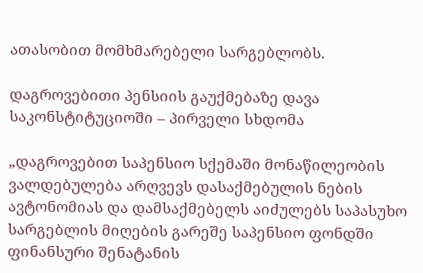ათასობით მომხმარებელი სარგებლობს.

დაგროვებითი პენსიის გაუქმებაზე დავა საკონსტიტუციოში – პირველი სხდომა

„დაგროვებით საპენსიო სქემაში მონაწილეობის ვალდებულება არღვევს დასაქმებულის ნების ავტონომიას და დამსაქმებელს აიძულებს საპასუხო სარგებლის მიღების გარეშე საპენსიო ფონდში ფინანსური შენატანის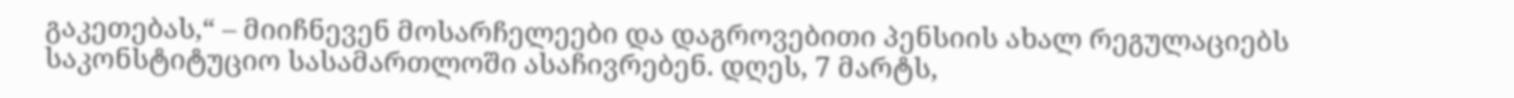გაკეთებას,“ – მიიჩნევენ მოსარჩელეები და დაგროვებითი პენსიის ახალ რეგულაციებს საკონსტიტუციო სასამართლოში ასაჩივრებენ. დღეს, 7 მარტს,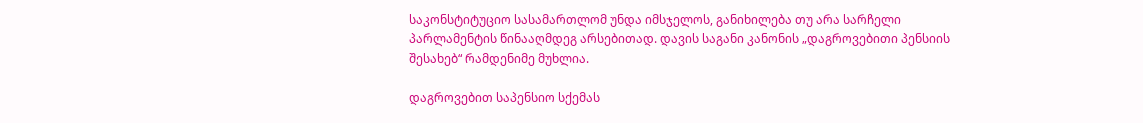საკონსტიტუციო სასამართლომ უნდა იმსჯელოს, განიხილება თუ არა სარჩელი პარლამენტის წინააღმდეგ არსებითად. დავის საგანი კანონის „დაგროვებითი პენსიის შესახებ“ რამდენიმე მუხლია.

დაგროვებით საპენსიო სქემას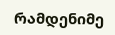რამდენიმე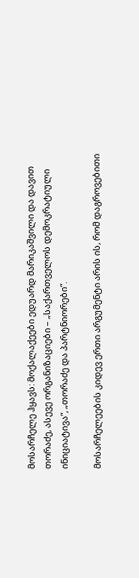მოსარჩელე ჰყავს: მოქალაქეები ედუარდ მარიკაშვილი და დავით თორაძე, ასევე ორგანიზაციები – „საქართველოს დემოკრატიული ინიციატივა“, „თორაძე და პარტნიორები“.

მოსარჩელეების კიდევ ერთი არგუმენტი არის ის, რომ დაგროვებითი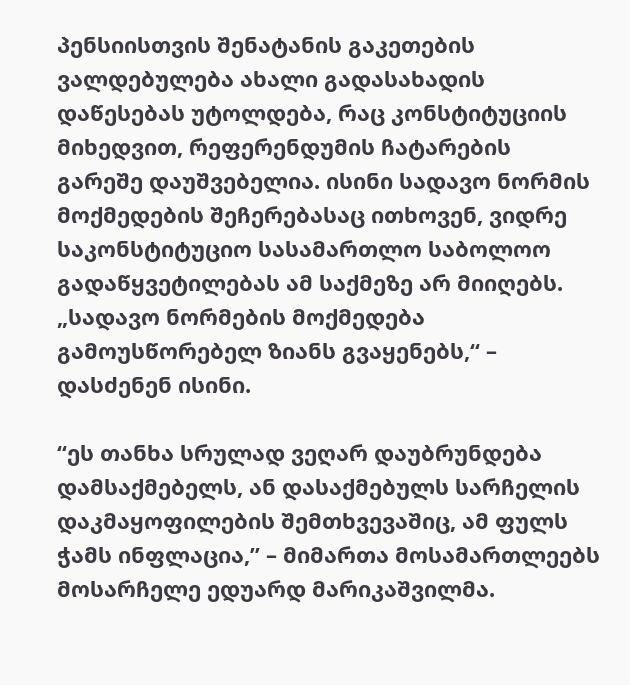პენსიისთვის შენატანის გაკეთების ვალდებულება ახალი გადასახადის დაწესებას უტოლდება, რაც კონსტიტუციის მიხედვით, რეფერენდუმის ჩატარების გარეშე დაუშვებელია. ისინი სადავო ნორმის მოქმედების შეჩერებასაც ითხოვენ, ვიდრე საკონსტიტუციო სასამართლო საბოლოო გადაწყვეტილებას ამ საქმეზე არ მიიღებს. „სადავო ნორმების მოქმედება გამოუსწორებელ ზიანს გვაყენებს,“ – დასძენენ ისინი.

“ეს თანხა სრულად ვეღარ დაუბრუნდება დამსაქმებელს, ან დასაქმებულს სარჩელის დაკმაყოფილების შემთხვევაშიც, ამ ფულს ჭამს ინფლაცია,” – მიმართა მოსამართლეებს მოსარჩელე ედუარდ მარიკაშვილმა.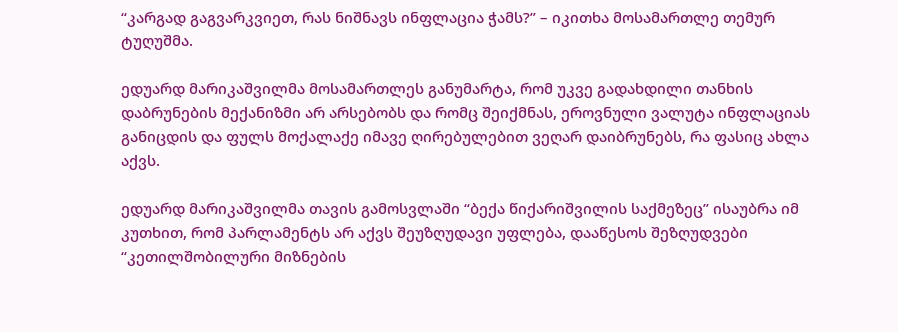“კარგად გაგვარკვიეთ, რას ნიშნავს ინფლაცია ჭამს?” – იკითხა მოსამართლე თემურ ტუღუშმა.

ედუარდ მარიკაშვილმა მოსამართლეს განუმარტა, რომ უკვე გადახდილი თანხის დაბრუნების მექანიზმი არ არსებობს და რომც შეიქმნას, ეროვნული ვალუტა ინფლაციას განიცდის და ფულს მოქალაქე იმავე ღირებულებით ვეღარ დაიბრუნებს, რა ფასიც ახლა აქვს.

ედუარდ მარიკაშვილმა თავის გამოსვლაში “ბექა წიქარიშვილის საქმეზეც” ისაუბრა იმ კუთხით, რომ პარლამენტს არ აქვს შეუზღუდავი უფლება, დააწესოს შეზღუდვები “კეთილშობილური მიზნების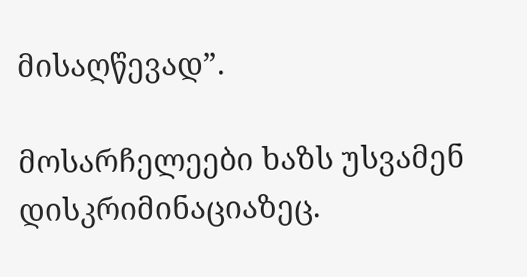მისაღწევად”.

მოსარჩელეები ხაზს უსვამენ დისკრიმინაციაზეც.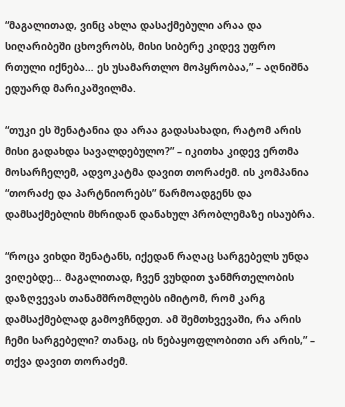“მაგალითად, ვინც ახლა დასაქმებული არაა და სიღარიბეში ცხოვრობს, მისი სიბერე კიდევ უფრო რთული იქნება… ეს უსამართლო მოპყრობაა,” – აღნიშნა ედუარდ მარიკაშვილმა.

“თუკი ეს შენატანია და არაა გადასახადი, რატომ არის მისი გადახდა სავალდებულო?” – იკითხა კიდევ ერთმა მოსარჩელემ, ადვოკატმა დავით თორაძემ. ის კომპანია “თორაძე და პარტნიორებს” წარმოადგენს და დამსაქმებლის მხრიდან დანახულ პრობლემაზე ისაუბრა.

“როცა ვიხდი შენატანს, იქედან რაღაც სარგებელს უნდა ვიღებდე… მაგალითად, ჩვენ ვუხდით ჯანმრთელობის დაზღვევას თანამშრომლებს იმიტომ, რომ კარგ დამსაქმებლად გამოვჩნდეთ. ამ შემთხვევაში, რა არის ჩემი სარგებელი? თანაც, ის ნებაყოფლობითი არ არის,” – თქვა დავით თორაძემ.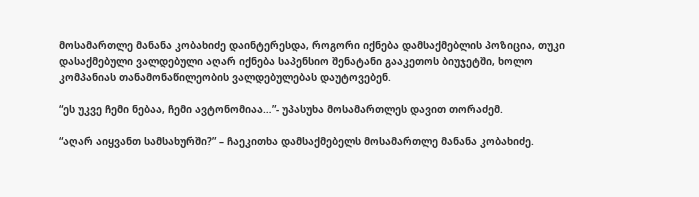მოსამართლე მანანა კობახიძე დაინტერესდა, როგორი იქნება დამსაქმებლის პოზიცია, თუკი დასაქმებული ვალდებული აღარ იქნება საპენსიო შენატანი გააკეთოს ბიუჯეტში, ხოლო კომპანიას თანამონაწილეობის ვალდებულებას დაუტოვებენ.

“ეს უკვე ჩემი ნებაა, ჩემი ავტონომიაა…”- უპასუხა მოსამართლეს დავით თორაძემ.

“აღარ აიყვანთ სამსახურში?” – ჩაეკითხა დამსაქმებელს მოსამართლე მანანა კობახიძე.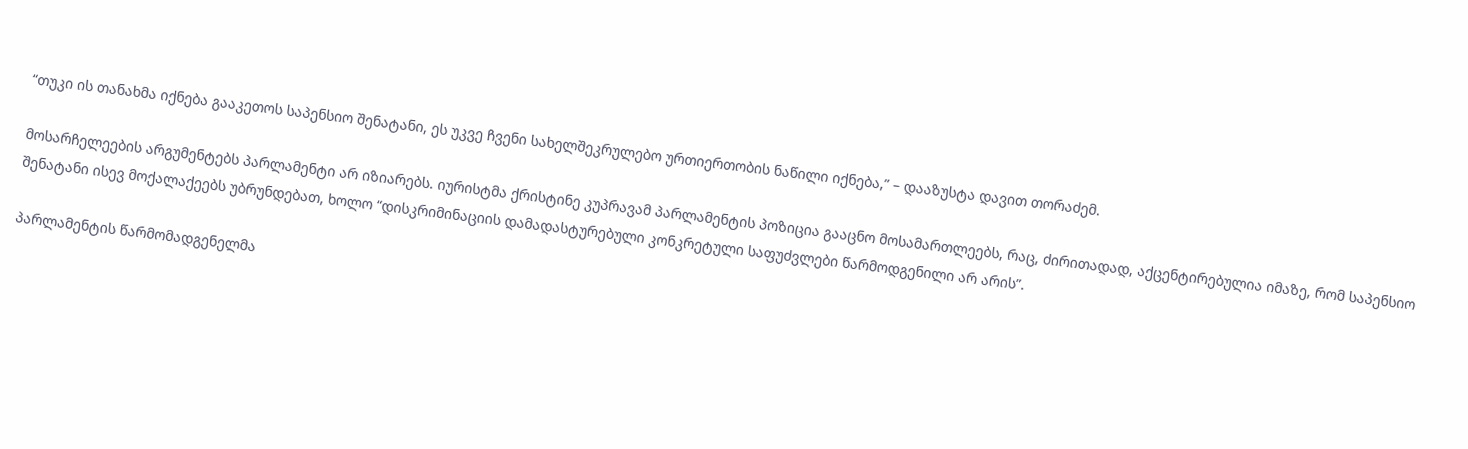“თუკი ის თანახმა იქნება გააკეთოს საპენსიო შენატანი, ეს უკვე ჩვენი სახელშეკრულებო ურთიერთობის ნაწილი იქნება,” – დააზუსტა დავით თორაძემ.

მოსარჩელეების არგუმენტებს პარლამენტი არ იზიარებს. იურისტმა ქრისტინე კუპრავამ პარლამენტის პოზიცია გააცნო მოსამართლეებს, რაც, ძირითადად, აქცენტირებულია იმაზე, რომ საპენსიო შენატანი ისევ მოქალაქეებს უბრუნდებათ, ხოლო “დისკრიმინაციის დამადასტურებული კონკრეტული საფუძვლები წარმოდგენილი არ არის”.

პარლამენტის წარმომადგენელმა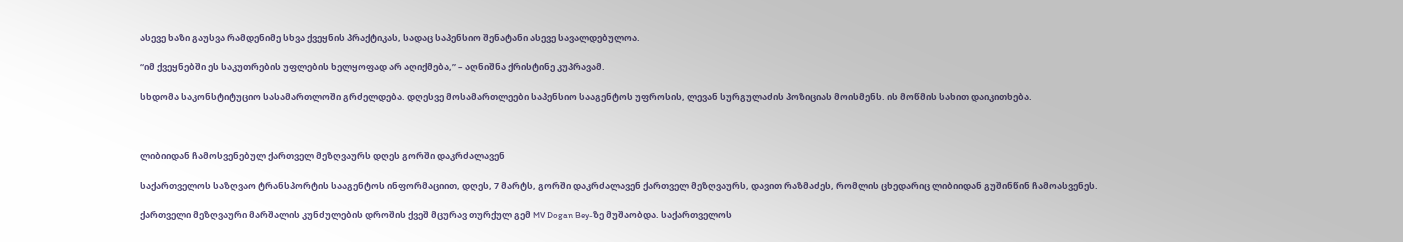ასევე ხაზი გაუსვა რამდენიმე სხვა ქვეყნის პრაქტიკას, სადაც საპენსიო შენატანი ასევე სავალდებულოა.

“იმ ქვეყნებში ეს საკუთრების უფლების ხელყოფად არ აღიქმება,” – აღნიშნა ქრისტინე კუპრავამ.

სხდომა საკონსტიტუციო სასამართლოში გრძელდება. დღესვე მოსამართლეები საპენსიო სააგენტოს უფროსის, ლევან სურგულაძის პოზიციას მოისმენს. ის მოწმის სახით დაიკითხება.



ლიბიიდან ჩამოსვენებულ ქართველ მეზღვაურს დღეს გორში დაკრძალავენ

საქართველოს საზღვაო ტრანსპორტის სააგენტოს ინფორმაციით, დღეს, 7 მარტს, გორში დაკრძალავენ ქართველ მეზღვაურს, დავით რაზმაძეს, რომლის ცხედარიც ლიბიიდან გუშინწინ ჩამოასვენეს.

ქართველი მეზღვაური მარშალის კუნძულების დროშის ქვეშ მცურავ თურქულ გემ MV Dogan Bey-ზე მუშაობდა. საქართველოს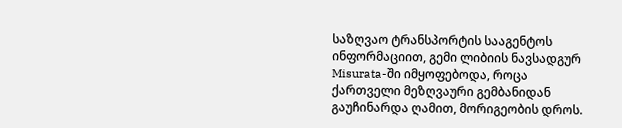საზღვაო ტრანსპორტის სააგენტოს ინფორმაციით, გემი ლიბიის ნავსადგურ Misurata-ში იმყოფებოდა, როცა ქართველი მეზღვაური გემბანიდან გაუჩინარდა ღამით, მორიგეობის დროს.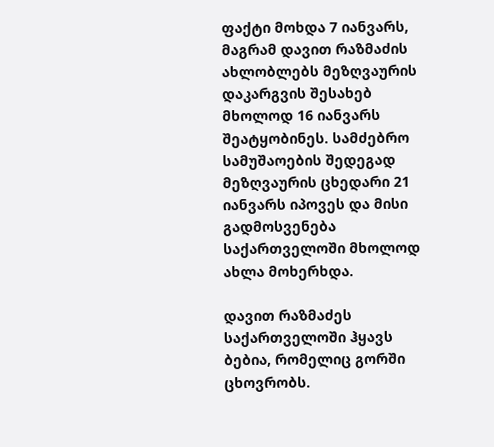ფაქტი მოხდა 7 იანვარს, მაგრამ დავით რაზმაძის ახლობლებს მეზღვაურის დაკარგვის შესახებ მხოლოდ 16 იანვარს შეატყობინეს. სამძებრო სამუშაოების შედეგად მეზღვაურის ცხედარი 21 იანვარს იპოვეს და მისი გადმოსვენება საქართველოში მხოლოდ ახლა მოხერხდა.

დავით რაზმაძეს საქართველოში ჰყავს ბებია, რომელიც გორში ცხოვრობს.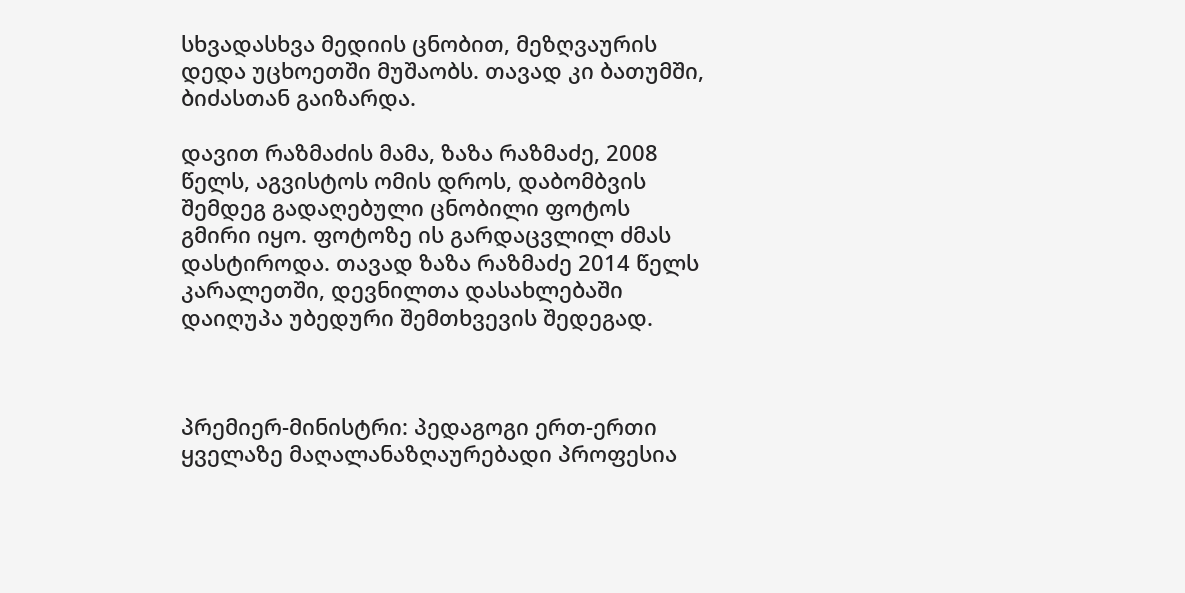სხვადასხვა მედიის ცნობით, მეზღვაურის დედა უცხოეთში მუშაობს. თავად კი ბათუმში, ბიძასთან გაიზარდა.

დავით რაზმაძის მამა, ზაზა რაზმაძე, 2008 წელს, აგვისტოს ომის დროს, დაბომბვის შემდეგ გადაღებული ცნობილი ფოტოს გმირი იყო. ფოტოზე ის გარდაცვლილ ძმას დასტიროდა. თავად ზაზა რაზმაძე 2014 წელს კარალეთში, დევნილთა დასახლებაში დაიღუპა უბედური შემთხვევის შედეგად.



პრემიერ-მინისტრი: პედაგოგი ერთ-ერთი ყველაზე მაღალანაზღაურებადი პროფესია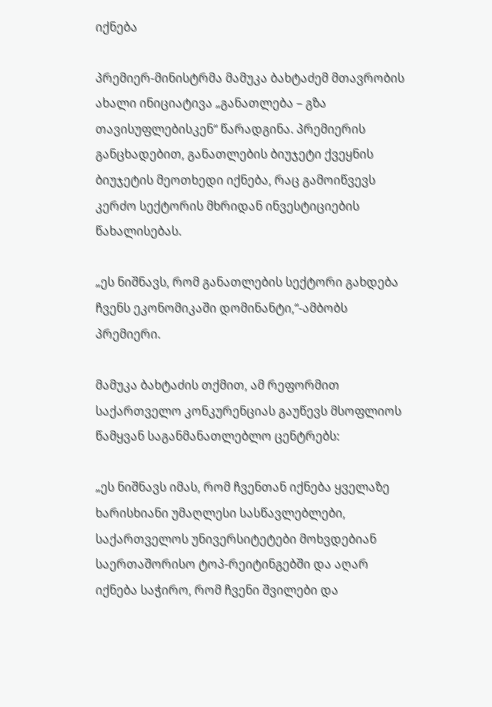იქნება

პრემიერ-მინისტრმა მამუკა ბახტაძემ მთავრობის ახალი ინიციატივა „განათლება – გზა თავისუფლებისკენ“ წარადგინა. პრემიერის განცხადებით, განათლების ბიუჯეტი ქვეყნის ბიუჯეტის მეოთხედი იქნება, რაც გამოიწვევს კერძო სექტორის მხრიდან ინვესტიციების წახალისებას.

„ეს ნიშნავს, რომ განათლების სექტორი გახდება ჩვენს ეკონომიკაში დომინანტი,“-ამბობს პრემიერი.

მამუკა ბახტაძის თქმით, ამ რეფორმით საქართველო კონკურენციას გაუწევს მსოფლიოს წამყვან საგანმანათლებლო ცენტრებს:

„ეს ნიშნავს იმას, რომ ჩვენთან იქნება ყველაზე ხარისხიანი უმაღლესი სასწავლებლები, საქართველოს უნივერსიტეტები მოხვდებიან საერთაშორისო ტოპ-რეიტინგებში და აღარ იქნება საჭირო, რომ ჩვენი შვილები და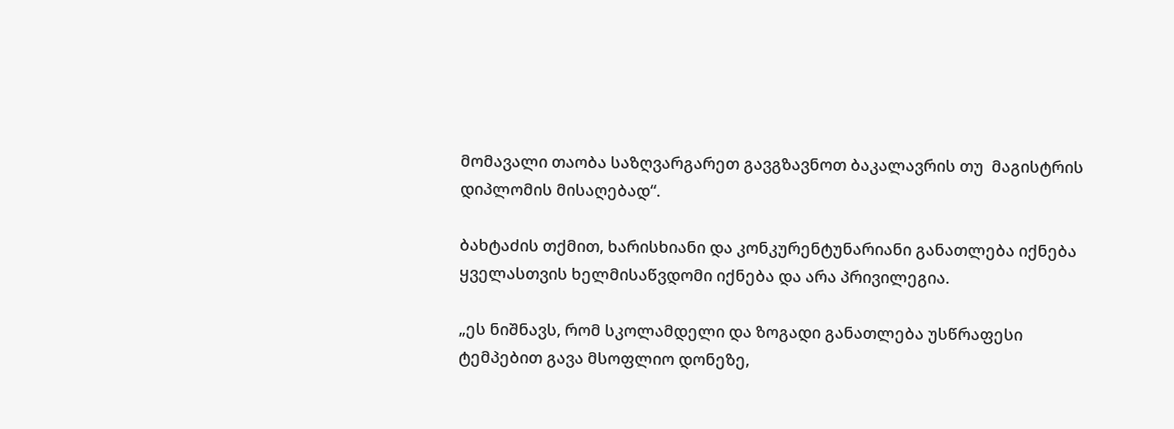მომავალი თაობა საზღვარგარეთ გავგზავნოთ ბაკალავრის თუ  მაგისტრის დიპლომის მისაღებად“.

ბახტაძის თქმით, ხარისხიანი და კონკურენტუნარიანი განათლება იქნება ყველასთვის ხელმისაწვდომი იქნება და არა პრივილეგია.

„ეს ნიშნავს, რომ სკოლამდელი და ზოგადი განათლება უსწრაფესი ტემპებით გავა მსოფლიო დონეზე,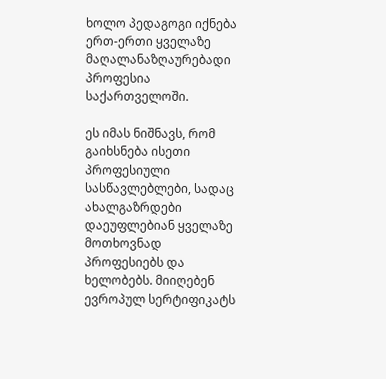ხოლო პედაგოგი იქნება ერთ-ერთი ყველაზე მაღალანაზღაურებადი პროფესია საქართველოში.

ეს იმას ნიშნავს, რომ გაიხსნება ისეთი პროფესიული სასწავლებლები, სადაც ახალგაზრდები დაეუფლებიან ყველაზე მოთხოვნად პროფესიებს და ხელობებს. მიიღებენ ევროპულ სერტიფიკატს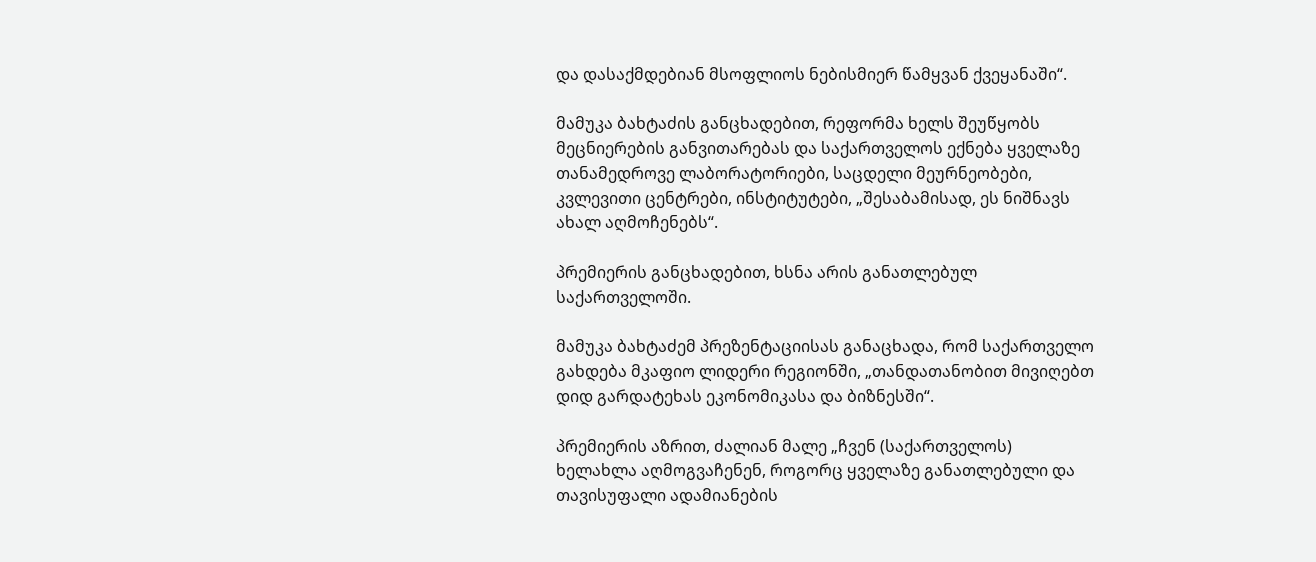და დასაქმდებიან მსოფლიოს ნებისმიერ წამყვან ქვეყანაში“.

მამუკა ბახტაძის განცხადებით, რეფორმა ხელს შეუწყობს მეცნიერების განვითარებას და საქართველოს ექნება ყველაზე თანამედროვე ლაბორატორიები, საცდელი მეურნეობები, კვლევითი ცენტრები, ინსტიტუტები, „შესაბამისად, ეს ნიშნავს ახალ აღმოჩენებს“.

პრემიერის განცხადებით, ხსნა არის განათლებულ საქართველოში.

მამუკა ბახტაძემ პრეზენტაციისას განაცხადა, რომ საქართველო გახდება მკაფიო ლიდერი რეგიონში, „თანდათანობით მივიღებთ დიდ გარდატეხას ეკონომიკასა და ბიზნესში“.

პრემიერის აზრით, ძალიან მალე „ჩვენ (საქართველოს) ხელახლა აღმოგვაჩენენ, როგორც ყველაზე განათლებული და თავისუფალი ადამიანების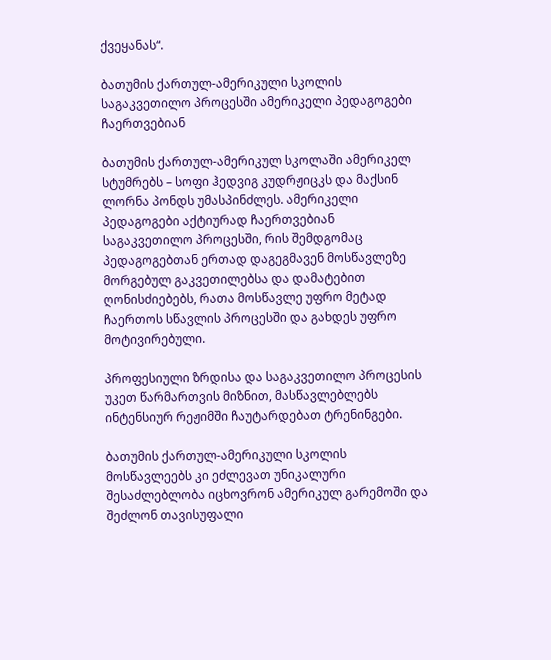ქვეყანას“.

ბათუმის ქართულ-ამერიკული სკოლის საგაკვეთილო პროცესში ამერიკელი პედაგოგები ჩაერთვებიან

ბათუმის ქართულ-ამერიკულ სკოლაში ამერიკელ სტუმრებს – სოფი ჰედვიგ კუდრჟიცკს და მაქსინ ლორნა პონდს უმასპინძლეს. ამერიკელი პედაგოგები აქტიურად ჩაერთვებიან საგაკვეთილო პროცესში, რის შემდგომაც პედაგოგებთან ერთად დაგეგმავენ მოსწავლეზე მორგებულ გაკვეთილებსა და დამატებით ღონისძიებებს, რათა მოსწავლე უფრო მეტად ჩაერთოს სწავლის პროცესში და გახდეს უფრო მოტივირებული.

პროფესიული ზრდისა და საგაკვეთილო პროცესის უკეთ წარმართვის მიზნით, მასწავლებლებს ინტენსიურ რეჟიმში ჩაუტარდებათ ტრენინგები.

ბათუმის ქართულ-ამერიკული სკოლის მოსწავლეებს კი ეძლევათ უნიკალური შესაძლებლობა იცხოვრონ ამერიკულ გარემოში და შეძლონ თავისუფალი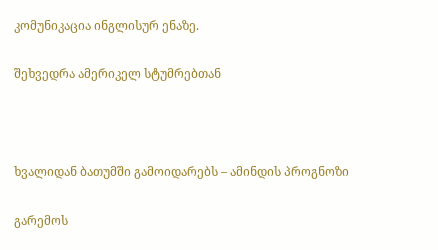კომუნიკაცია ინგლისურ ენაზე.

შეხვედრა ამერიკელ სტუმრებთან



ხვალიდან ბათუმში გამოიდარებს – ამინდის პროგნოზი

გარემოს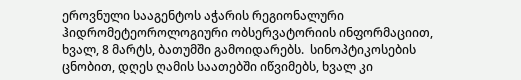ეროვნული სააგენტოს აჭარის რეგიონალური ჰიდრომეტეოროლოგიური ობსერვატორიის ინფორმაციით, ხვალ, 8 მარტს, ბათუმში გამოიდარებს.  სინოპტიკოსების ცნობით, დღეს ღამის საათებში იწვიმებს, ხვალ კი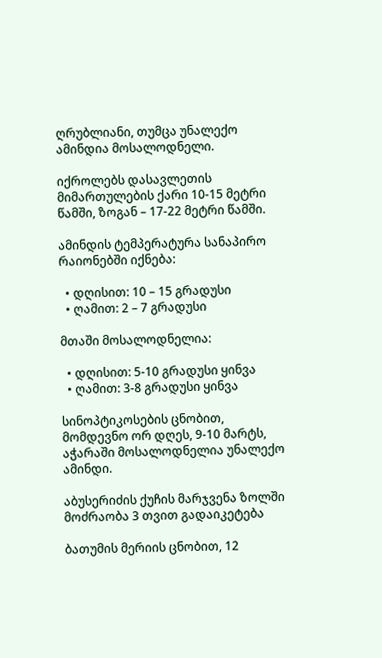ღრუბლიანი, თუმცა უნალექო ამინდია მოსალოდნელი.

იქროლებს დასავლეთის მიმართულების ქარი 10-15 მეტრი წამში, ზოგან – 17-22 მეტრი წამში.

ამინდის ტემპერატურა სანაპირო რაიონებში იქნება:

  • დღისით: 10 – 15 გრადუსი
  • ღამით: 2 – 7 გრადუსი

მთაში მოსალოდნელია:

  • დღისით: 5-10 გრადუსი ყინვა
  • ღამით: 3-8 გრადუსი ყინვა

სინოპტიკოსების ცნობით, მომდევნო ორ დღეს, 9-10 მარტს, აჭარაში მოსალოდნელია უნალექო ამინდი.

აბუსერიძის ქუჩის მარჯვენა ზოლში მოძრაობა 3 თვით გადაიკეტება

ბათუმის მერიის ცნობით, 12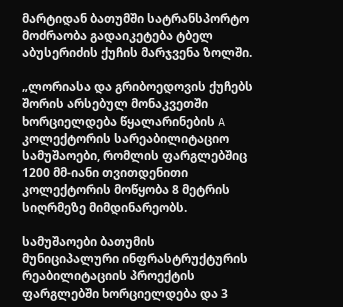მარტიდან ბათუმში სატრანსპორტო მოძრაობა გადაიკეტება ტბელ აბუსერიძის ქუჩის მარჯვენა ზოლში.

„ლორიასა და გრიბოედოვის ქუჩებს შორის არსებულ მონაკვეთში ხორციელდება წყალარინების A კოლექტორის სარეაბილიტაციო სამუშაოები, რომლის ფარგლებშიც 1200 მმ-იანი თვითდენითი კოლექტორის მოწყობა 8 მეტრის სიღრმეზე მიმდინარეობს.

სამუშაოები ბათუმის მუნიციპალური ინფრასტრუქტურის რეაბილიტაციის პროექტის ფარგლებში ხორციელდება და 3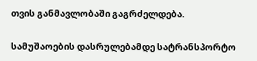თვის განმავლობაში გაგრძელდება.

სამუშაოების დასრულებამდე სატრანსპორტო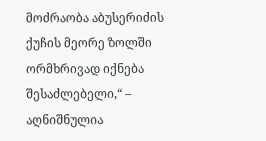მოძრაობა აბუსერიძის ქუჩის მეორე ზოლში ორმხრივად იქნება შესაძლებელი,“ – აღნიშნულია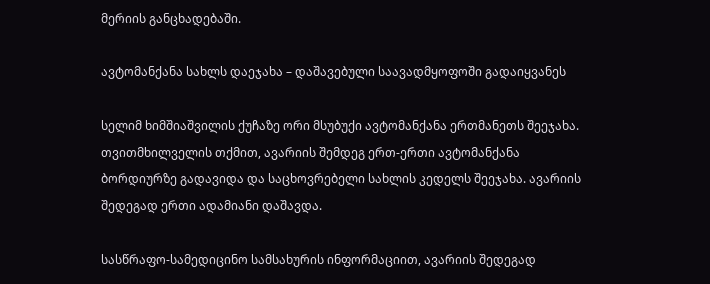მერიის განცხადებაში.

ავტომანქანა სახლს დაეჯახა – დაშავებული საავადმყოფოში გადაიყვანეს

სელიმ ხიმშიაშვილის ქუჩაზე ორი მსუბუქი ავტომანქანა ერთმანეთს შეეჯახა. თვითმხილველის თქმით, ავარიის შემდეგ ერთ-ერთი ავტომანქანა ბორდიურზე გადავიდა და საცხოვრებელი სახლის კედელს შეეჯახა. ავარიის შედეგად ერთი ადამიანი დაშავდა.

სასწრაფო-სამედიცინო სამსახურის ინფორმაციით, ავარიის შედეგად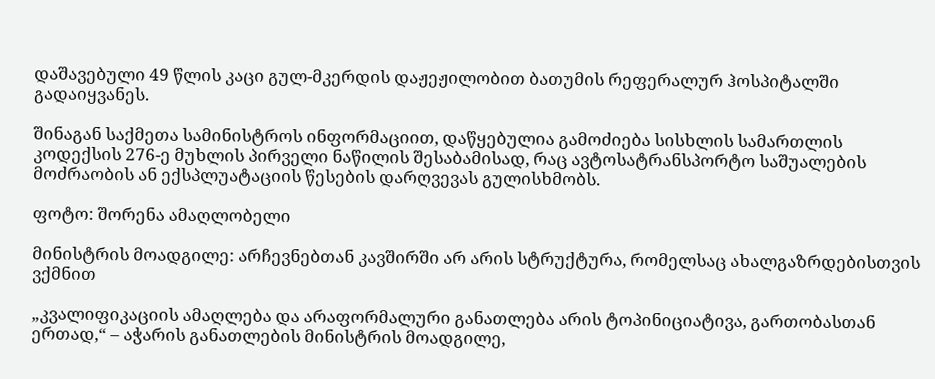დაშავებული 49 წლის კაცი გულ-მკერდის დაჟეჟილობით ბათუმის რეფერალურ ჰოსპიტალში გადაიყვანეს.

შინაგან საქმეთა სამინისტროს ინფორმაციით, დაწყებულია გამოძიება სისხლის სამართლის კოდექსის 276-ე მუხლის პირველი ნაწილის შესაბამისად, რაც ავტოსატრანსპორტო საშუალების მოძრაობის ან ექსპლუატაციის წესების დარღვევას გულისხმობს.

ფოტო: შორენა ამაღლობელი

მინისტრის მოადგილე: არჩევნებთან კავშირში არ არის სტრუქტურა, რომელსაც ახალგაზრდებისთვის ვქმნით

„კვალიფიკაციის ამაღლება და არაფორმალური განათლება არის ტოპინიციატივა, გართობასთან ერთად,“ – აჭარის განათლების მინისტრის მოადგილე,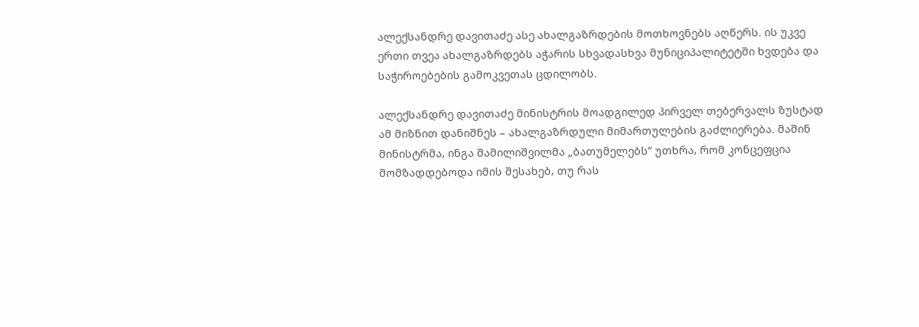ალექსანდრე დავითაძე ასე ახალგაზრდების მოთხოვნებს აღწერს. ის უკვე ერთი თვეა ახალგაზრდებს აჭარის სხვადასხვა მუნიციპალიტეტში ხვდება და საჭიროებების გამოკვეთას ცდილობს.

ალექსანდრე დავითაძე მინისტრის მოადგილედ პირველ თებერვალს ზუსტად ამ მიზნით დანიშნეს – ახალგაზრდული მიმართულების გაძლიერება. მაშინ მინისტრმა, ინგა შამილიშვილმა „ბათუმელებს“ უთხრა, რომ კონცეფცია მომზადდებოდა იმის შესახებ, თუ რას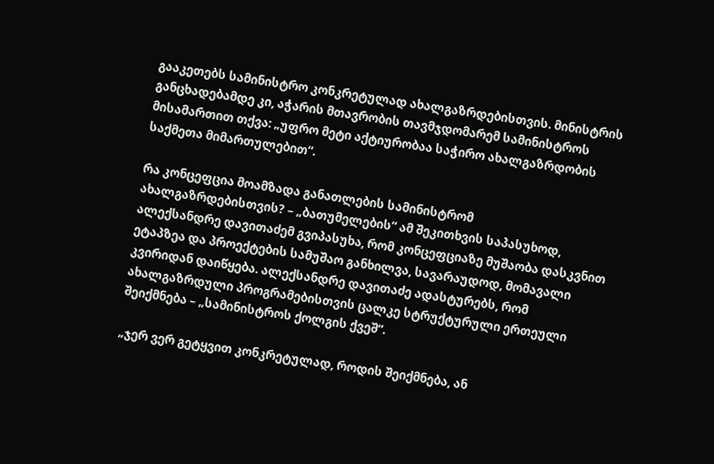გააკეთებს სამინისტრო კონკრეტულად ახალგაზრდებისთვის. მინისტრის განცხადებამდე კი, აჭარის მთავრობის თავმჯდომარემ სამინისტროს მისამართით თქვა: „უფრო მეტი აქტიურობაა საჭირო ახალგაზრდობის საქმეთა მიმართულებით“.

რა კონცეფცია მოამზადა განათლების სამინისტრომ ახალგაზრდებისთვის? – „ბათუმელების“ ამ შეკითხვის საპასუხოდ, ალექსანდრე დავითაძემ გვიპასუხა, რომ კონცეფციაზე მუშაობა დასკვნით ეტაპზეა და პროექტების სამუშაო განხილვა, სავარაუდოდ, მომავალი კვირიდან დაიწყება. ალექსანდრე დავითაძე ადასტურებს, რომ ახალგაზრდული პროგრამებისთვის ცალკე სტრუქტურული ერთეული შეიქმნება – „სამინისტროს ქოლგის ქვეშ“.

„ჯერ ვერ გეტყვით კონკრეტულად, როდის შეიქმნება, ან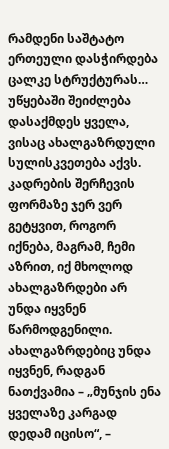რამდენი საშტატო ერთეული დასჭირდება ცალკე სტრუქტურას… უწყებაში შეიძლება დასაქმდეს ყველა, ვისაც ახალგაზრდული სულისკვეთება აქვს. კადრების შერჩევის ფორმაზე ჯერ ვერ გეტყვით, როგორ იქნება, მაგრამ, ჩემი აზრით, იქ მხოლოდ ახალგაზრდები არ უნდა იყვნენ წარმოდგენილი. ახალგაზრდებიც უნდა იყვნენ, რადგან ნათქვამია – „მუნჯის ენა ყველაზე კარგად დედამ იცისო“, –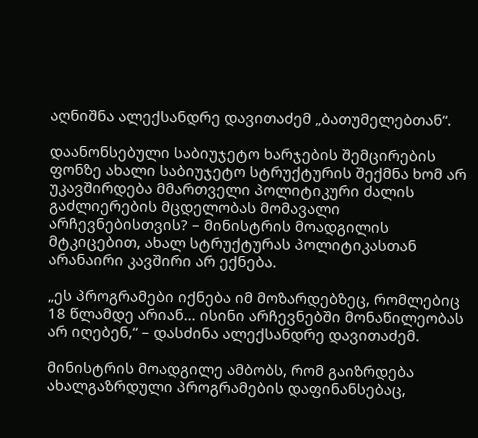აღნიშნა ალექსანდრე დავითაძემ „ბათუმელებთან“.

დაანონსებული საბიუჯეტო ხარჯების შემცირების ფონზე ახალი საბიუჯეტო სტრუქტურის შექმნა ხომ არ უკავშირდება მმართველი პოლიტიკური ძალის გაძლიერების მცდელობას მომავალი არჩევნებისთვის? – მინისტრის მოადგილის მტკიცებით, ახალ სტრუქტურას პოლიტიკასთან არანაირი კავშირი არ ექნება.

„ეს პროგრამები იქნება იმ მოზარდებზეც, რომლებიც 18 წლამდე არიან… ისინი არჩევნებში მონაწილეობას არ იღებენ,“ – დასძინა ალექსანდრე დავითაძემ.

მინისტრის მოადგილე ამბობს, რომ გაიზრდება ახალგაზრდული პროგრამების დაფინანსებაც,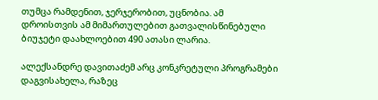თუმცა რამდენით, ჯერჯერობით, უცნობია. ამ დროისთვის ამ მიმართულებით გათვალისწინებული ბიუჯეტი დაახლოებით 490 ათასი ლარია.

ალექსანდრე დავითაძემ არც კონკრეტული პროგრამები დაგვისახელა, რაზეც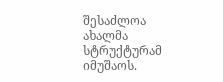შესაძლოა ახალმა სტრუქტურამ იმუშაოს.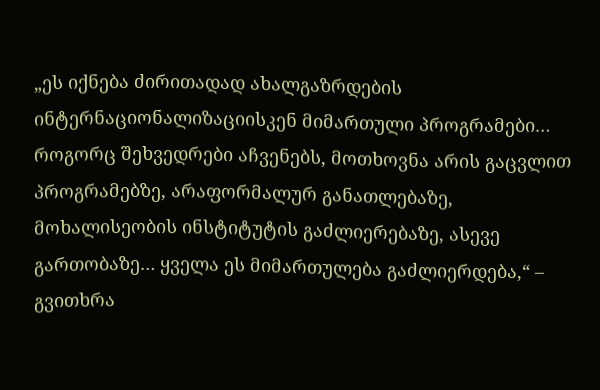„ეს იქნება ძირითადად ახალგაზრდების ინტერნაციონალიზაციისკენ მიმართული პროგრამები… როგორც შეხვედრები აჩვენებს, მოთხოვნა არის გაცვლით პროგრამებზე, არაფორმალურ განათლებაზე, მოხალისეობის ინსტიტუტის გაძლიერებაზე, ასევე გართობაზე… ყველა ეს მიმართულება გაძლიერდება,“ – გვითხრა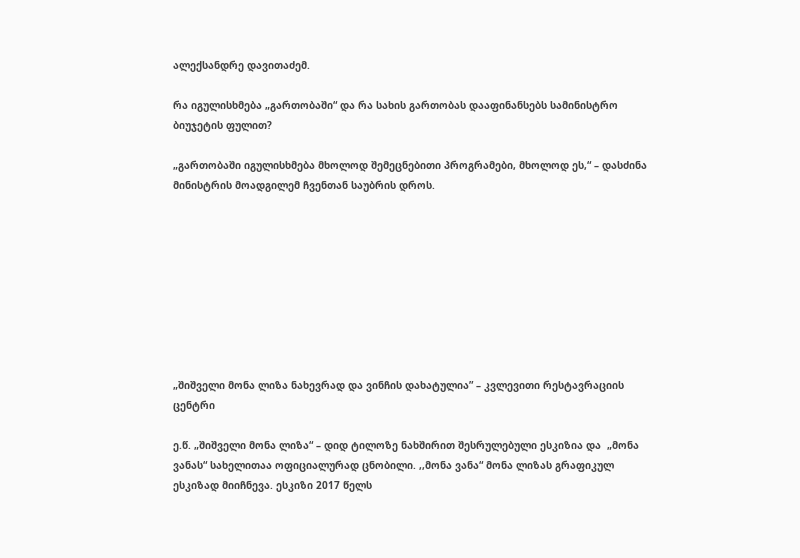ალექსანდრე დავითაძემ.

რა იგულისხმება „გართობაში“ და რა სახის გართობას დააფინანსებს სამინისტრო ბიუჯეტის ფულით?

„გართობაში იგულისხმება მხოლოდ შემეცნებითი პროგრამები, მხოლოდ ეს,“ – დასძინა მინისტრის მოადგილემ ჩვენთან საუბრის დროს.









„შიშველი მონა ლიზა ნახევრად და ვინჩის დახატულია” – კვლევითი რესტავრაციის ცენტრი

ე.წ. „შიშველი მონა ლიზა“ – დიდ ტილოზე ნახშირით შესრულებული ესკიზია და  „მონა ვანას“ სახელითაა ოფიციალურად ცნობილი. ,,მონა ვანა“ მონა ლიზას გრაფიკულ ესკიზად მიიჩნევა. ესკიზი 2017 წელს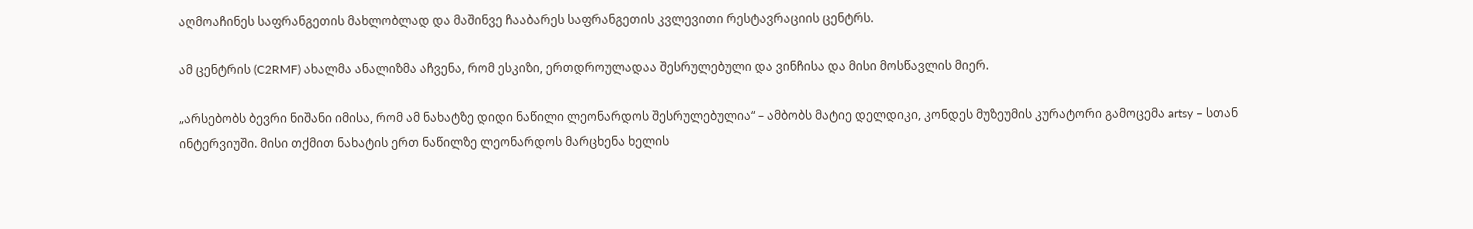აღმოაჩინეს საფრანგეთის მახლობლად და მაშინვე ჩააბარეს საფრანგეთის კვლევითი რესტავრაციის ცენტრს.

ამ ცენტრის (C2RMF) ახალმა ანალიზმა აჩვენა, რომ ესკიზი, ერთდროულადაა შესრულებული და ვინჩისა და მისი მოსწავლის მიერ.

„არსებობს ბევრი ნიშანი იმისა, რომ ამ ნახატზე დიდი ნაწილი ლეონარდოს შესრულებულია“ – ამბობს მატიე დელდიკი, კონდეს მუზეუმის კურატორი გამოცემა artsy – სთან ინტერვიუში. მისი თქმით ნახატის ერთ ნაწილზე ლეონარდოს მარცხენა ხელის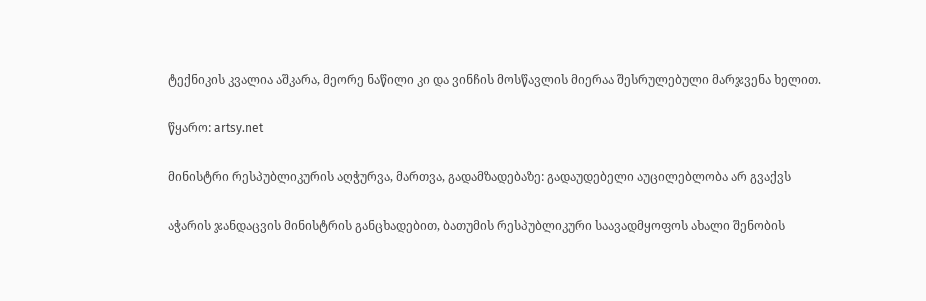ტექნიკის კვალია აშკარა, მეორე ნაწილი კი და ვინჩის მოსწავლის მიერაა შესრულებული მარჯვენა ხელით.

წყარო: artsy.net

მინისტრი რესპუბლიკურის აღჭურვა, მართვა, გადამზადებაზე: გადაუდებელი აუცილებლობა არ გვაქვს

აჭარის ჯანდაცვის მინისტრის განცხადებით, ბათუმის რესპუბლიკური საავადმყოფოს ახალი შენობის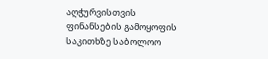აღჭურვისთვის ფინანსების გამოყოფის საკითხზე საბოლოო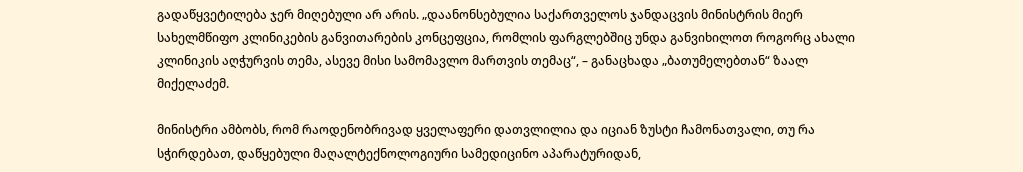გადაწყვეტილება ჯერ მიღებული არ არის. „დაანონსებულია საქართველოს ჯანდაცვის მინისტრის მიერ სახელმწიფო კლინიკების განვითარების კონცეფცია, რომლის ფარგლებშიც უნდა განვიხილოთ როგორც ახალი კლინიკის აღჭურვის თემა, ასევე მისი სამომავლო მართვის თემაც“, – განაცხადა „ბათუმელებთან“ ზაალ მიქელაძემ.

მინისტრი ამბობს, რომ რაოდენობრივად ყველაფერი დათვლილია და იციან ზუსტი ჩამონათვალი, თუ რა სჭირდებათ, დაწყებული მაღალტექნოლოგიური სამედიცინო აპარატურიდან,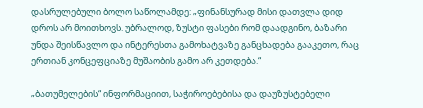დასრულებული ბოლო საწოლამდე: „ფინანსურად მისი დათვლა დიდ დროს არ მოითხოვს. უბრალოდ, ზუსტი ფასები რომ დაადგინო, ბაზარი უნდა შეისწავლო და ინტერესთა გამოხატვაზე განცხადება გააკეთო, რაც ერთიან კონცეფციაზე მუშაობის გამო არ კეთდება.“

„ბათუმელების“ ინფორმაციით, საჭიროებებისა და დაუზუსტებელი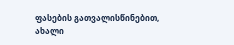ფასების გათვალისწინებით, ახალი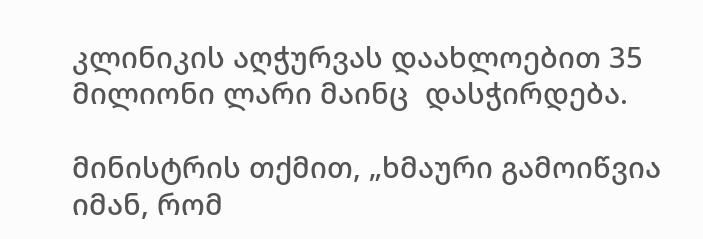კლინიკის აღჭურვას დაახლოებით 35 მილიონი ლარი მაინც  დასჭირდება.

მინისტრის თქმით, „ხმაური გამოიწვია იმან, რომ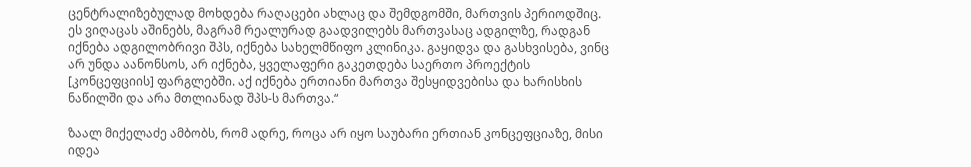ცენტრალიზებულად მოხდება რაღაცები ახლაც და შემდგომში, მართვის პერიოდშიც. ეს ვიღაცას აშინებს, მაგრამ რეალურად გაადვილებს მართვასაც ადგილზე, რადგან იქნება ადგილობრივი შპს, იქნება სახელმწიფო კლინიკა. გაყიდვა და გასხვისება, ვინც არ უნდა აანონსოს, არ იქნება, ყველაფერი გაკეთდება საერთო პროექტის [კონცეფციის] ფარგლებში. აქ იქნება ერთიანი მართვა შესყიდვებისა და ხარისხის ნაწილში და არა მთლიანად შპს-ს მართვა.“

ზაალ მიქელაძე ამბობს, რომ ადრე, როცა არ იყო საუბარი ერთიან კონცეფციაზე, მისი იდეა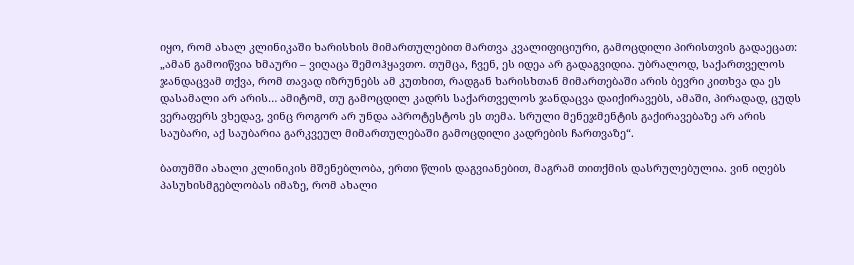იყო, რომ ახალ კლინიკაში ხარისხის მიმართულებით მართვა კვალიფიციური, გამოცდილი პირისთვის გადაეცათ: „ამან გამოიწვია ხმაური – ვიღაცა შემოჰყავთო. თუმცა, ჩვენ, ეს იდეა არ გადაგვიდია. უბრალოდ, საქართველოს ჯანდაცვამ თქვა, რომ თავად იზრუნებს ამ კუთხით, რადგან ხარისხთან მიმართებაში არის ბევრი კითხვა და ეს დასამალი არ არის… ამიტომ, თუ გამოცდილ კადრს საქართველოს ჯანდაცვა დაიქირავებს, ამაში, პირადად, ცუდს ვერაფერს ვხედავ, ვინც როგორ არ უნდა აპროტესტოს ეს თემა. სრული მენეჯმენტის გაქირავებაზე არ არის საუბარი, აქ საუბარია გარკვეულ მიმართულებაში გამოცდილი კადრების ჩართვაზე“.

ბათუმში ახალი კლინიკის მშენებლობა, ერთი წლის დაგვიანებით, მაგრამ თითქმის დასრულებულია. ვინ იღებს პასუხისმგებლობას იმაზე, რომ ახალი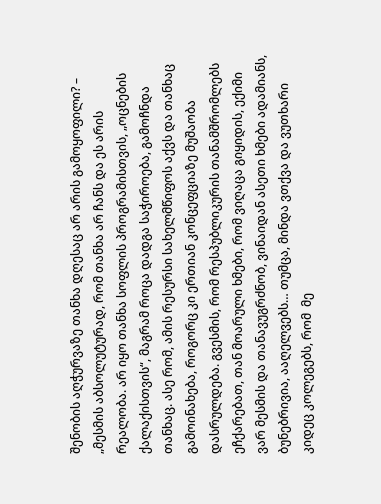შენობის აღჭურვაზე თანხა დღესაც არ არის გამოყოფილი? – „მესმის აბსოლუტურად, რომ თანხა არ ჩანს და ეს არის რეალობა. არ იყო თანხა სოფლის პროგრამისთვის, „ოცნების ქალაქისთვის“, მაგრამ როცა დადგა საჭიროება, გამოჩნდა თანხაც. ასე რომ, ამის რესურსი სახელმწიფოს აქვს და თანხაც გამოინახება, როგორც კი ერთიან კონცეფციაზე მუშაობა დასრულდება. გვესმის, რომ რესპუბლიკურის თანამშრომლებს ეჩქარებათ, თან მოარული ხმები, რომ ვიღაცა გიყიდის, ექიმი ვარ მესმის და თანავუგრძნობ, ვინაიდან ასეთი ხმები ადამიანს, ბუნებრივია, ააღელვებს… თუმცა, მინდა ვთქვა და ვუთხარი კიდეც კოლეგებს, რომ  მე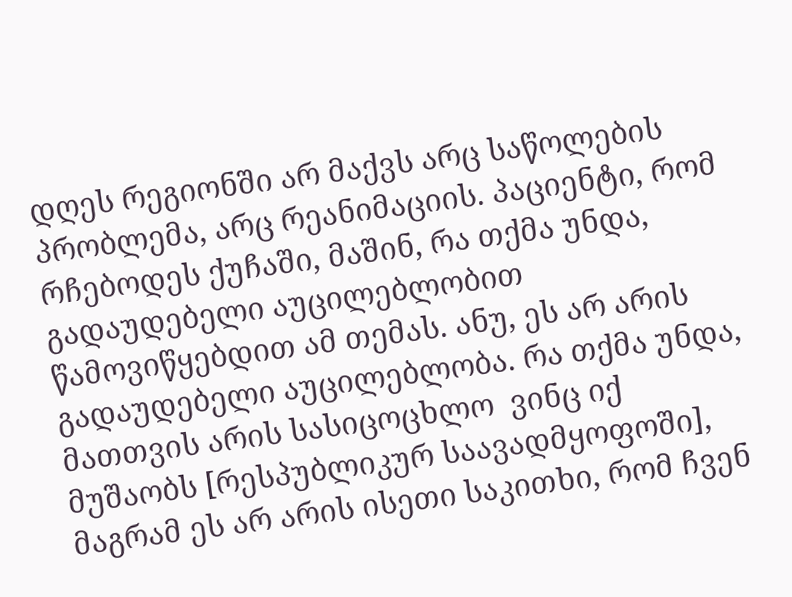დღეს რეგიონში არ მაქვს არც საწოლების პრობლემა, არც რეანიმაციის. პაციენტი, რომ რჩებოდეს ქუჩაში, მაშინ, რა თქმა უნდა, გადაუდებელი აუცილებლობით წამოვიწყებდით ამ თემას. ანუ, ეს არ არის გადაუდებელი აუცილებლობა. რა თქმა უნდა, მათთვის არის სასიცოცხლო  ვინც იქ მუშაობს [რესპუბლიკურ საავადმყოფოში], მაგრამ ეს არ არის ისეთი საკითხი, რომ ჩვენ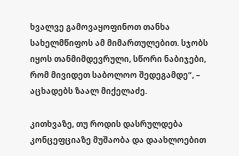ხვალვე გამოვაყოფინოთ თანხა სახელმწიფოს ამ მიმართულებით. სჯობს იყოს თანმიმდევრული, სწორი ნაბიჯები, რომ მივიდეთ საბოლოო შედეგამდე“, – აცხადებს ზაალ მიქელაძე.

კითხვაზე, თუ როდის დასრულდება კონცეფციაზე მუშაობა და დაახლოებით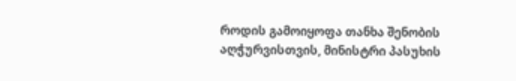როდის გამოიყოფა თანხა შენობის აღჭურვისთვის, მინისტრი პასუხის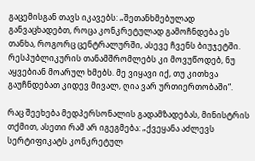გაცემისგან თავს იკავებს: „შეთანხმებულად განვაცხადებთ, როცა კონკრეტულად გამოჩნდება ეს თანხა, როგორც ცენტრალურში, ასევე ჩვენს ბიუჯეტში. რესპუბლიკურის თანამშრომლებს კი მოვუწოდებ, ნუ აყვებიან მოარულ ხმებს. მე ვიყავი იქ, თუ კითხვა გაუჩნდებათ კიდევ მივალ, ღია ვარ ურთიერთობაში“.

რაც შეეხება მედპერსონალის გადამზადებას, მინისტრის თქმით, ასეთი რამ არ იგეგმება: „ქვეყანა აძლევს სერტიფიკატს კონკრეტულ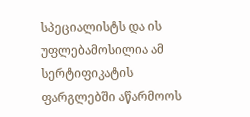სპეციალისტს და ის უფლებამოსილია ამ სერტიფიკატის ფარგლებში აწარმოოს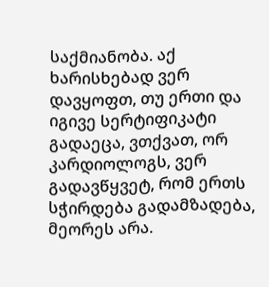საქმიანობა. აქ ხარისხებად ვერ დავყოფთ, თუ ერთი და იგივე სერტიფიკატი გადაეცა, ვთქვათ, ორ კარდიოლოგს, ვერ გადავწყვეტ, რომ ერთს სჭირდება გადამზადება, მეორეს არა.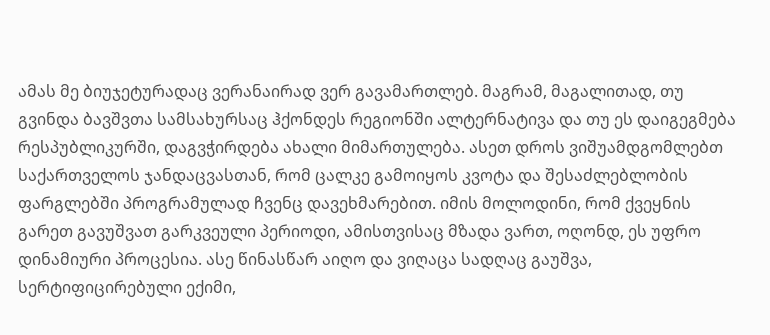ამას მე ბიუჯეტურადაც ვერანაირად ვერ გავამართლებ. მაგრამ, მაგალითად, თუ გვინდა ბავშვთა სამსახურსაც ჰქონდეს რეგიონში ალტერნატივა და თუ ეს დაიგეგმება რესპუბლიკურში, დაგვჭირდება ახალი მიმართულება. ასეთ დროს ვიშუამდგომლებთ საქართველოს ჯანდაცვასთან, რომ ცალკე გამოიყოს კვოტა და შესაძლებლობის ფარგლებში პროგრამულად ჩვენც დავეხმარებით. იმის მოლოდინი, რომ ქვეყნის გარეთ გავუშვათ გარკვეული პერიოდი, ამისთვისაც მზადა ვართ, ოღონდ, ეს უფრო დინამიური პროცესია. ასე წინასწარ აიღო და ვიღაცა სადღაც გაუშვა, სერტიფიცირებული ექიმი,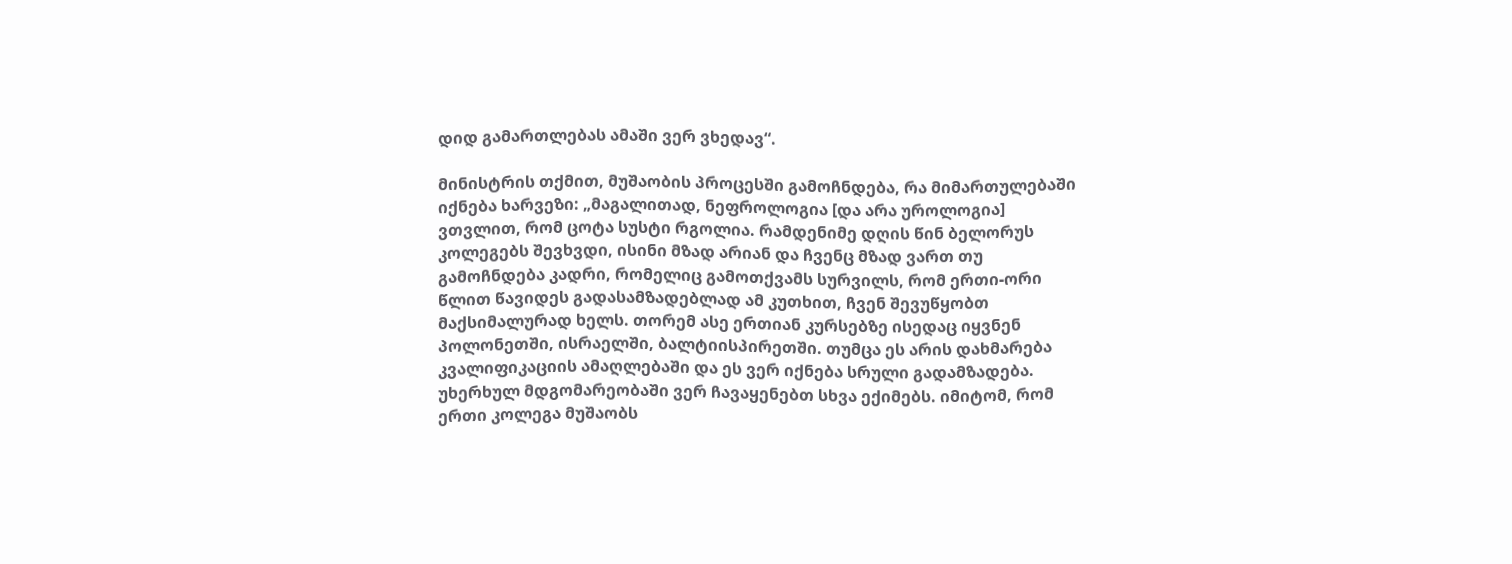დიდ გამართლებას ამაში ვერ ვხედავ“.

მინისტრის თქმით, მუშაობის პროცესში გამოჩნდება, რა მიმართულებაში იქნება ხარვეზი: „მაგალითად, ნეფროლოგია [და არა უროლოგია] ვთვლით, რომ ცოტა სუსტი რგოლია. რამდენიმე დღის წინ ბელორუს კოლეგებს შევხვდი, ისინი მზად არიან და ჩვენც მზად ვართ თუ გამოჩნდება კადრი, რომელიც გამოთქვამს სურვილს, რომ ერთი-ორი წლით წავიდეს გადასამზადებლად ამ კუთხით, ჩვენ შევუწყობთ მაქსიმალურად ხელს. თორემ ასე ერთიან კურსებზე ისედაც იყვნენ პოლონეთში, ისრაელში, ბალტიისპირეთში. თუმცა ეს არის დახმარება კვალიფიკაციის ამაღლებაში და ეს ვერ იქნება სრული გადამზადება. უხერხულ მდგომარეობაში ვერ ჩავაყენებთ სხვა ექიმებს. იმიტომ, რომ ერთი კოლეგა მუშაობს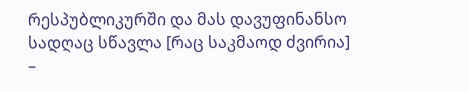რესპუბლიკურში და მას დავუფინანსო სადღაც სწავლა [რაც საკმაოდ ძვირია] –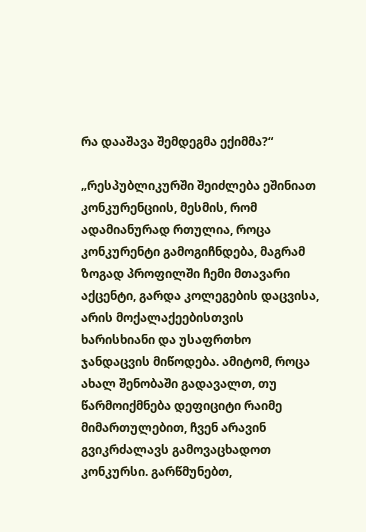რა დააშავა შემდეგმა ექიმმა?“

„რესპუბლიკურში შეიძლება ეშინიათ კონკურენციის, მესმის, რომ ადამიანურად რთულია, როცა კონკურენტი გამოგიჩნდება, მაგრამ ზოგად პროფილში ჩემი მთავარი აქცენტი, გარდა კოლეგების დაცვისა, არის მოქალაქეებისთვის ხარისხიანი და უსაფრთხო ჯანდაცვის მიწოდება. ამიტომ, როცა ახალ შენობაში გადავალთ, თუ წარმოიქმნება დეფიციტი რაიმე მიმართულებით, ჩვენ არავინ გვიკრძალავს გამოვაცხადოთ კონკურსი. გარწმუნებთ,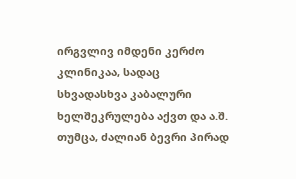ირგვლივ იმდენი კერძო კლინიკაა, სადაც სხვადასხვა კაბალური ხელშეკრულება აქვთ და ა.შ. თუმცა, ძალიან ბევრი პირად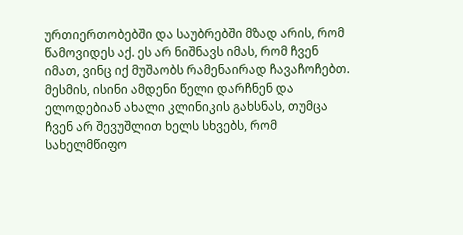ურთიერთობებში და საუბრებში მზად არის, რომ წამოვიდეს აქ. ეს არ ნიშნავს იმას, რომ ჩვენ იმათ, ვინც იქ მუშაობს რამენაირად ჩავაჩოჩებთ. მესმის, ისინი ამდენი წელი დარჩნენ და ელოდებიან ახალი კლინიკის გახსნას, თუმცა ჩვენ არ შევუშლით ხელს სხვებს, რომ სახელმწიფო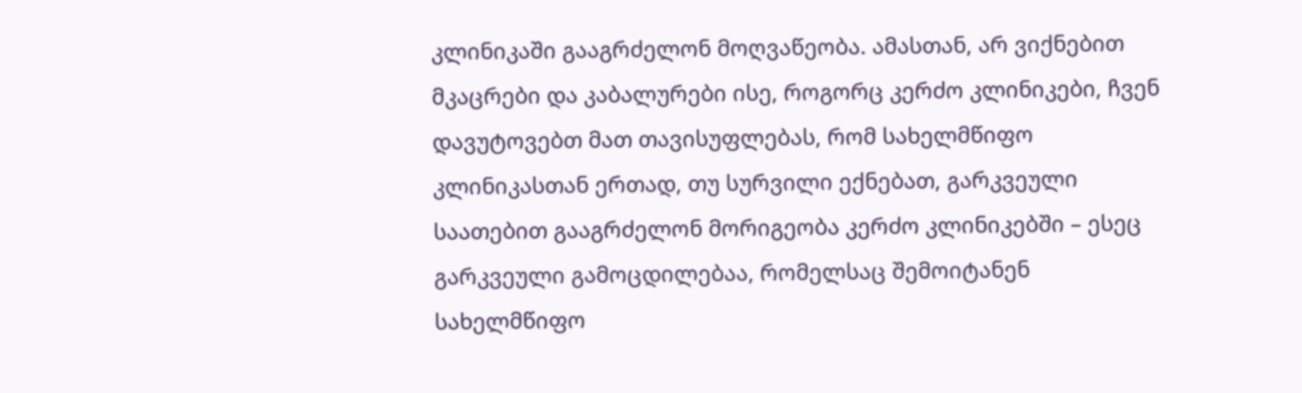კლინიკაში გააგრძელონ მოღვაწეობა. ამასთან, არ ვიქნებით მკაცრები და კაბალურები ისე, როგორც კერძო კლინიკები, ჩვენ დავუტოვებთ მათ თავისუფლებას, რომ სახელმწიფო კლინიკასთან ერთად, თუ სურვილი ექნებათ, გარკვეული საათებით გააგრძელონ მორიგეობა კერძო კლინიკებში – ესეც გარკვეული გამოცდილებაა, რომელსაც შემოიტანენ სახელმწიფო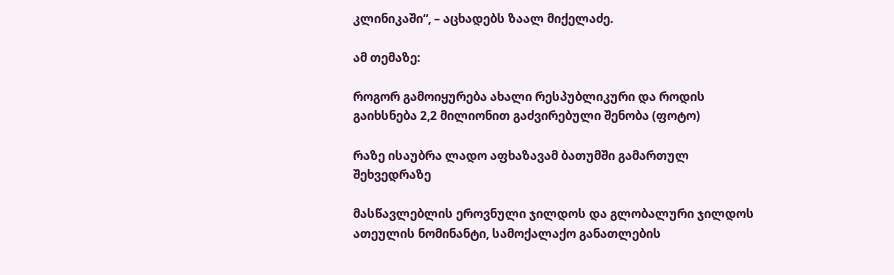კლინიკაში“, – აცხადებს ზაალ მიქელაძე.

ამ თემაზე:

როგორ გამოიყურება ახალი რესპუბლიკური და როდის გაიხსნება 2,2 მილიონით გაძვირებული შენობა (ფოტო)

რაზე ისაუბრა ლადო აფხაზავამ ბათუმში გამართულ შეხვედრაზე

მასწავლებლის ეროვნული ჯილდოს და გლობალური ჯილდოს ათეულის ნომინანტი, სამოქალაქო განათლების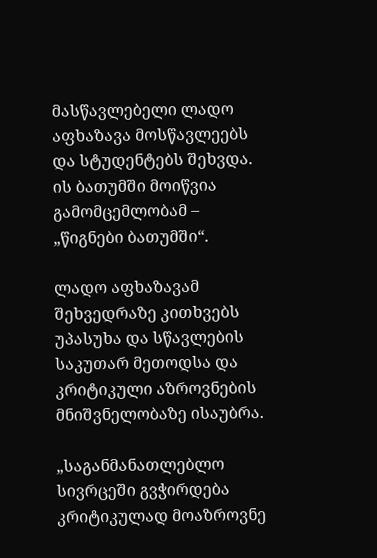მასწავლებელი ლადო აფხაზავა მოსწავლეებს და სტუდენტებს შეხვდა. ის ბათუმში მოიწვია  გამომცემლობამ – „წიგნები ბათუმში“.

ლადო აფხაზავამ შეხვედრაზე კითხვებს უპასუხა და სწავლების საკუთარ მეთოდსა და კრიტიკული აზროვნების მნიშვნელობაზე ისაუბრა.

„საგანმანათლებლო სივრცეში გვჭირდება კრიტიკულად მოაზროვნე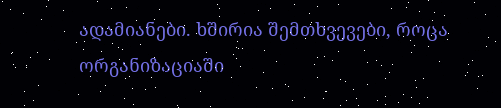ადამიანები. ხშირია შემთხვევები, როცა ორგანიზაციაში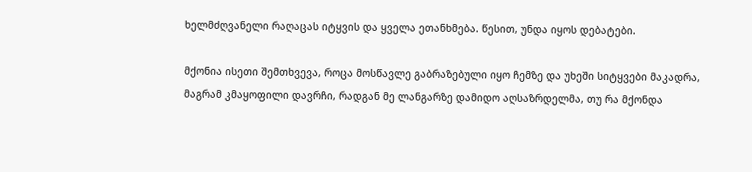ხელმძღვანელი რაღაცას იტყვის და ყველა ეთანხმება. წესით, უნდა იყოს დებატები.

მქონია ისეთი შემთხვევა, როცა მოსწავლე გაბრაზებული იყო ჩემზე და უხეში სიტყვები მაკადრა, მაგრამ კმაყოფილი დავრჩი, რადგან მე ლანგარზე დამიდო აღსაზრდელმა, თუ რა მქონდა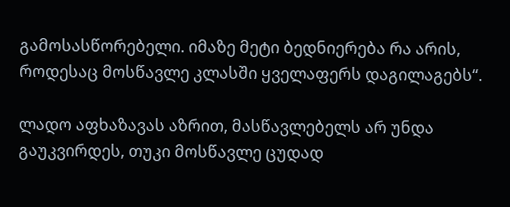გამოსასწორებელი. იმაზე მეტი ბედნიერება რა არის, როდესაც მოსწავლე კლასში ყველაფერს დაგილაგებს“.

ლადო აფხაზავას აზრით, მასწავლებელს არ უნდა გაუკვირდეს, თუკი მოსწავლე ცუდად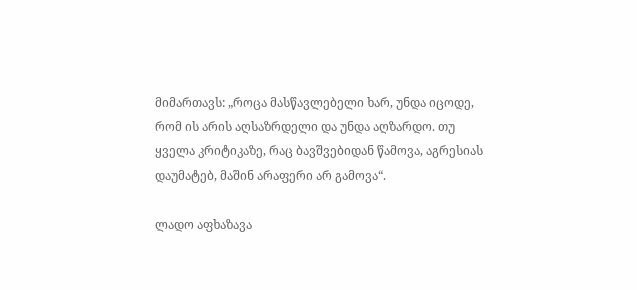მიმართავს: „როცა მასწავლებელი ხარ, უნდა იცოდე, რომ ის არის აღსაზრდელი და უნდა აღზარდო. თუ ყველა კრიტიკაზე, რაც ბავშვებიდან წამოვა, აგრესიას დაუმატებ, მაშინ არაფერი არ გამოვა“.

ლადო აფხაზავა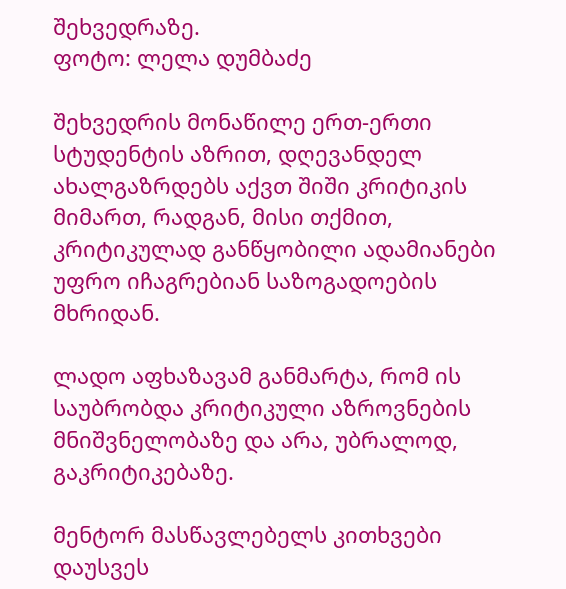შეხვედრაზე.
ფოტო: ლელა დუმბაძე

შეხვედრის მონაწილე ერთ-ერთი სტუდენტის აზრით, დღევანდელ ახალგაზრდებს აქვთ შიში კრიტიკის მიმართ, რადგან, მისი თქმით, კრიტიკულად განწყობილი ადამიანები უფრო იჩაგრებიან საზოგადოების მხრიდან.

ლადო აფხაზავამ განმარტა, რომ ის საუბრობდა კრიტიკული აზროვნების მნიშვნელობაზე და არა, უბრალოდ, გაკრიტიკებაზე.

მენტორ მასწავლებელს კითხვები დაუსვეს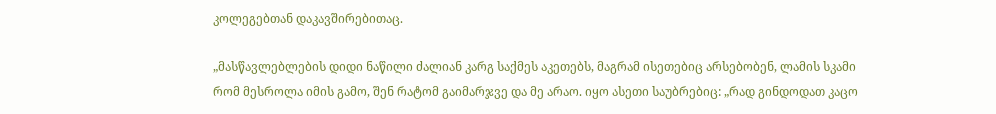კოლეგებთან დაკავშირებითაც.

„მასწავლებლების დიდი ნაწილი ძალიან კარგ საქმეს აკეთებს, მაგრამ ისეთებიც არსებობენ, ლამის სკამი რომ მესროლა იმის გამო, შენ რატომ გაიმარჯვე და მე არაო. იყო ასეთი საუბრებიც: „რად გინდოდათ კაცო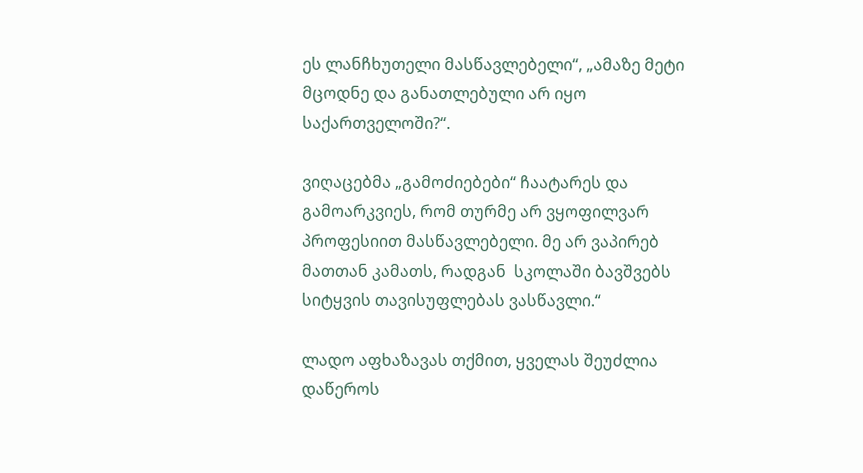ეს ლანჩხუთელი მასწავლებელი“, „ამაზე მეტი მცოდნე და განათლებული არ იყო საქართველოში?“.

ვიღაცებმა „გამოძიებები“ ჩაატარეს და გამოარკვიეს, რომ თურმე არ ვყოფილვარ პროფესიით მასწავლებელი. მე არ ვაპირებ მათთან კამათს, რადგან  სკოლაში ბავშვებს სიტყვის თავისუფლებას ვასწავლი.“

ლადო აფხაზავას თქმით, ყველას შეუძლია დაწეროს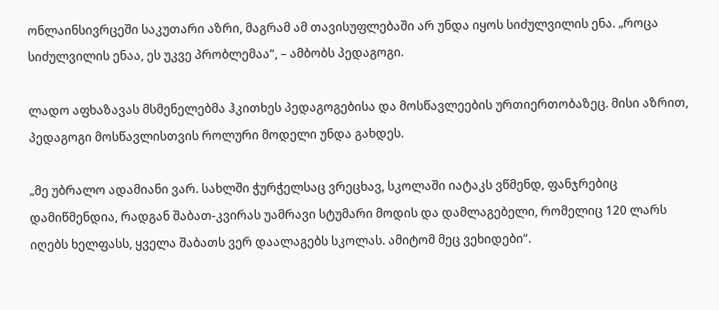ონლაინსივრცეში საკუთარი აზრი, მაგრამ ამ თავისუფლებაში არ უნდა იყოს სიძულვილის ენა. „როცა სიძულვილის ენაა, ეს უკვე პრობლემაა“, – ამბობს პედაგოგი.

ლადო აფხაზავას მსმენელებმა ჰკითხეს პედაგოგებისა და მოსწავლეების ურთიერთობაზეც. მისი აზრით, პედაგოგი მოსწავლისთვის როლური მოდელი უნდა გახდეს.

„მე უბრალო ადამიანი ვარ. სახლში ჭურჭელსაც ვრეცხავ, სკოლაში იატაკს ვწმენდ, ფანჯრებიც დამიწმენდია, რადგან შაბათ-კვირას უამრავი სტუმარი მოდის და დამლაგებელი, რომელიც 120 ლარს იღებს ხელფასს, ყველა შაბათს ვერ დაალაგებს სკოლას. ამიტომ მეც ვეხიდები“.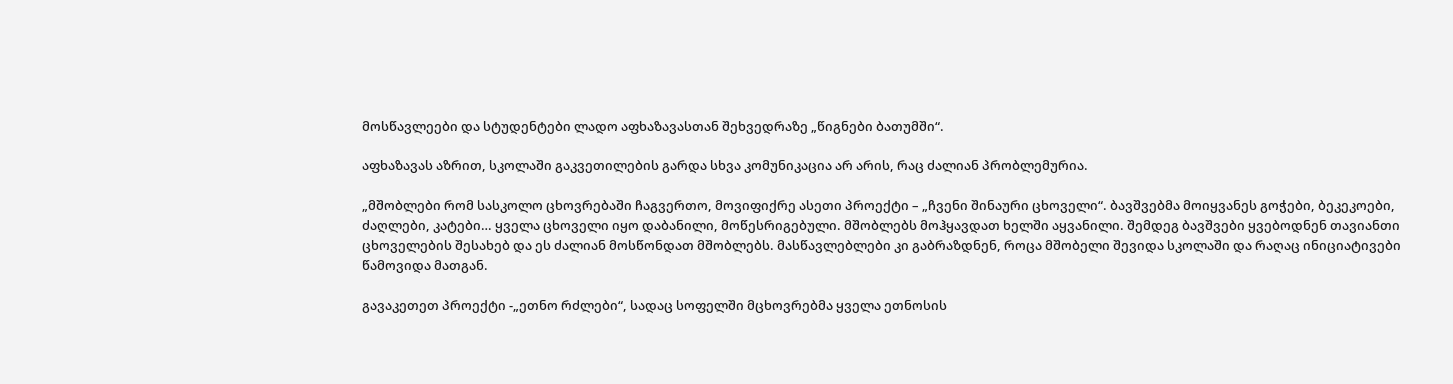მოსწავლეები და სტუდენტები ლადო აფხაზავასთან შეხვედრაზე „წიგნები ბათუმში“.

აფხაზავას აზრით, სკოლაში გაკვეთილების გარდა სხვა კომუნიკაცია არ არის, რაც ძალიან პრობლემურია.

„მშობლები რომ სასკოლო ცხოვრებაში ჩაგვერთო, მოვიფიქრე ასეთი პროექტი – „ჩვენი შინაური ცხოველი“. ბავშვებმა მოიყვანეს გოჭები, ბეკეკოები, ძაღლები, კატები… ყველა ცხოველი იყო დაბანილი, მოწესრიგებული. მშობლებს მოჰყავდათ ხელში აყვანილი. შემდეგ ბავშვები ყვებოდნენ თავიანთი ცხოველების შესახებ და ეს ძალიან მოსწონდათ მშობლებს. მასწავლებლები კი გაბრაზდნენ, როცა მშობელი შევიდა სკოლაში და რაღაც ინიციატივები წამოვიდა მათგან.

გავაკეთეთ პროექტი -„ეთნო რძლები“, სადაც სოფელში მცხოვრებმა ყველა ეთნოსის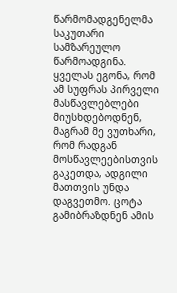წარმომადგენელმა საკუთარი სამზარეულო წარმოადგინა. ყველას ეგონა, რომ ამ სუფრას პირველი მასწავლებლები მიუსხდებოდნენ, მაგრამ მე ვუთხარი, რომ რადგან მოსწავლეებისთვის გაკეთდა, ადგილი მათთვის უნდა დაგვეთმო. ცოტა გამიბრაზდნენ ამის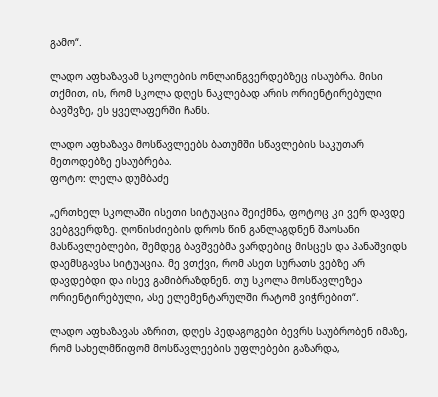გამო“.

ლადო აფხაზავამ სკოლების ონლაინგვერდებზეც ისაუბრა. მისი თქმით, ის, რომ სკოლა დღეს ნაკლებად არის ორიენტირებული ბავშვზე, ეს ყველაფერში ჩანს.

ლადო აფხაზავა მოსწავლეებს ბათუმში სწავლების საკუთარ მეთოდებზე ესაუბრება.
ფოტო: ლელა დუმბაძე

„ერთხელ სკოლაში ისეთი სიტუაცია შეიქმნა, ფოტოც კი ვერ დავდე ვებგვერდზე. ღონისძიების დროს წინ განლაგდნენ შაოსანი მასწავლებლები, შემდეგ ბავშვებმა ვარდებიც მისცეს და პანაშვიდს დაემსგავსა სიტუაცია. მე ვთქვი, რომ ასეთ სურათს ვებზე არ დავდებდი და ისევ გამიბრაზდნენ. თუ სკოლა მოსწავლეზეა ორიენტირებული, ასე ელემენტარულში რატომ ვიჭრებით“.

ლადო აფხაზავას აზრით, დღეს პედაგოგები ბევრს საუბრობენ იმაზე, რომ სახელმწიფომ მოსწავლეების უფლებები გაზარდა,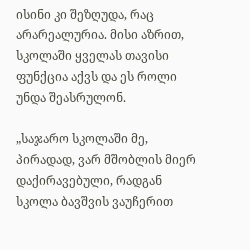ისინი კი შეზღუდა, რაც არარეალურია. მისი აზრით, სკოლაში ყველას თავისი ფუნქცია აქვს და ეს როლი უნდა შეასრულონ.

„საჯარო სკოლაში მე, პირადად, ვარ მშობლის მიერ დაქირავებული, რადგან სკოლა ბავშვის ვაუჩერით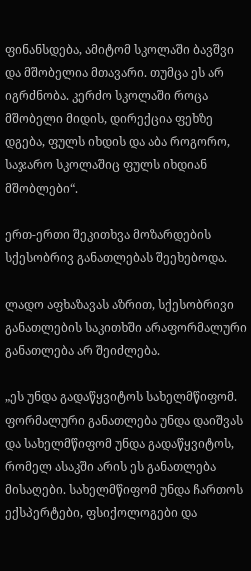ფინანსდება, ამიტომ სკოლაში ბავშვი და მშობელია მთავარი. თუმცა ეს არ იგრძნობა. კერძო სკოლაში როცა მშობელი მიდის, დირექცია ფეხზე დგება, ფულს იხდის და აბა როგორო, საჯარო სკოლაშიც ფულს იხდიან მშობლები“.

ერთ-ერთი შეკითხვა მოზარდების სქესობრივ განათლებას შეეხებოდა.

ლადო აფხაზავას აზრით, სქესობრივი განათლების საკითხში არაფორმალური განათლება არ შეიძლება.

„ეს უნდა გადაწყვიტოს სახელმწიფომ. ფორმალური განათლება უნდა დაიშვას და სახელმწიფომ უნდა გადაწყვიტოს, რომელ ასაკში არის ეს განათლება მისაღები. სახელმწიფომ უნდა ჩართოს ექსპერტები, ფსიქოლოგები და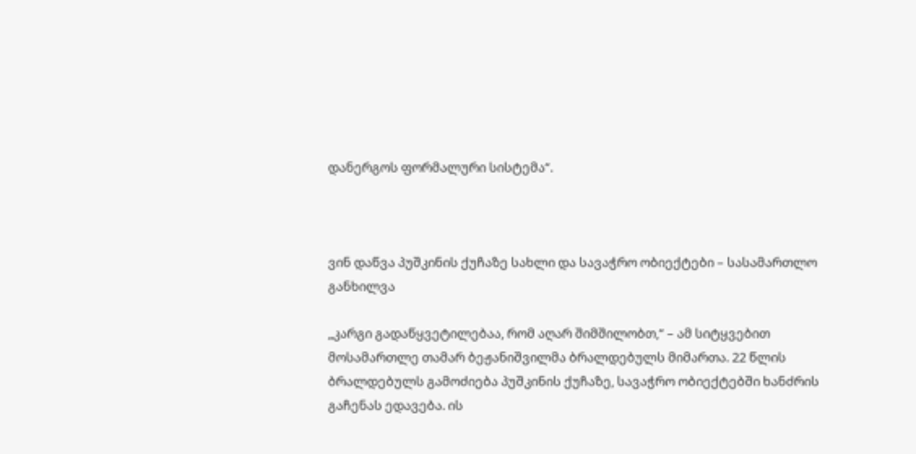დანერგოს ფორმალური სისტემა“.



ვინ დაწვა პუშკინის ქუჩაზე სახლი და სავაჭრო ობიექტები – სასამართლო განხილვა

„კარგი გადაწყვეტილებაა, რომ აღარ შიმშილობთ,“ – ამ სიტყვებით მოსამართლე თამარ ბეჟანიშვილმა ბრალდებულს მიმართა. 22 წლის ბრალდებულს გამოძიება პუშკინის ქუჩაზე, სავაჭრო ობიექტებში ხანძრის გაჩენას ედავება. ის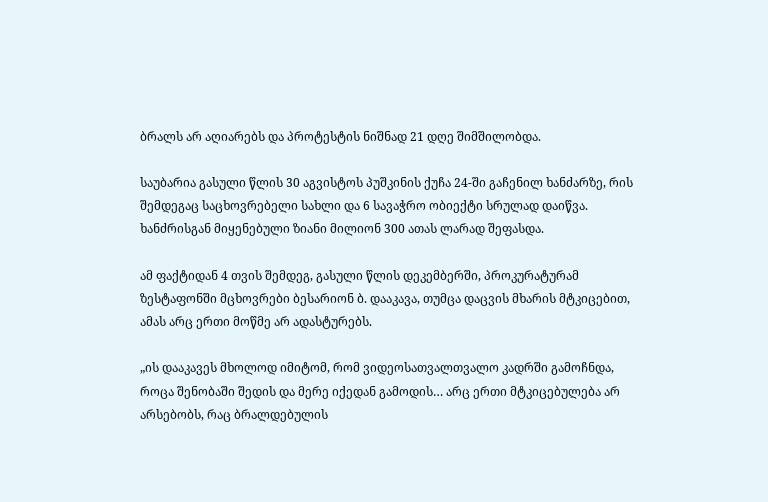ბრალს არ აღიარებს და პროტესტის ნიშნად 21 დღე შიმშილობდა.

საუბარია გასული წლის 30 აგვისტოს პუშკინის ქუჩა 24-ში გაჩენილ ხანძარზე, რის შემდეგაც საცხოვრებელი სახლი და 6 სავაჭრო ობიექტი სრულად დაიწვა. ხანძრისგან მიყენებული ზიანი მილიონ 300 ათას ლარად შეფასდა.

ამ ფაქტიდან 4 თვის შემდეგ, გასული წლის დეკემბერში, პროკურატურამ ზესტაფონში მცხოვრები ბესარიონ ბ. დააკავა, თუმცა დაცვის მხარის მტკიცებით, ამას არც ერთი მოწმე არ ადასტურებს.

„ის დააკავეს მხოლოდ იმიტომ, რომ ვიდეოსათვალთვალო კადრში გამოჩნდა, როცა შენობაში შედის და მერე იქედან გამოდის… არც ერთი მტკიცებულება არ არსებობს, რაც ბრალდებულის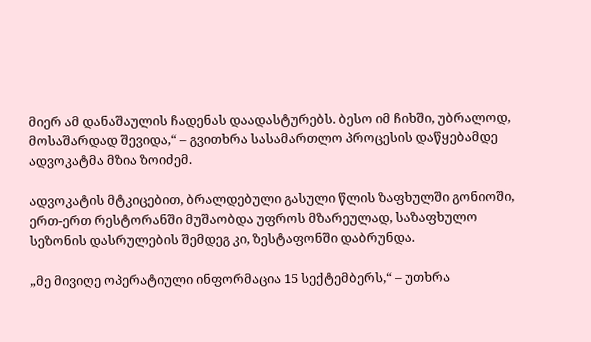მიერ ამ დანაშაულის ჩადენას დაადასტურებს. ბესო იმ ჩიხში, უბრალოდ, მოსაშარდად შევიდა,“ – გვითხრა სასამართლო პროცესის დაწყებამდე ადვოკატმა მზია ზოიძემ.

ადვოკატის მტკიცებით, ბრალდებული გასული წლის ზაფხულში გონიოში, ერთ-ერთ რესტორანში მუშაობდა უფროს მზარეულად, საზაფხულო სეზონის დასრულების შემდეგ კი, ზესტაფონში დაბრუნდა.

„მე მივიღე ოპერატიული ინფორმაცია 15 სექტემბერს,“ – უთხრა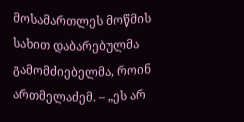მოსამართლეს მოწმის სახით დაბარებულმა გამომძიებელმა, როინ ართმელაძემ. – „ეს არ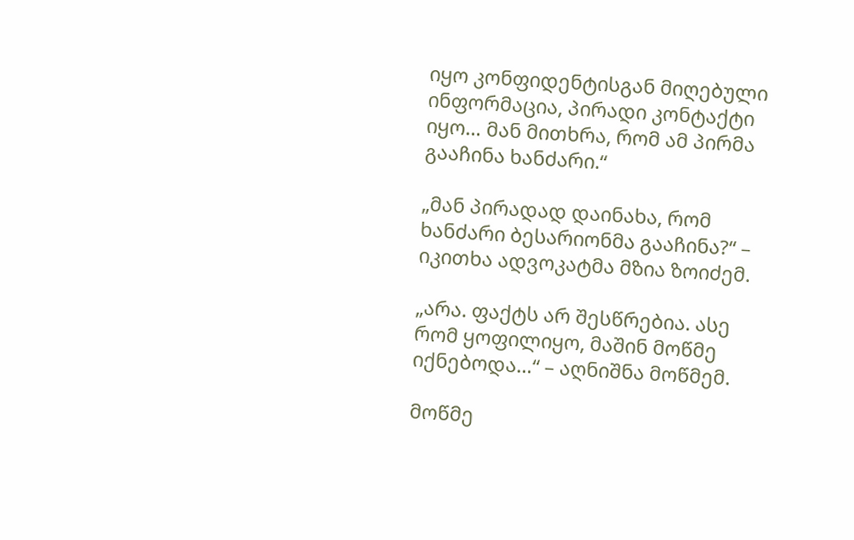იყო კონფიდენტისგან მიღებული ინფორმაცია, პირადი კონტაქტი იყო… მან მითხრა, რომ ამ პირმა გააჩინა ხანძარი.“

„მან პირადად დაინახა, რომ ხანძარი ბესარიონმა გააჩინა?“ – იკითხა ადვოკატმა მზია ზოიძემ.

„არა. ფაქტს არ შესწრებია. ასე რომ ყოფილიყო, მაშინ მოწმე იქნებოდა…“ – აღნიშნა მოწმემ.

მოწმე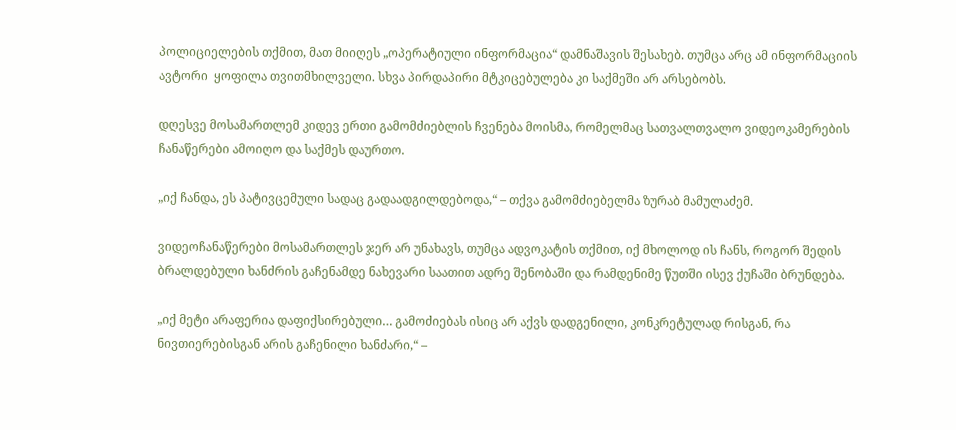პოლიციელების თქმით, მათ მიიღეს „ოპერატიული ინფორმაცია“ დამნაშავის შესახებ. თუმცა არც ამ ინფორმაციის ავტორი  ყოფილა თვითმხილველი. სხვა პირდაპირი მტკიცებულება კი საქმეში არ არსებობს.

დღესვე მოსამართლემ კიდევ ერთი გამომძიებლის ჩვენება მოისმა, რომელმაც სათვალთვალო ვიდეოკამერების ჩანაწერები ამოიღო და საქმეს დაურთო.

„იქ ჩანდა, ეს პატივცემული სადაც გადაადგილდებოდა,“ – თქვა გამომძიებელმა ზურაბ მამულაძემ.

ვიდეოჩანაწერები მოსამართლეს ჯერ არ უნახავს, თუმცა ადვოკატის თქმით, იქ მხოლოდ ის ჩანს, როგორ შედის ბრალდებული ხანძრის გაჩენამდე ნახევარი საათით ადრე შენობაში და რამდენიმე წუთში ისევ ქუჩაში ბრუნდება.

„იქ მეტი არაფერია დაფიქსირებული… გამოძიებას ისიც არ აქვს დადგენილი, კონკრეტულად რისგან, რა ნივთიერებისგან არის გაჩენილი ხანძარი,“ –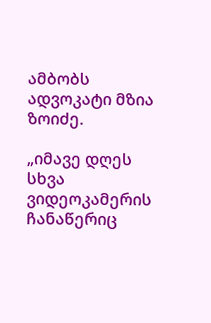ამბობს ადვოკატი მზია ზოიძე.

„იმავე დღეს სხვა ვიდეოკამერის ჩანაწერიც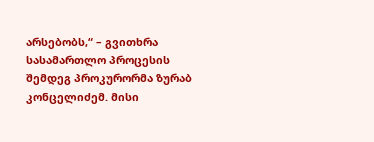არსებობს,“ – გვითხრა სასამართლო პროცესის შემდეგ პროკურორმა ზურაბ კონცელიძემ. მისი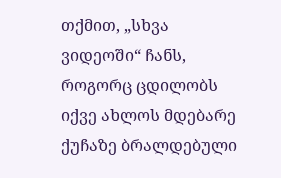თქმით, „სხვა ვიდეოში“ ჩანს, როგორც ცდილობს იქვე ახლოს მდებარე ქუჩაზე ბრალდებული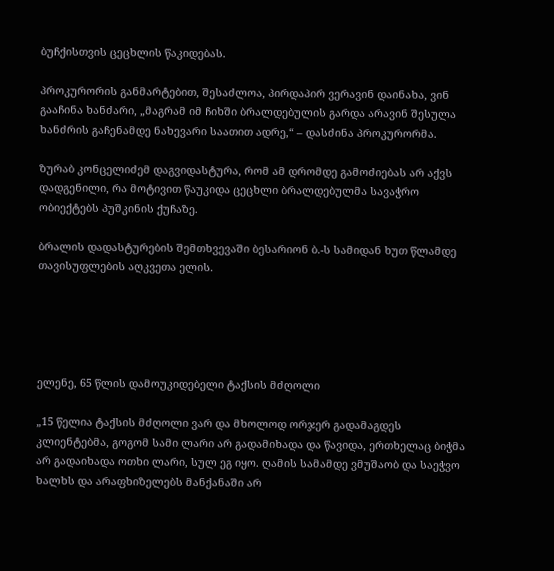ბუჩქისთვის ცეცხლის წაკიდებას.

პროკურორის განმარტებით, შესაძლოა, პირდაპირ ვერავინ დაინახა, ვინ გააჩინა ხანძარი, „მაგრამ იმ ჩიხში ბრალდებულის გარდა არავინ შესულა ხანძრის გაჩენამდე ნახევარი საათით ადრე,“ – დასძინა პროკურორმა.

ზურაბ კონცელიძემ დაგვიდასტურა, რომ ამ დრომდე გამოძიებას არ აქვს დადგენილი, რა მოტივით წაუკიდა ცეცხლი ბრალდებულმა სავაჭრო ობიექტებს პუშკინის ქუჩაზე.

ბრალის დადასტურების შემთხვევაში ბესარიონ ბ.-ს სამიდან ხუთ წლამდე თავისუფლების აღკვეთა ელის.





ელენე, 65 წლის დამოუკიდებელი ტაქსის მძღოლი

„15 წელია ტაქსის მძღოლი ვარ და მხოლოდ ორჯერ გადამაგდეს კლიენტებმა, გოგომ სამი ლარი არ გადამიხადა და წავიდა, ერთხელაც ბიჭმა არ გადაიხადა ოთხი ლარი, სულ ეგ იყო. ღამის სამამდე ვმუშაობ და საეჭვო ხალხს და არაფხიზელებს მანქანაში არ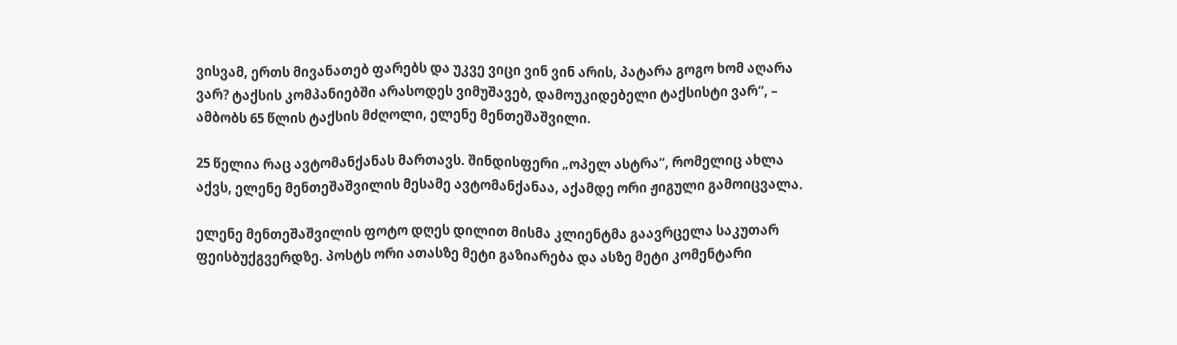ვისვამ, ერთს მივანათებ ფარებს და უკვე ვიცი ვინ ვინ არის, პატარა გოგო ხომ აღარა ვარ? ტაქსის კომპანიებში არასოდეს ვიმუშავებ, დამოუკიდებელი ტაქსისტი ვარ“, – ამბობს 65 წლის ტაქსის მძღოლი, ელენე მენთეშაშვილი.

25 წელია რაც ავტომანქანას მართავს. შინდისფერი „ოპელ ასტრა“, რომელიც ახლა აქვს, ელენე მენთეშაშვილის მესამე ავტომანქანაა, აქამდე ორი ჟიგული გამოიცვალა.

ელენე მენთეშაშვილის ფოტო დღეს დილით მისმა კლიენტმა გაავრცელა საკუთარ ფეისბუქგვერდზე. პოსტს ორი ათასზე მეტი გაზიარება და ასზე მეტი კომენტარი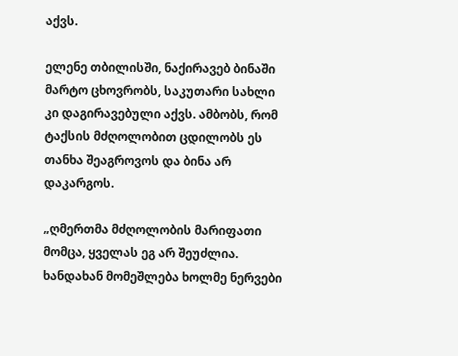აქვს.

ელენე თბილისში, ნაქირავებ ბინაში მარტო ცხოვრობს, საკუთარი სახლი კი დაგირავებული აქვს. ამბობს, რომ ტაქსის მძღოლობით ცდილობს ეს თანხა შეაგროვოს და ბინა არ დაკარგოს.

„ღმერთმა მძღოლობის მარიფათი მომცა, ყველას ეგ არ შეუძლია. ხანდახან მომეშლება ხოლმე ნერვები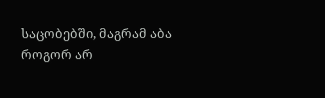საცობებში, მაგრამ აბა როგორ არ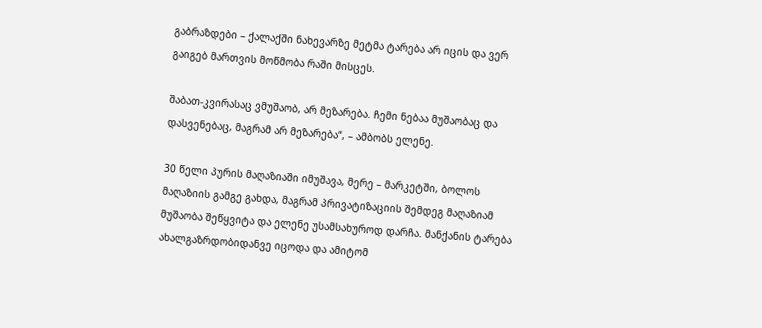გაბრაზდები – ქალაქში ნახევარზე მეტმა ტარება არ იცის და ვერ გაიგებ მართვის მოწმობა რაში მისცეს.

შაბათ-კვირასაც ვმუშაობ, არ მეზარება. ჩემი ნებაა მუშაობაც და დასვენებაც, მაგრამ არ მეზარება“, – ამბობს ელენე.

30 წელი პურის მაღაზიაში იმუშავა, მერე – მარკეტში, ბოლოს მაღაზიის გამგე გახდა, მაგრამ პრივატიზაციის შემდეგ მაღაზიამ მუშაობა შეწყვიტა და ელენე უსამსახუროდ დარჩა. მანქანის ტარება ახალგაზრდობიდანვე იცოდა და ამიტომ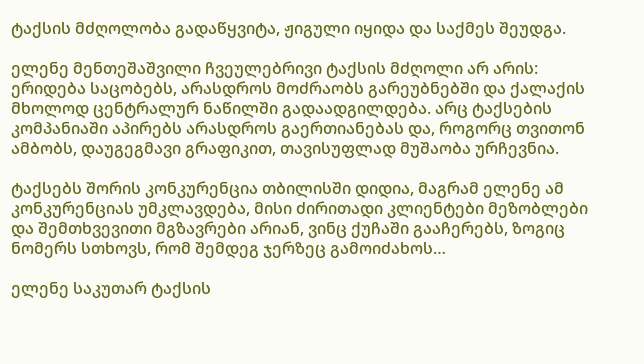ტაქსის მძღოლობა გადაწყვიტა, ჟიგული იყიდა და საქმეს შეუდგა.

ელენე მენთეშაშვილი ჩვეულებრივი ტაქსის მძღოლი არ არის: ერიდება საცობებს, არასდროს მოძრაობს გარეუბნებში და ქალაქის მხოლოდ ცენტრალურ ნაწილში გადაადგილდება. არც ტაქსების კომპანიაში აპირებს არასდროს გაერთიანებას და, როგორც თვითონ ამბობს, დაუგეგმავი გრაფიკით, თავისუფლად მუშაობა ურჩევნია.

ტაქსებს შორის კონკურენცია თბილისში დიდია, მაგრამ ელენე ამ კონკურენციას უმკლავდება, მისი ძირითადი კლიენტები მეზობლები და შემთხვევითი მგზავრები არიან, ვინც ქუჩაში გააჩერებს, ზოგიც ნომერს სთხოვს, რომ შემდეგ ჯერზეც გამოიძახოს…

ელენე საკუთარ ტაქსის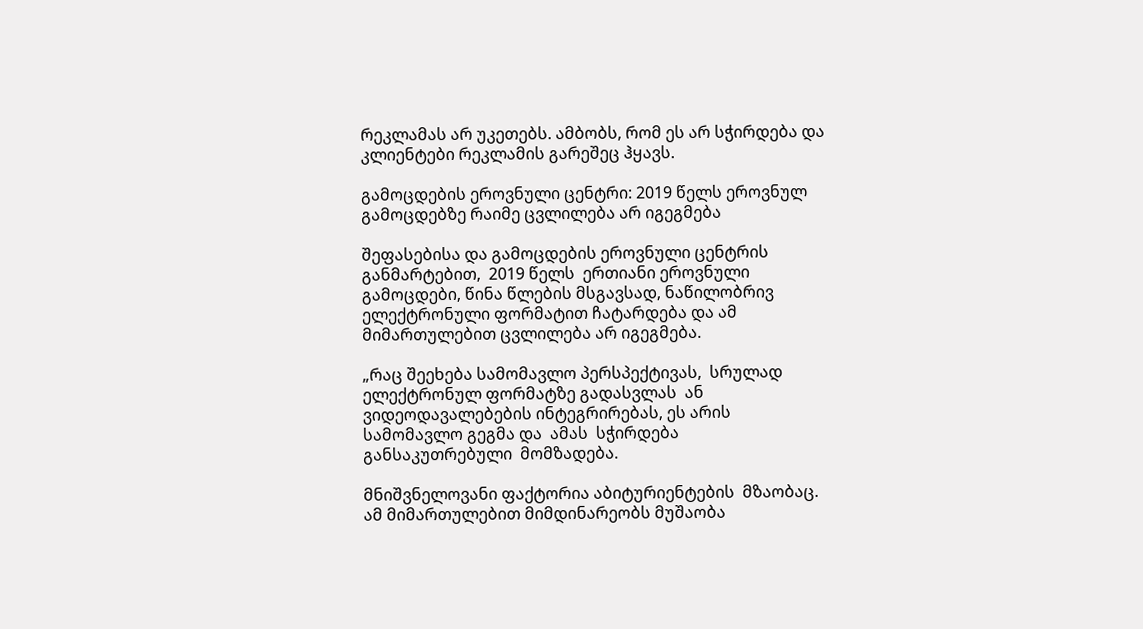რეკლამას არ უკეთებს. ამბობს, რომ ეს არ სჭირდება და კლიენტები რეკლამის გარეშეც ჰყავს.

გამოცდების ეროვნული ცენტრი: 2019 წელს ეროვნულ გამოცდებზე რაიმე ცვლილება არ იგეგმება

შეფასებისა და გამოცდების ეროვნული ცენტრის განმარტებით,  2019 წელს  ერთიანი ეროვნული გამოცდები, წინა წლების მსგავსად, ნაწილობრივ ელექტრონული ფორმატით ჩატარდება და ამ მიმართულებით ცვლილება არ იგეგმება.

„რაც შეეხება სამომავლო პერსპექტივას,  სრულად ელექტრონულ ფორმატზე გადასვლას  ან ვიდეოდავალებების ინტეგრირებას, ეს არის სამომავლო გეგმა და  ამას  სჭირდება განსაკუთრებული  მომზადება.

მნიშვნელოვანი ფაქტორია აბიტურიენტების  მზაობაც.  ამ მიმართულებით მიმდინარეობს მუშაობა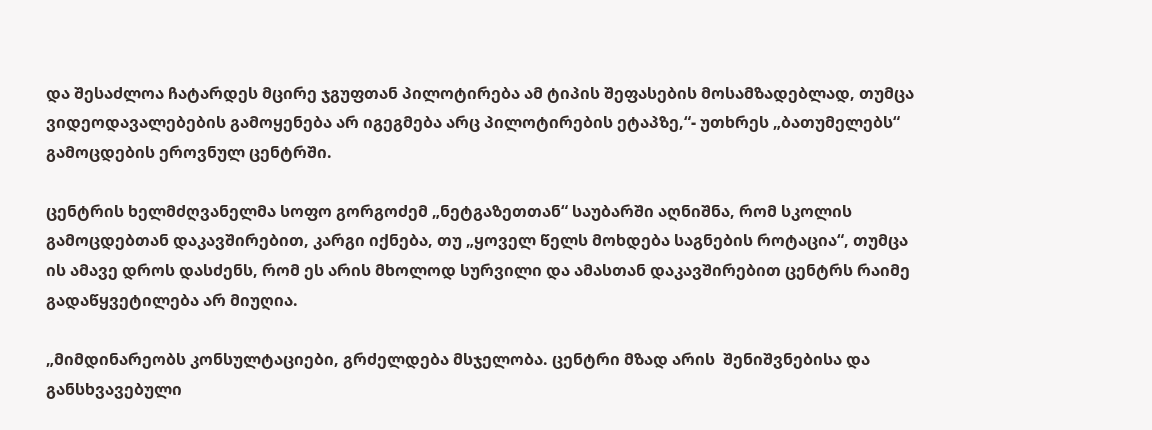და შესაძლოა ჩატარდეს მცირე ჯგუფთან პილოტირება ამ ტიპის შეფასების მოსამზადებლად, თუმცა ვიდეოდავალებების გამოყენება არ იგეგმება არც პილოტირების ეტაპზე,“- უთხრეს „ბათუმელებს“ გამოცდების ეროვნულ ცენტრში.

ცენტრის ხელმძღვანელმა სოფო გორგოძემ „ნეტგაზეთთან“ საუბარში აღნიშნა, რომ სკოლის გამოცდებთან დაკავშირებით, კარგი იქნება, თუ „ყოველ წელს მოხდება საგნების როტაცია“, თუმცა ის ამავე დროს დასძენს, რომ ეს არის მხოლოდ სურვილი და ამასთან დაკავშირებით ცენტრს რაიმე გადაწყვეტილება არ მიუღია.

„მიმდინარეობს კონსულტაციები, გრძელდება მსჯელობა. ცენტრი მზად არის  შენიშვნებისა და განსხვავებული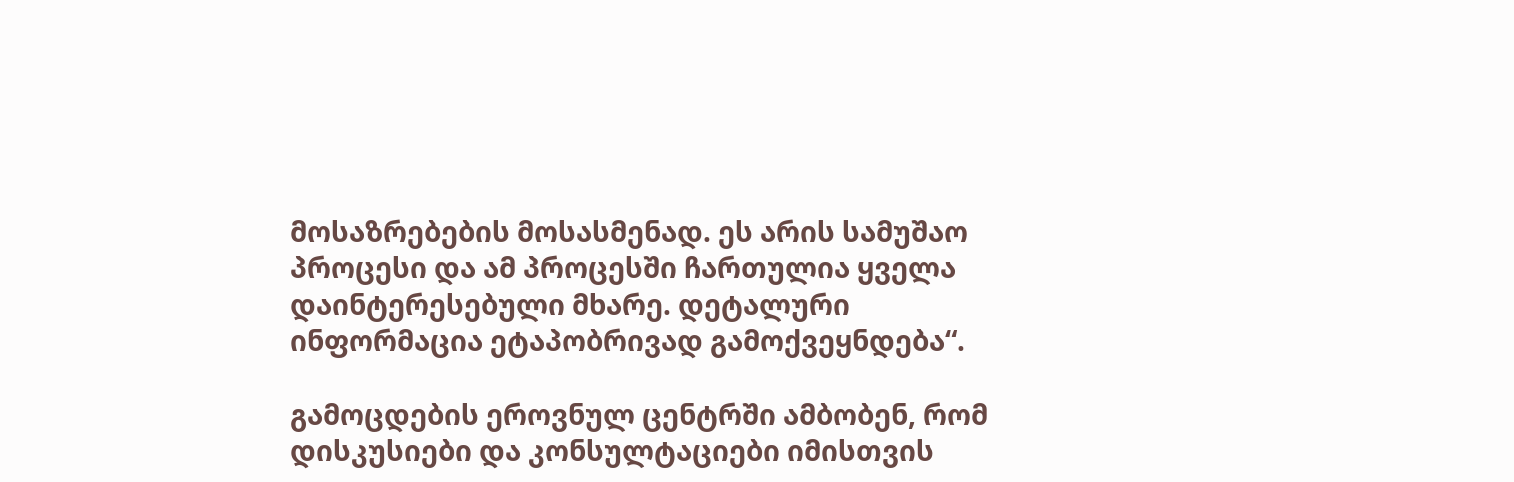მოსაზრებების მოსასმენად. ეს არის სამუშაო პროცესი და ამ პროცესში ჩართულია ყველა დაინტერესებული მხარე. დეტალური ინფორმაცია ეტაპობრივად გამოქვეყნდება“.

გამოცდების ეროვნულ ცენტრში ამბობენ, რომ დისკუსიები და კონსულტაციები იმისთვის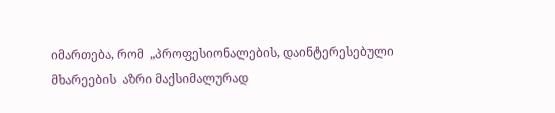იმართება, რომ  „პროფესიონალების, დაინტერესებული მხარეების  აზრი მაქსიმალურად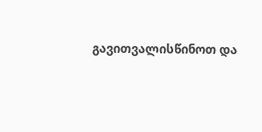გავითვალისწინოთ და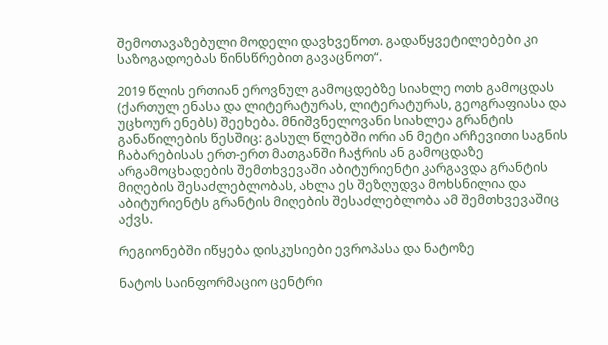შემოთავაზებული მოდელი დავხვეწოთ. გადაწყვეტილებები კი საზოგადოებას წინსწრებით გავაცნოთ“.

2019 წლის ერთიან ეროვნულ გამოცდებზე სიახლე ოთხ გამოცდას (ქართულ ენასა და ლიტერატურას, ლიტერატურას, გეოგრაფიასა და უცხოურ ენებს) შეეხება. მნიშვნელოვანი სიახლეა გრანტის განაწილების წესშიც: გასულ წლებში ორი ან მეტი არჩევითი საგნის ჩაბარებისას ერთ-ერთ მათგანში ჩაჭრის ან გამოცდაზე არგამოცხადების შემთხვევაში აბიტურიენტი კარგავდა გრანტის მიღების შესაძლებლობას, ახლა ეს შეზღუდვა მოხსნილია და აბიტურიენტს გრანტის მიღების შესაძლებლობა ამ შემთხვევაშიც აქვს.

რეგიონებში იწყება დისკუსიები ევროპასა და ნატოზე

ნატოს საინფორმაციო ცენტრი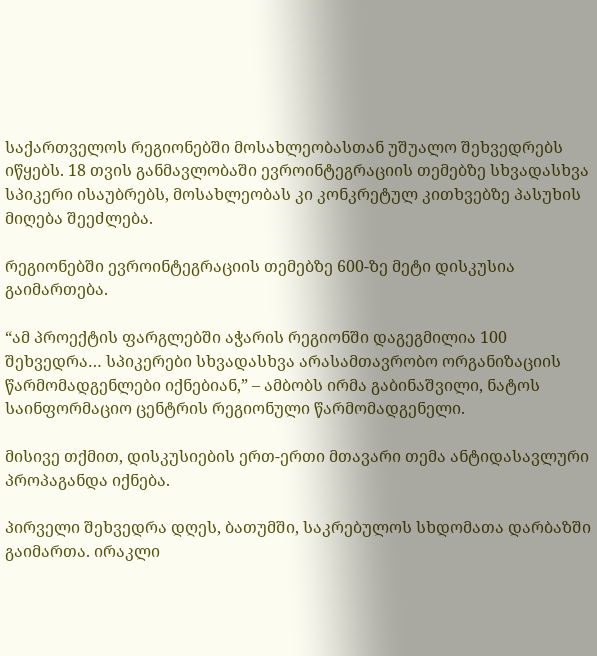საქართველოს რეგიონებში მოსახლეობასთან უშუალო შეხვედრებს იწყებს. 18 თვის განმავლობაში ევროინტეგრაციის თემებზე სხვადასხვა სპიკერი ისაუბრებს, მოსახლეობას კი კონკრეტულ კითხვებზე პასუხის მიღება შეეძლება.

რეგიონებში ევროინტეგრაციის თემებზე 600-ზე მეტი დისკუსია გაიმართება.

“ამ პროექტის ფარგლებში აჭარის რეგიონში დაგეგმილია 100 შეხვედრა… სპიკერები სხვადასხვა არასამთავრობო ორგანიზაციის წარმომადგენლები იქნებიან,” – ამბობს ირმა გაბინაშვილი, ნატოს საინფორმაციო ცენტრის რეგიონული წარმომადგენელი.

მისივე თქმით, დისკუსიების ერთ-ერთი მთავარი თემა ანტიდასავლური პროპაგანდა იქნება.

პირველი შეხვედრა დღეს, ბათუმში, საკრებულოს სხდომათა დარბაზში გაიმართა. ირაკლი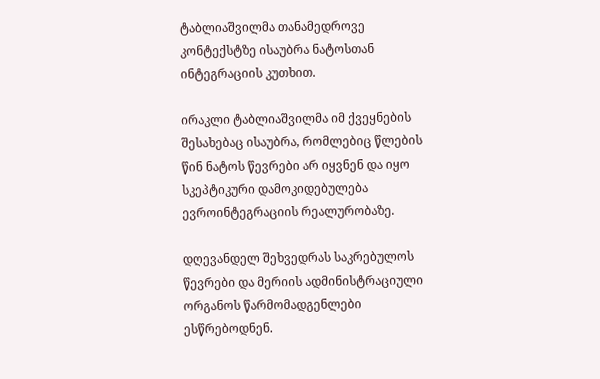ტაბლიაშვილმა თანამედროვე კონტექსტზე ისაუბრა ნატოსთან ინტეგრაციის კუთხით.

ირაკლი ტაბლიაშვილმა იმ ქვეყნების შესახებაც ისაუბრა, რომლებიც წლების წინ ნატოს წევრები არ იყვნენ და იყო სკეპტიკური დამოკიდებულება ევროინტეგრაციის რეალურობაზე.

დღევანდელ შეხვედრას საკრებულოს წევრები და მერიის ადმინისტრაციული ორგანოს წარმომადგენლები ესწრებოდნენ.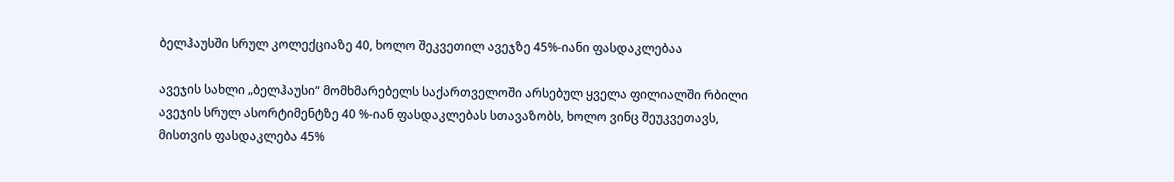ბელჰაუსში სრულ კოლექციაზე 40, ხოლო შეკვეთილ ავეჯზე 45%-იანი ფასდაკლებაა

ავეჯის სახლი „ბელჰაუსი“ მომხმარებელს საქართველოში არსებულ ყველა ფილიალში რბილი ავეჯის სრულ ასორტიმენტზე 40 %-იან ფასდაკლებას სთავაზობს, ხოლო ვინც შეუკვეთავს, მისთვის ფასდაკლება 45%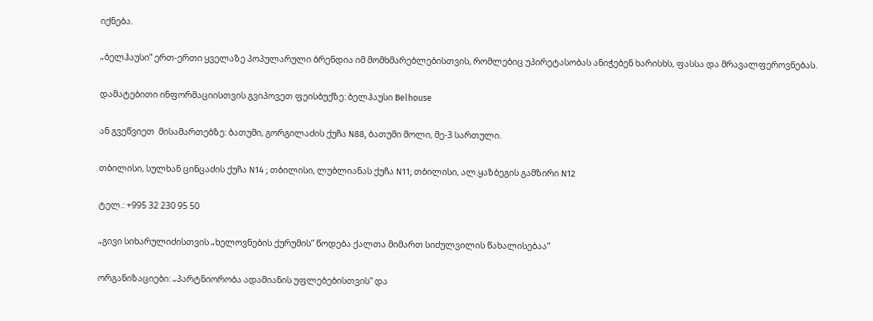იქნება.

„ბელჰაუსი“ ერთ-ერთი ყველაზე პოპულარული ბრენდია იმ მომხმარებლებისთვის, რომლებიც უპირეტასობას ანიჭებენ ხარისხს, ფასსა და მრავალფეროვნებას.

დამატებითი ინფორმაციისთვის გვიპოვეთ ფეისბუქზე: ბელჰაუსი Belhouse

ან გვეწვიეთ  მისამართებზე: ბათუმი, გორგილაძის ქუჩა N88, ბათუმი მოლი, მე-3 სართული.

თბილისი, სულხან ცინცაძის ქუჩა N14 ; თბილისი, ლუბლიანას ქუჩა N11; თბილისი, ალ.ყაზბეგის გამზირი N12

ტელ.: +995 32 230 95 50

„გივი სიხარულიძისთვის „ხელოვნების ქურუმის“ წოდება ქალთა მიმართ სიძულვილის წახალისებაა“

ორგანიზაციები: „პარტნიორობა ადამიანის უფლებებისთვის“ და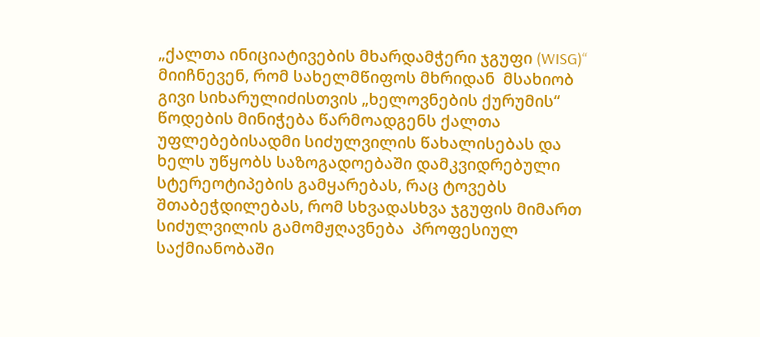„ქალთა ინიციატივების მხარდამჭერი ჯგუფი (WISG)“  მიიჩნევენ, რომ სახელმწიფოს მხრიდან  მსახიობ გივი სიხარულიძისთვის „ხელოვნების ქურუმის“ წოდების მინიჭება წარმოადგენს ქალთა უფლებებისადმი სიძულვილის წახალისებას და ხელს უწყობს საზოგადოებაში დამკვიდრებული სტერეოტიპების გამყარებას, რაც ტოვებს შთაბეჭდილებას, რომ სხვადასხვა ჯგუფის მიმართ სიძულვილის გამომჟღავნება  პროფესიულ საქმიანობაში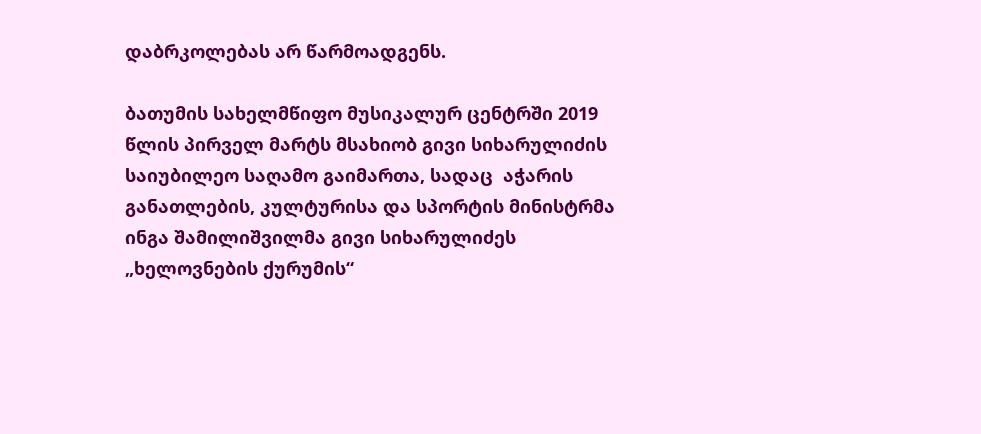დაბრკოლებას არ წარმოადგენს.

ბათუმის სახელმწიფო მუსიკალურ ცენტრში 2019 წლის პირველ მარტს მსახიობ გივი სიხარულიძის საიუბილეო საღამო გაიმართა, სადაც  აჭარის განათლების, კულტურისა და სპორტის მინისტრმა ინგა შამილიშვილმა გივი სიხარულიძეს „ხელოვნების ქურუმის“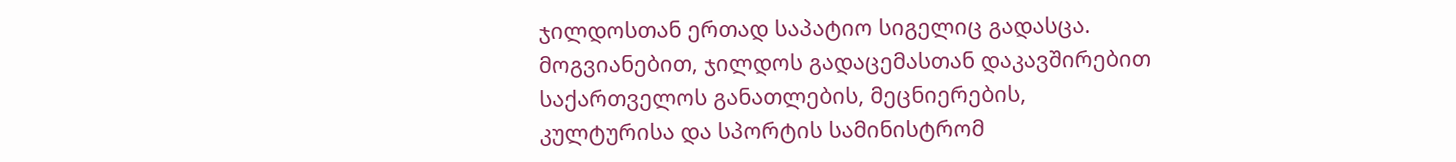ჯილდოსთან ერთად საპატიო სიგელიც გადასცა. მოგვიანებით, ჯილდოს გადაცემასთან დაკავშირებით საქართველოს განათლების, მეცნიერების, კულტურისა და სპორტის სამინისტრომ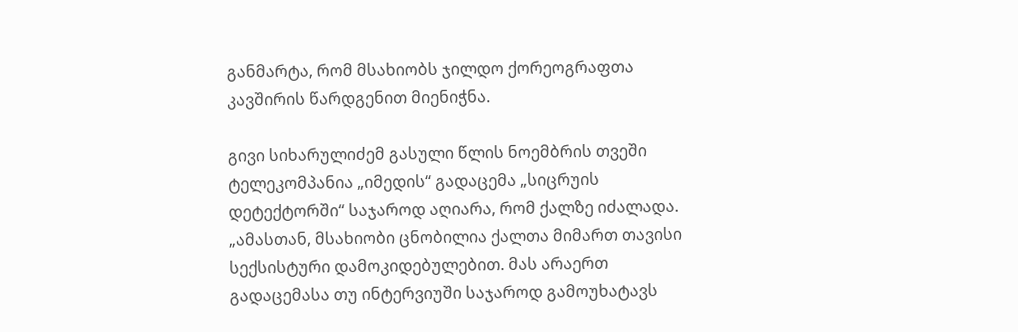განმარტა, რომ მსახიობს ჯილდო ქორეოგრაფთა კავშირის წარდგენით მიენიჭნა.

გივი სიხარულიძემ გასული წლის ნოემბრის თვეში ტელეკომპანია „იმედის“ გადაცემა „სიცრუის დეტექტორში“ საჯაროდ აღიარა, რომ ქალზე იძალადა. „ამასთან, მსახიობი ცნობილია ქალთა მიმართ თავისი სექსისტური დამოკიდებულებით. მას არაერთ გადაცემასა თუ ინტერვიუში საჯაროდ გამოუხატავს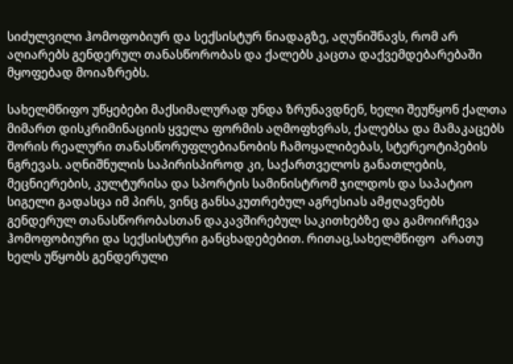სიძულვილი ჰომოფობიურ და სექსისტურ ნიადაგზე, აღუნიშნავს, რომ არ აღიარებს გენდერულ თანასწორობას და ქალებს კაცთა დაქვემდებარებაში მყოფებად მოიაზრებს.

სახელმწიფო უწყებები მაქსიმალურად უნდა ზრუნავდნენ, ხელი შეუწყონ ქალთა მიმართ დისკრიმინაციის ყველა ფორმის აღმოფხვრას, ქალებსა და მამაკაცებს შორის რეალური თანასწორუფლებიანობის ჩამოყალიბებას, სტერეოტიპების ნგრევას. აღნიშნულის საპირისპიროდ კი, საქართველოს განათლების, მეცნიერების, კულტურისა და სპორტის სამინისტრომ ჯილდოს და საპატიო სიგელი გადასცა იმ პირს, ვინც განსაკუთრებულ აგრესიას ამჟღავნებს გენდერულ თანასწორობასთან დაკავშირებულ საკითხებზე და გამოირჩევა ჰომოფობიური და სექსისტური განცხადებებით. რითაც,სახელმწიფო  არათუ ხელს უწყობს გენდერული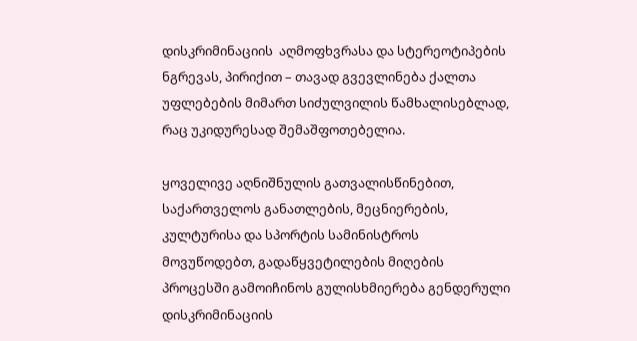დისკრიმინაციის  აღმოფხვრასა და სტერეოტიპების ნგრევას, პირიქით – თავად გვევლინება ქალთა უფლებების მიმართ სიძულვილის წამხალისებლად, რაც უკიდურესად შემაშფოთებელია.

ყოველივე აღნიშნულის გათვალისწინებით, საქართველოს განათლების, მეცნიერების, კულტურისა და სპორტის სამინისტროს მოვუწოდებთ, გადაწყვეტილების მიღების პროცესში გამოიჩინოს გულისხმიერება გენდერული დისკრიმინაციის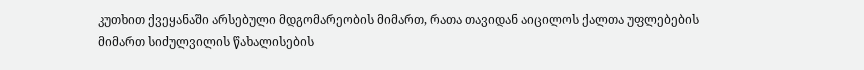კუთხით ქვეყანაში არსებული მდგომარეობის მიმართ, რათა თავიდან აიცილოს ქალთა უფლებების მიმართ სიძულვილის წახალისების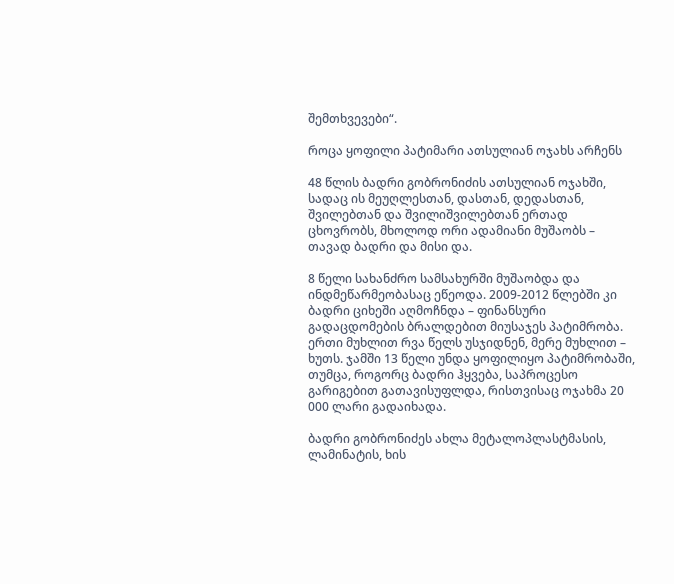შემთხვევები“.

როცა ყოფილი პატიმარი ათსულიან ოჯახს არჩენს

48 წლის ბადრი გობრონიძის ათსულიან ოჯახში, სადაც ის მეუღლესთან, დასთან, დედასთან, შვილებთან და შვილიშვილებთან ერთად ცხოვრობს, მხოლოდ ორი ადამიანი მუშაობს – თავად ბადრი და მისი და.

8 წელი სახანძრო სამსახურში მუშაობდა და ინდმეწარმეობასაც ეწეოდა. 2009-2012 წლებში კი ბადრი ციხეში აღმოჩნდა – ფინანსური გადაცდომების ბრალდებით მიუსაჯეს პატიმრობა. ერთი მუხლით რვა წელს უსჯიდნენ, მერე მუხლით – ხუთს. ჯამში 13 წელი უნდა ყოფილიყო პატიმრობაში, თუმცა, როგორც ბადრი ჰყვება, საპროცესო გარიგებით გათავისუფლდა, რისთვისაც ოჯახმა 20 000 ლარი გადაიხადა.

ბადრი გობრონიძეს ახლა მეტალოპლასტმასის, ლამინატის, ხის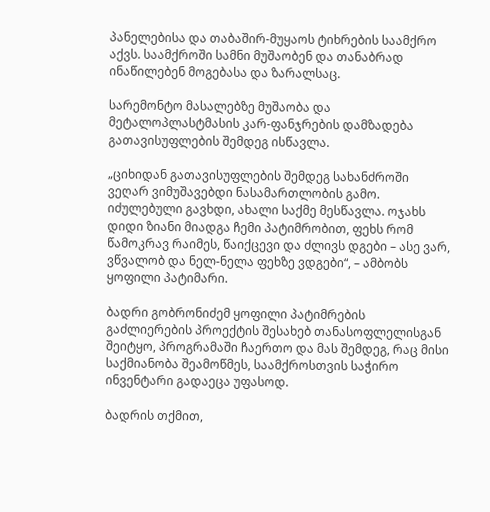პანელებისა და თაბაშირ-მუყაოს ტიხრების საამქრო აქვს. საამქროში სამნი მუშაობენ და თანაბრად ინაწილებენ მოგებასა და ზარალსაც.

სარემონტო მასალებზე მუშაობა და მეტალოპლასტმასის კარ-ფანჯრების დამზადება გათავისუფლების შემდეგ ისწავლა.

„ციხიდან გათავისუფლების შემდეგ სახანძროში ვეღარ ვიმუშავებდი ნასამართლობის გამო. იძულებული გავხდი, ახალი საქმე მესწავლა. ოჯახს დიდი ზიანი მიადგა ჩემი პატიმრობით, ფეხს რომ წამოკრავ რაიმეს, წაიქცევი და ძლივს დგები – ასე ვარ, ვწვალობ და ნელ-ნელა ფეხზე ვდგები“, – ამბობს ყოფილი პატიმარი.

ბადრი გობრონიძემ ყოფილი პატიმრების გაძლიერების პროექტის შესახებ თანასოფლელისგან შეიტყო, პროგრამაში ჩაერთო და მას შემდეგ, რაც მისი საქმიანობა შეამოწმეს, საამქროსთვის საჭირო ინვენტარი გადაეცა უფასოდ.

ბადრის თქმით,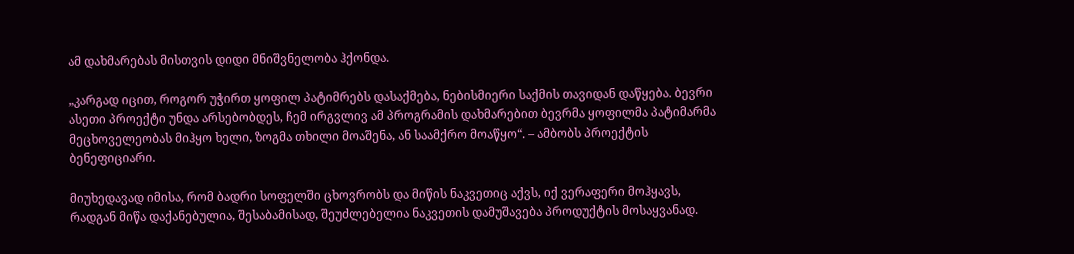ამ დახმარებას მისთვის დიდი მნიშვნელობა ჰქონდა.

„კარგად იცით, როგორ უჭირთ ყოფილ პატიმრებს დასაქმება, ნებისმიერი საქმის თავიდან დაწყება. ბევრი ასეთი პროექტი უნდა არსებობდეს, ჩემ ირგვლივ ამ პროგრამის დახმარებით ბევრმა ყოფილმა პატიმარმა მეცხოველეობას მიჰყო ხელი, ზოგმა თხილი მოაშენა, ან საამქრო მოაწყო“. – ამბობს პროექტის ბენეფიციარი.

მიუხედავად იმისა, რომ ბადრი სოფელში ცხოვრობს და მიწის ნაკვეთიც აქვს, იქ ვერაფერი მოჰყავს, რადგან მიწა დაქანებულია, შესაბამისად, შეუძლებელია ნაკვეთის დამუშავება პროდუქტის მოსაყვანად.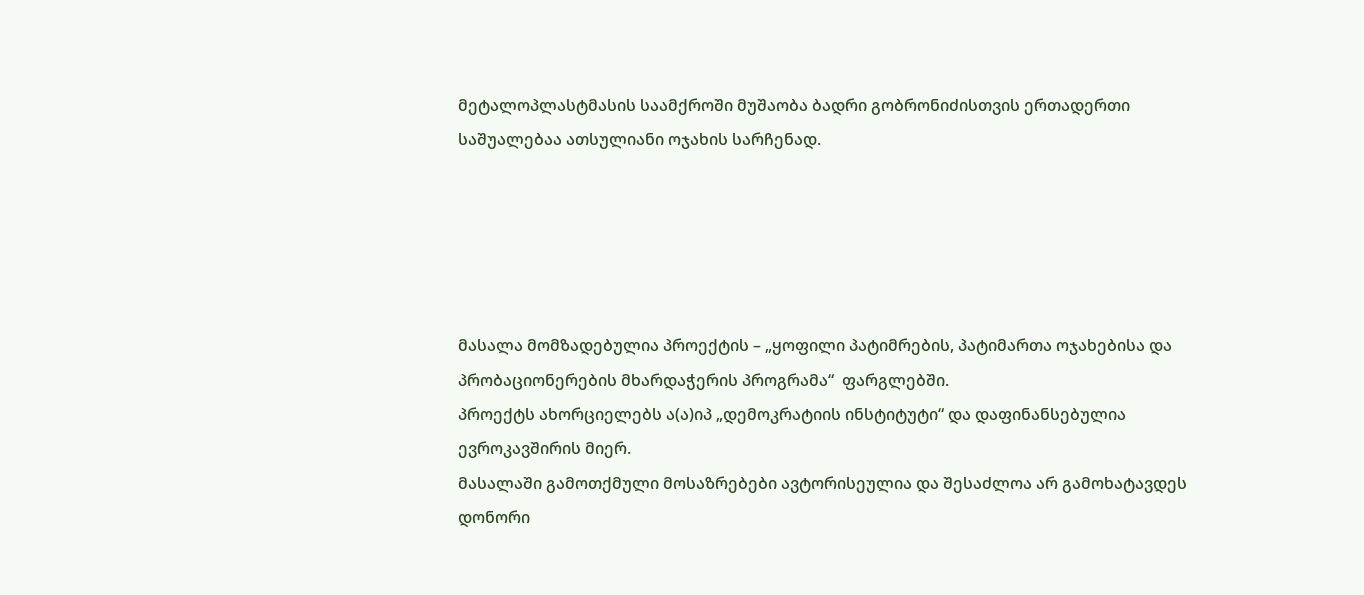მეტალოპლასტმასის საამქროში მუშაობა ბადრი გობრონიძისთვის ერთადერთი საშუალებაა ათსულიანი ოჯახის სარჩენად.





მასალა მომზადებულია პროექტის – „ყოფილი პატიმრების, პატიმართა ოჯახებისა და პრობაციონერების მხარდაჭერის პროგრამა“  ფარგლებში.
პროექტს ახორციელებს ა(ა)იპ „დემოკრატიის ინსტიტუტი“ და დაფინანსებულია ევროკავშირის მიერ.
მასალაში გამოთქმული მოსაზრებები ავტორისეულია და შესაძლოა არ გამოხატავდეს დონორი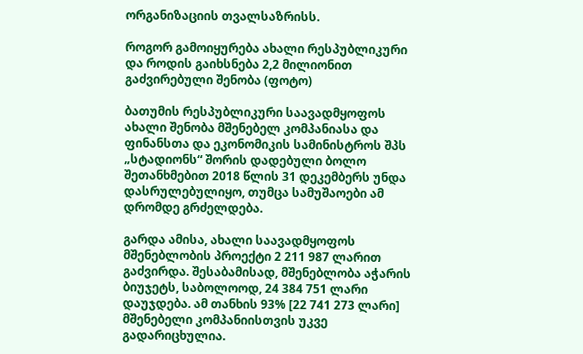ორგანიზაციის თვალსაზრისს.

როგორ გამოიყურება ახალი რესპუბლიკური და როდის გაიხსნება 2,2 მილიონით გაძვირებული შენობა (ფოტო)

ბათუმის რესპუბლიკური საავადმყოფოს ახალი შენობა მშენებელ კომპანიასა და ფინანსთა და ეკონომიკის სამინისტროს შპს „სტადიონს“ შორის დადებული ბოლო შეთანხმებით 2018 წლის 31 დეკემბერს უნდა დასრულებულიყო, თუმცა სამუშაოები ამ დრომდე გრძელდება.

გარდა ამისა, ახალი საავადმყოფოს მშენებლობის პროექტი 2 211 987 ლარით გაძვირდა. შესაბამისად, მშენებლობა აჭარის ბიუჯეტს, საბოლოოდ, 24 384 751 ლარი დაუჯდება. ამ თანხის 93% [22 741 273 ლარი] მშენებელი კომპანიისთვის უკვე გადარიცხულია.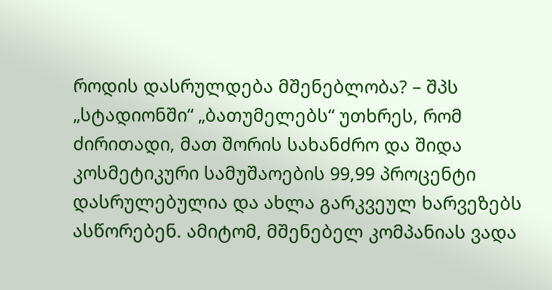როდის დასრულდება მშენებლობა? – შპს „სტადიონში“ „ბათუმელებს“ უთხრეს, რომ ძირითადი, მათ შორის სახანძრო და შიდა კოსმეტიკური სამუშაოების 99,99 პროცენტი დასრულებულია და ახლა გარკვეულ ხარვეზებს ასწორებენ. ამიტომ, მშენებელ კომპანიას ვადა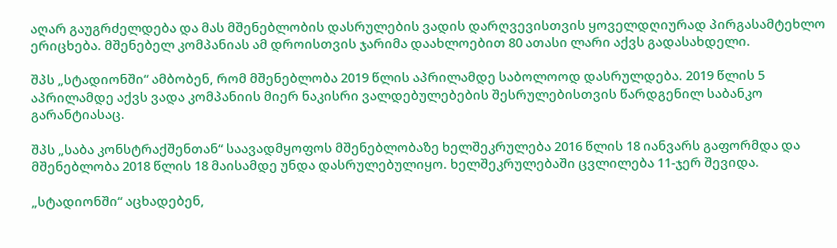აღარ გაუგრძელდება და მას მშენებლობის დასრულების ვადის დარღვევისთვის ყოველდღიურად პირგასამტეხლო ერიცხება. მშენებელ კომპანიას ამ დროისთვის ჯარიმა დაახლოებით 80 ათასი ლარი აქვს გადასახდელი.

შპს „სტადიონში“ ამბობენ, რომ მშენებლობა 2019 წლის აპრილამდე საბოლოოდ დასრულდება. 2019 წლის 5 აპრილამდე აქვს ვადა კომპანიის მიერ ნაკისრი ვალდებულებების შესრულებისთვის წარდგენილ საბანკო გარანტიასაც.

შპს „საბა კონსტრაქშენთან“ საავადმყოფოს მშენებლობაზე ხელშეკრულება 2016 წლის 18 იანვარს გაფორმდა და მშენებლობა 2018 წლის 18 მაისამდე უნდა დასრულებულიყო. ხელშეკრულებაში ცვლილება 11-ჯერ შევიდა.

„სტადიონში“ აცხადებენ,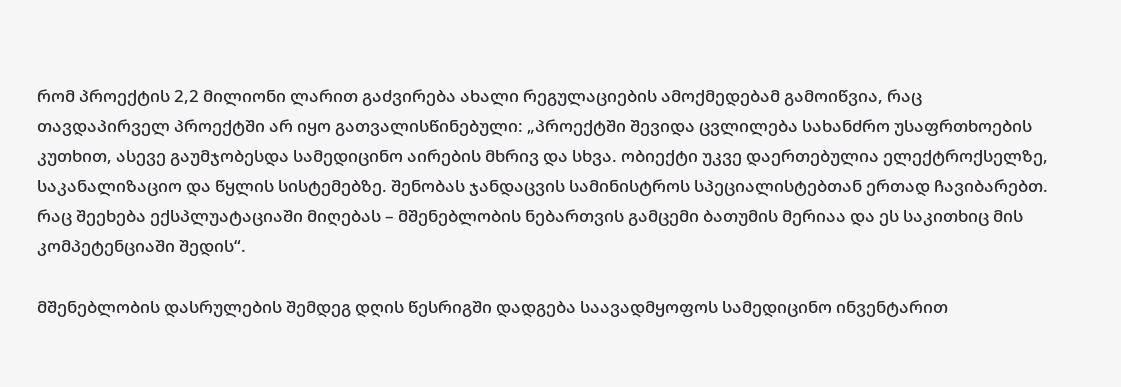რომ პროექტის 2,2 მილიონი ლარით გაძვირება ახალი რეგულაციების ამოქმედებამ გამოიწვია, რაც თავდაპირველ პროექტში არ იყო გათვალისწინებული: „პროექტში შევიდა ცვლილება სახანძრო უსაფრთხოების კუთხით, ასევე გაუმჯობესდა სამედიცინო აირების მხრივ და სხვა. ობიექტი უკვე დაერთებულია ელექტროქსელზე, საკანალიზაციო და წყლის სისტემებზე. შენობას ჯანდაცვის სამინისტროს სპეციალისტებთან ერთად ჩავიბარებთ. რაც შეეხება ექსპლუატაციაში მიღებას – მშენებლობის ნებართვის გამცემი ბათუმის მერიაა და ეს საკითხიც მის კომპეტენციაში შედის“.

მშენებლობის დასრულების შემდეგ დღის წესრიგში დადგება საავადმყოფოს სამედიცინო ინვენტარით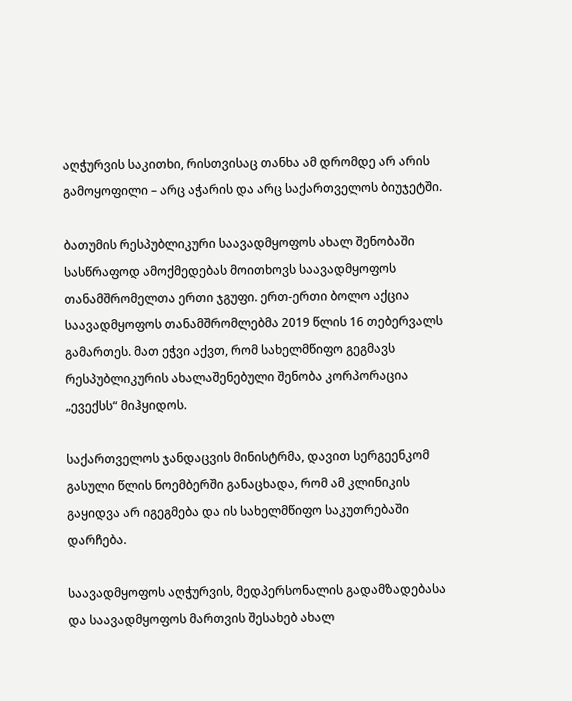აღჭურვის საკითხი, რისთვისაც თანხა ამ დრომდე არ არის გამოყოფილი – არც აჭარის და არც საქართველოს ბიუჯეტში.

ბათუმის რესპუბლიკური საავადმყოფოს ახალ შენობაში სასწრაფოდ ამოქმედებას მოითხოვს საავადმყოფოს თანამშრომელთა ერთი ჯგუფი. ერთ-ერთი ბოლო აქცია საავადმყოფოს თანამშრომლებმა 2019 წლის 16 თებერვალს გამართეს. მათ ეჭვი აქვთ, რომ სახელმწიფო გეგმავს რესპუბლიკურის ახალაშენებული შენობა კორპორაცია „ევექსს“ მიჰყიდოს.

საქართველოს ჯანდაცვის მინისტრმა, დავით სერგეენკომ გასული წლის ნოემბერში განაცხადა, რომ ამ კლინიკის გაყიდვა არ იგეგმება და ის სახელმწიფო საკუთრებაში დარჩება.

საავადმყოფოს აღჭურვის, მედპერსონალის გადამზადებასა და საავადმყოფოს მართვის შესახებ ახალ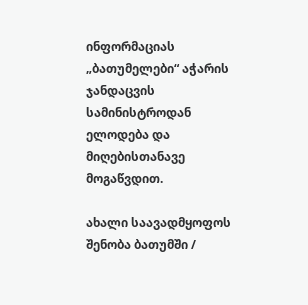ინფორმაციას „ბათუმელები“ აჭარის ჯანდაცვის სამინისტროდან ელოდება და მიღებისთანავე მოგაწვდით.

ახალი საავადმყოფოს შენობა ბათუმში /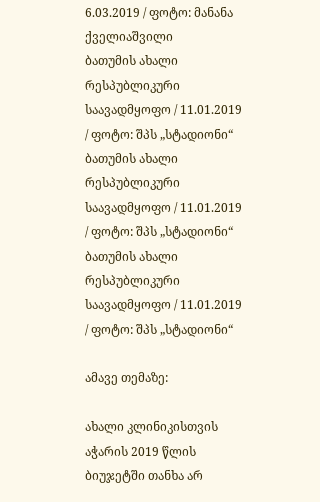6.03.2019 / ფოტო: მანანა ქველიაშვილი
ბათუმის ახალი რესპუბლიკური საავადმყოფო / 11.01.2019 / ფოტო: შპს „სტადიონი“
ბათუმის ახალი რესპუბლიკური საავადმყოფო / 11.01.2019 / ფოტო: შპს „სტადიონი“
ბათუმის ახალი რესპუბლიკური საავადმყოფო / 11.01.2019 / ფოტო: შპს „სტადიონი“

ამავე თემაზე:

ახალი კლინიკისთვის აჭარის 2019 წლის ბიუჯეტში თანხა არ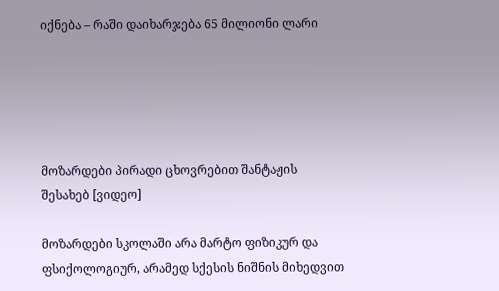იქნება – რაში დაიხარჯება 65 მილიონი ლარი





მოზარდები პირადი ცხოვრებით შანტაჟის შესახებ [ვიდეო]

მოზარდები სკოლაში არა მარტო ფიზიკურ და ფსიქოლოგიურ, არამედ სქესის ნიშნის მიხედვით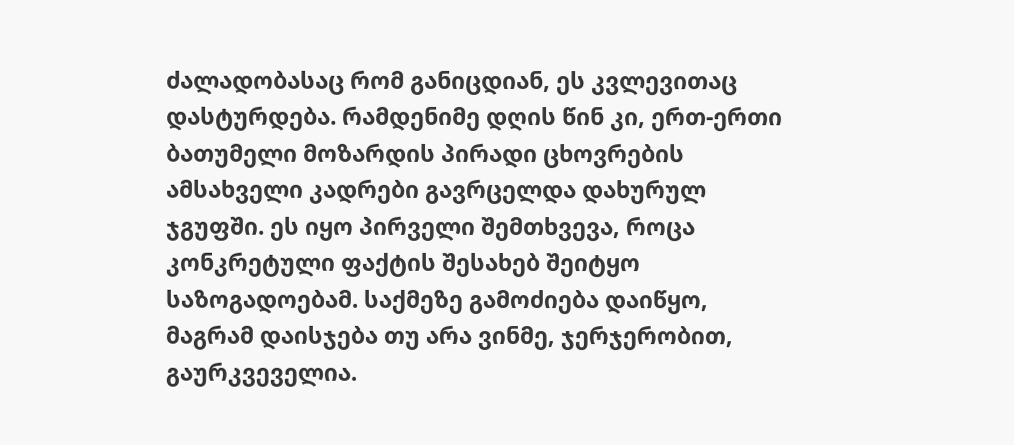ძალადობასაც რომ განიცდიან, ეს კვლევითაც დასტურდება. რამდენიმე დღის წინ კი, ერთ-ერთი ბათუმელი მოზარდის პირადი ცხოვრების ამსახველი კადრები გავრცელდა დახურულ ჯგუფში. ეს იყო პირველი შემთხვევა, როცა კონკრეტული ფაქტის შესახებ შეიტყო საზოგადოებამ. საქმეზე გამოძიება დაიწყო, მაგრამ დაისჯება თუ არა ვინმე, ჯერჯერობით, გაურკვეველია.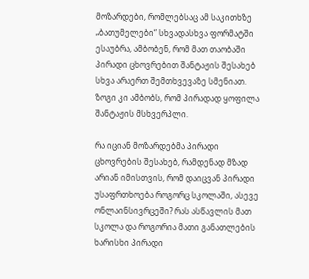მოზარდები, რომლებსაც ამ საკითხზე „ბათუმელები“ სხვადასხვა ფორმატში ესაუბრა, ამბობენ, რომ მათ თაობაში პირადი ცხოვრებით შანტაჟის შესახებ სხვა არაერთ შემთხვევაზე სმენიათ. ზოგი კი ამბობს, რომ პირადად ყოფილა შანტაჟის მსხვერპლი.

რა იციან მოზარდებმა პირადი ცხოვრების შესახებ, რამდენად მზად არიან იმისთვის, რომ დაიცვან პირადი უსაფრთხოება როგორც სკოლაში, ასევე ონლაინსივრცეში? რას ასწავლის მათ სკოლა და როგორია მათი განათლების ხარისხი პირადი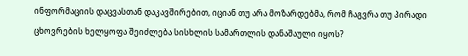ინფორმაციის დაცვასთან დაკავშირებით, იციან თუ არა მოზარდებმა, რომ ჩაგვრა თუ პირადი ცხოვრების ხელყოფა შეიძლება სისხლის სამართლის დანაშაული იყოს?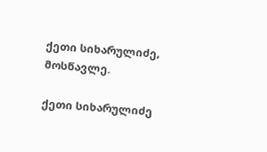ქეთი სიხარულიძე, მოსწავლე.

ქეთი სიხარულიძე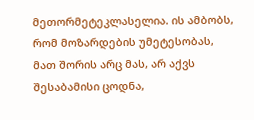მეთორმეტეკლასელია. ის ამბობს, რომ მოზარდების უმეტესობას, მათ შორის არც მას, არ აქვს შესაბამისი ცოდნა,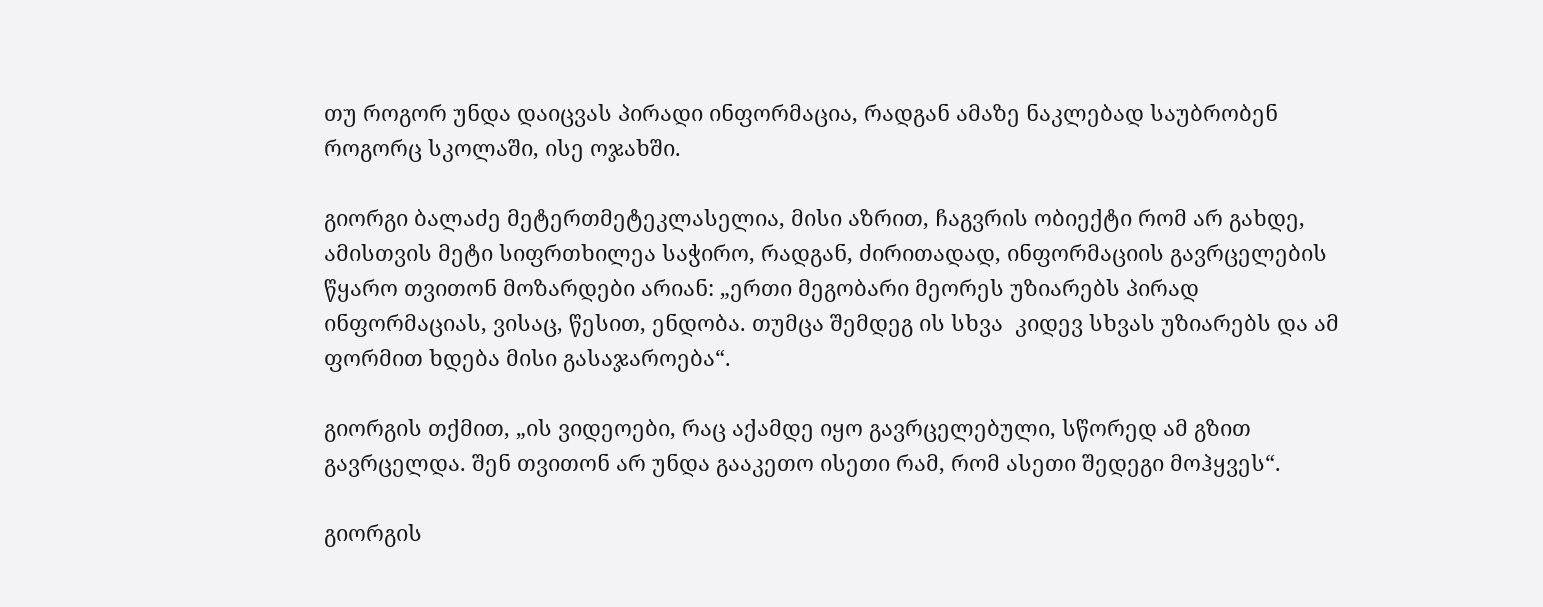თუ როგორ უნდა დაიცვას პირადი ინფორმაცია, რადგან ამაზე ნაკლებად საუბრობენ როგორც სკოლაში, ისე ოჯახში.

გიორგი ბალაძე მეტერთმეტეკლასელია, მისი აზრით, ჩაგვრის ობიექტი რომ არ გახდე, ამისთვის მეტი სიფრთხილეა საჭირო, რადგან, ძირითადად, ინფორმაციის გავრცელების წყარო თვითონ მოზარდები არიან: „ერთი მეგობარი მეორეს უზიარებს პირად ინფორმაციას, ვისაც, წესით, ენდობა. თუმცა შემდეგ ის სხვა  კიდევ სხვას უზიარებს და ამ ფორმით ხდება მისი გასაჯაროება“.

გიორგის თქმით, „ის ვიდეოები, რაც აქამდე იყო გავრცელებული, სწორედ ამ გზით გავრცელდა. შენ თვითონ არ უნდა გააკეთო ისეთი რამ, რომ ასეთი შედეგი მოჰყვეს“.

გიორგის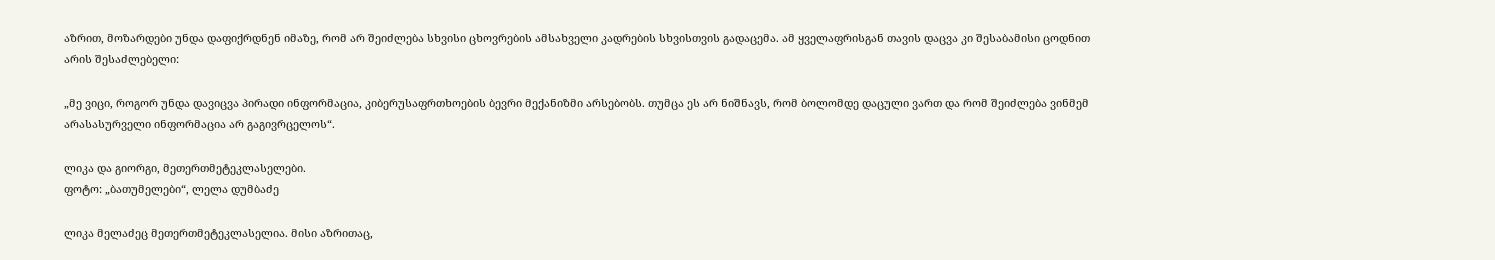აზრით, მოზარდები უნდა დაფიქრდნენ იმაზე, რომ არ შეიძლება სხვისი ცხოვრების ამსახველი კადრების სხვისთვის გადაცემა. ამ ყველაფრისგან თავის დაცვა კი შესაბამისი ცოდნით არის შესაძლებელი:

„მე ვიცი, როგორ უნდა დავიცვა პირადი ინფორმაცია, კიბერუსაფრთხოების ბევრი მექანიზმი არსებობს. თუმცა ეს არ ნიშნავს, რომ ბოლომდე დაცული ვართ და რომ შეიძლება ვინმემ არასასურველი ინფორმაცია არ გაგივრცელოს“.

ლიკა და გიორგი, მეთერთმეტეკლასელები.
ფოტო: „ბათუმელები“, ლელა დუმბაძე

ლიკა მელაძეც მეთერთმეტეკლასელია. მისი აზრითაც,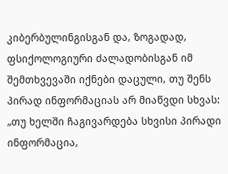კიბერბულინგისგან და, ზოგადად, ფსიქოლოგიური ძალადობისგან იმ შემთხვევაში იქნები დაცული, თუ შენს პირად ინფორმაციას არ მიაწვდი სხვას: „თუ ხელში ჩაგივარდება სხვისი პირადი ინფორმაცია,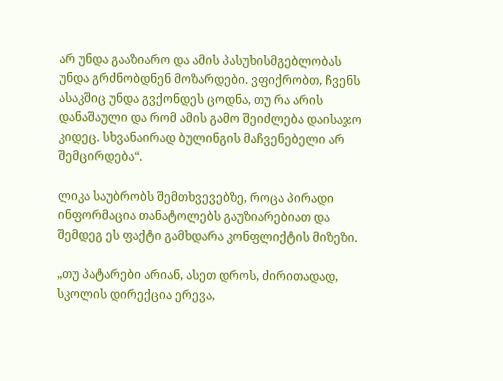არ უნდა გააზიარო და ამის პასუხისმგებლობას უნდა გრძნობდნენ მოზარდები. ვფიქრობთ, ჩვენს ასაკშიც უნდა გვქონდეს ცოდნა, თუ რა არის დანაშაული და რომ ამის გამო შეიძლება დაისაჯო კიდეც. სხვანაირად ბულინგის მაჩვენებელი არ შემცირდება“.

ლიკა საუბრობს შემთხვევებზე, როცა პირადი ინფორმაცია თანატოლებს გაუზიარებიათ და შემდეგ ეს ფაქტი გამხდარა კონფლიქტის მიზეზი.

„თუ პატარები არიან, ასეთ დროს, ძირითადად, სკოლის დირექცია ერევა,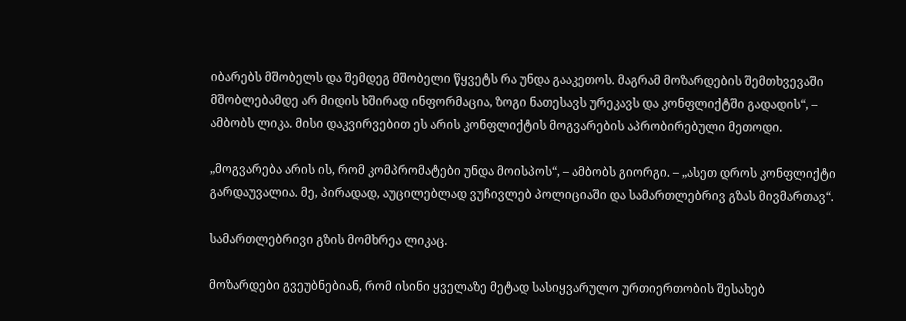იბარებს მშობელს და შემდეგ მშობელი წყვეტს რა უნდა გააკეთოს. მაგრამ მოზარდების შემთხვევაში მშობლებამდე არ მიდის ხშირად ინფორმაცია, ზოგი ნათესავს ურეკავს და კონფლიქტში გადადის“, – ამბობს ლიკა. მისი დაკვირვებით ეს არის კონფლიქტის მოგვარების აპრობირებული მეთოდი.

„მოგვარება არის ის, რომ კომპრომატები უნდა მოისპოს“, – ამბობს გიორგი. – „ასეთ დროს კონფლიქტი გარდაუვალია. მე, პირადად, აუცილებლად ვუჩივლებ პოლიციაში და სამართლებრივ გზას მივმართავ“.

სამართლებრივი გზის მომხრეა ლიკაც.

მოზარდები გვეუბნებიან, რომ ისინი ყველაზე მეტად სასიყვარულო ურთიერთობის შესახებ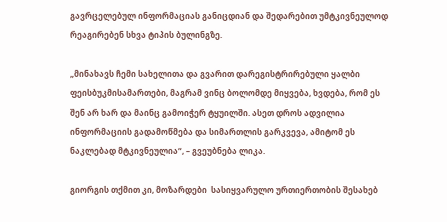გავრცელებულ ინფორმაციას განიცდიან და შედარებით უმტკივნეულოდ რეაგირებენ სხვა ტიპის ბულინგზე.

„მინახავს ჩემი სახელითა და გვარით დარეგისტრირებული ყალბი ფეისბუკმისამართები, მაგრამ ვინც ბოლომდე მიყვება, ხვდება, რომ ეს შენ არ ხარ და მაინც გამოიჭერ ტყუილში. ასეთ დროს ადვილია ინფორმაციის გადამოწმება და სიმართლის გარკვევა, ამიტომ ეს ნაკლებად მტკივნეულია“, – გვეუბნება ლიკა.

გიორგის თქმით კი, მოზარდები  სასიყვარულო ურთიერთობის შესახებ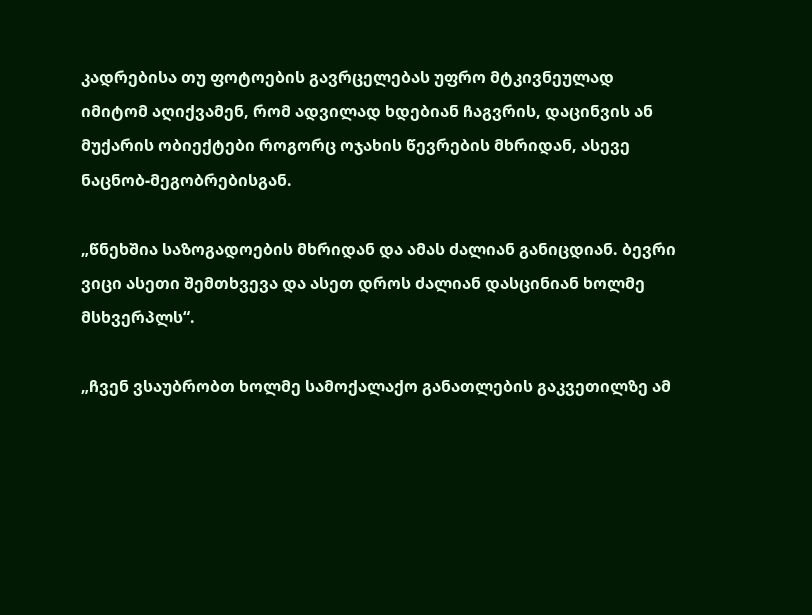კადრებისა თუ ფოტოების გავრცელებას უფრო მტკივნეულად იმიტომ აღიქვამენ, რომ ადვილად ხდებიან ჩაგვრის, დაცინვის ან მუქარის ობიექტები როგორც ოჯახის წევრების მხრიდან, ასევე ნაცნობ-მეგობრებისგან.

„წნეხშია საზოგადოების მხრიდან და ამას ძალიან განიცდიან. ბევრი ვიცი ასეთი შემთხვევა და ასეთ დროს ძალიან დასცინიან ხოლმე მსხვერპლს“.

„ჩვენ ვსაუბრობთ ხოლმე სამოქალაქო განათლების გაკვეთილზე ამ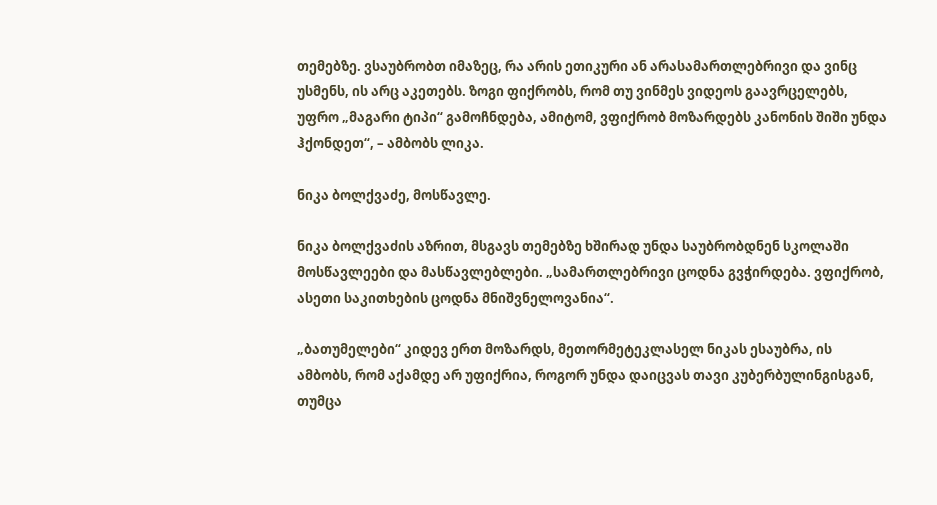თემებზე. ვსაუბრობთ იმაზეც, რა არის ეთიკური ან არასამართლებრივი და ვინც უსმენს, ის არც აკეთებს. ზოგი ფიქრობს, რომ თუ ვინმეს ვიდეოს გაავრცელებს, უფრო „მაგარი ტიპი“ გამოჩნდება, ამიტომ, ვფიქრობ მოზარდებს კანონის შიში უნდა ჰქონდეთ“, – ამბობს ლიკა.

ნიკა ბოლქვაძე, მოსწავლე.

ნიკა ბოლქვაძის აზრით, მსგავს თემებზე ხშირად უნდა საუბრობდნენ სკოლაში მოსწავლეები და მასწავლებლები. „სამართლებრივი ცოდნა გვჭირდება. ვფიქრობ, ასეთი საკითხების ცოდნა მნიშვნელოვანია“.

„ბათუმელები“ კიდევ ერთ მოზარდს, მეთორმეტეკლასელ ნიკას ესაუბრა, ის ამბობს, რომ აქამდე არ უფიქრია, როგორ უნდა დაიცვას თავი კუბერბულინგისგან, თუმცა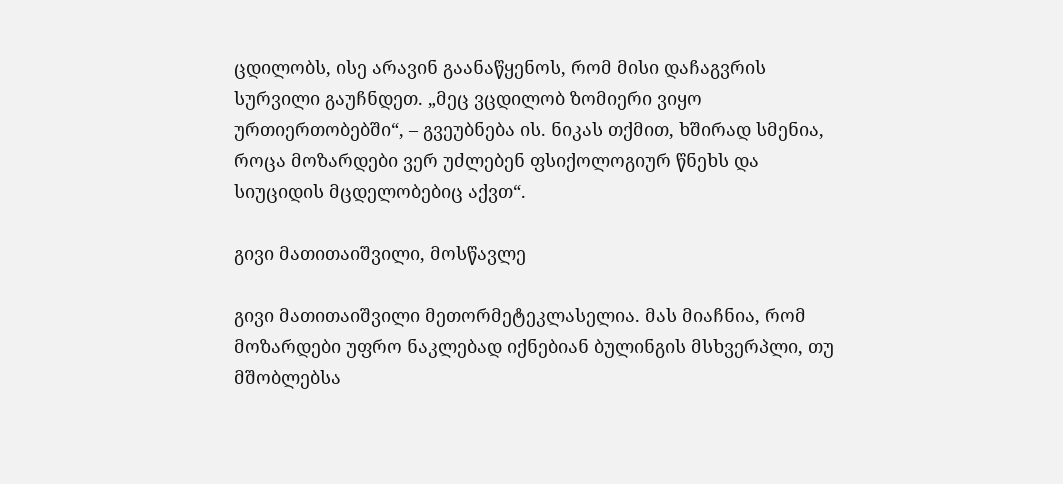ცდილობს, ისე არავინ გაანაწყენოს, რომ მისი დაჩაგვრის სურვილი გაუჩნდეთ. „მეც ვცდილობ ზომიერი ვიყო ურთიერთობებში“, – გვეუბნება ის. ნიკას თქმით, ხშირად სმენია, როცა მოზარდები ვერ უძლებენ ფსიქოლოგიურ წნეხს და სიუციდის მცდელობებიც აქვთ“.

გივი მათითაიშვილი, მოსწავლე

გივი მათითაიშვილი მეთორმეტეკლასელია. მას მიაჩნია, რომ მოზარდები უფრო ნაკლებად იქნებიან ბულინგის მსხვერპლი, თუ მშობლებსა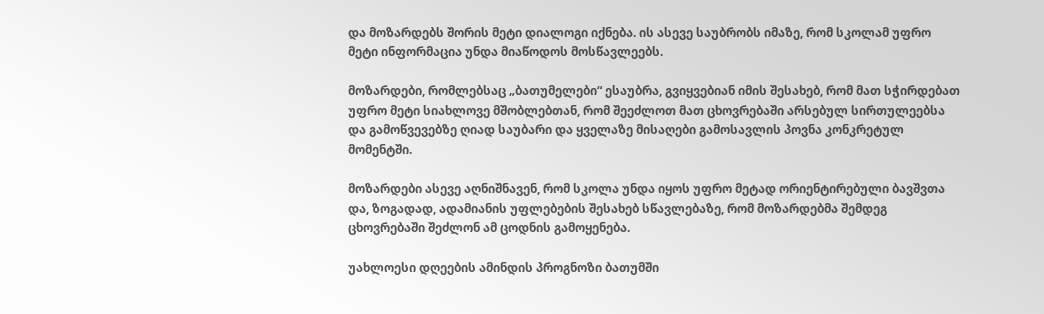და მოზარდებს შორის მეტი დიალოგი იქნება. ის ასევე საუბრობს იმაზე, რომ სკოლამ უფრო მეტი ინფორმაცია უნდა მიაწოდოს მოსწავლეებს.

მოზარდები, რომლებსაც „ბათუმელები“ ესაუბრა, გვიყვებიან იმის შესახებ, რომ მათ სჭირდებათ უფრო მეტი სიახლოვე მშობლებთან, რომ შეეძლოთ მათ ცხოვრებაში არსებულ სირთულეებსა და გამოწვევებზე ღიად საუბარი და ყველაზე მისაღები გამოსავლის პოვნა კონკრეტულ მომენტში.

მოზარდები ასევე აღნიშნავენ, რომ სკოლა უნდა იყოს უფრო მეტად ორიენტირებული ბავშვთა და, ზოგადად, ადამიანის უფლებების შესახებ სწავლებაზე, რომ მოზარდებმა შემდეგ  ცხოვრებაში შეძლონ ამ ცოდნის გამოყენება.

უახლოესი დღეების ამინდის პროგნოზი ბათუმში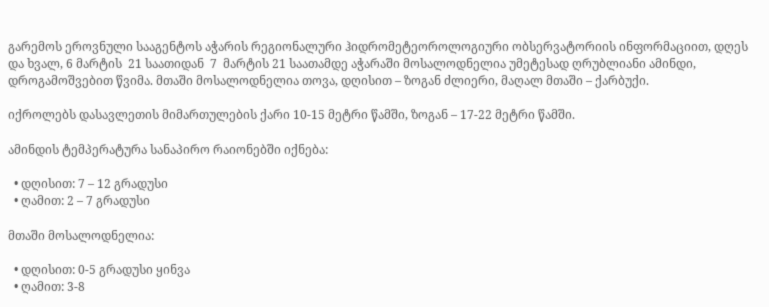გარემოს ეროვნული სააგენტოს აჭარის რეგიონალური ჰიდრომეტეოროლოგიური ობსერვატორიის ინფორმაციით, დღეს და ხვალ, 6 მარტის  21 საათიდან  7  მარტის 21 საათამდე აჭარაში მოსალოდნელია უმეტესად ღრუბლიანი ამინდი, დროგამოშვებით წვიმა. მთაში მოსალოდნელია თოვა, დღისით – ზოგან ძლიერი, მაღალ მთაში – ქარბუქი.

იქროლებს დასავლეთის მიმართულების ქარი 10-15 მეტრი წამში, ზოგან – 17-22 მეტრი წამში.

ამინდის ტემპერატურა სანაპირო რაიონებში იქნება:

  • დღისით: 7 – 12 გრადუსი
  • ღამით: 2 – 7 გრადუსი

მთაში მოსალოდნელია:

  • დღისით: 0-5 გრადუსი ყინვა
  • ღამით: 3-8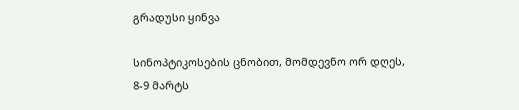გრადუსი ყინვა

სინოპტიკოსების ცნობით, მომდევნო ორ დღეს, 8-9 მარტს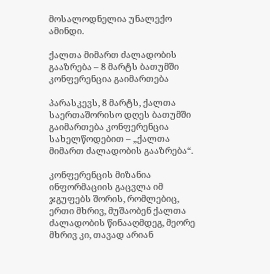მოსალოდნელია უნალექო ამინდი.

ქალთა მიმართ ძალადობის გააზრება – 8 მარტს ბათუმში კონფერენცია გაიმართება

პარასკევს, 8 მარტს, ქალთა საერთაშორისო დღეს ბათუმში გაიმართება კონფერენცია სახელწოდებით – „ქალთა მიმართ ძალადობის გააზრება“.

კონფერენცის მიზანია ინფორმაციის გაცვლა იმ ჯგუფებს შორის, რომლებიც, ერთი მხრივ, მუშაობენ ქალთა ძალადობის წინააღმდეგ, მეორე მხრივ კი, თავად არიან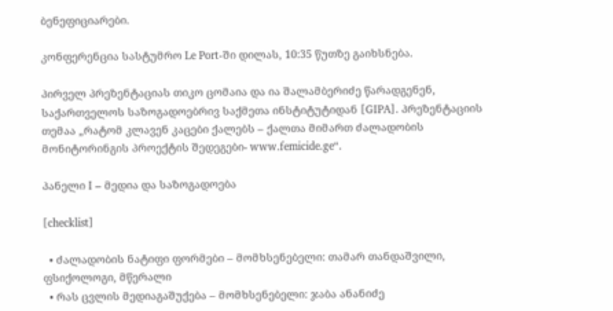ბენეფიციარები.

კონფერენცია სასტუმრო Le Port-ში დილას, 10:35 წუთზე გაიხსნება.

პირველ პრეზენტაციას თიკო ცომაია და ია შალამბერიძე წარადგენენ, საქართველოს საზოგადოებრივ საქმეთა ინსტიტუტიდან [GIPA]. პრეზენტაციის თემაა „რატომ კლავენ კაცები ქალებს – ქალთა მიმართ ძალადობის მონიტორინგის პროექტის შედეგები- www.femicide.ge“.

პანელი I – მედია და საზოგადოება

[checklist]

  • ძალადობის ნატიფი ფორმები – მომხსენებელი: თამარ თანდაშვილი, ფსიქოლოგი, მწერალი
  • რას ცვლის მედიაგაშუქება – მომხსენებელი: ჯაბა ანანიძე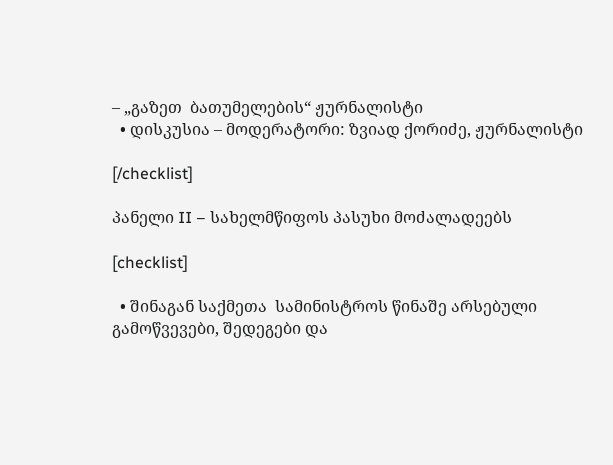– „გაზეთ  ბათუმელების“ ჟურნალისტი
  • დისკუსია – მოდერატორი: ზვიად ქორიძე, ჟურნალისტი

[/checklist]

პანელი II – სახელმწიფოს პასუხი მოძალადეებს

[checklist]

  • შინაგან საქმეთა  სამინისტროს წინაშე არსებული გამოწვევები, შედეგები და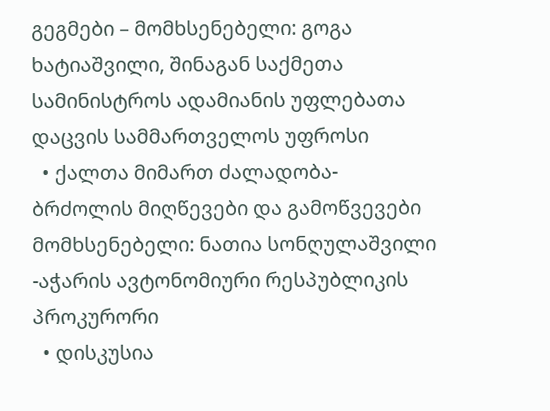გეგმები – მომხსენებელი: გოგა ხატიაშვილი, შინაგან საქმეთა სამინისტროს ადამიანის უფლებათა დაცვის სამმართველოს უფროსი
  • ქალთა მიმართ ძალადობა- ბრძოლის მიღწევები და გამოწვევები  მომხსენებელი: ნათია სონღულაშვილი -აჭარის ავტონომიური რესპუბლიკის პროკურორი
  • დისკუსია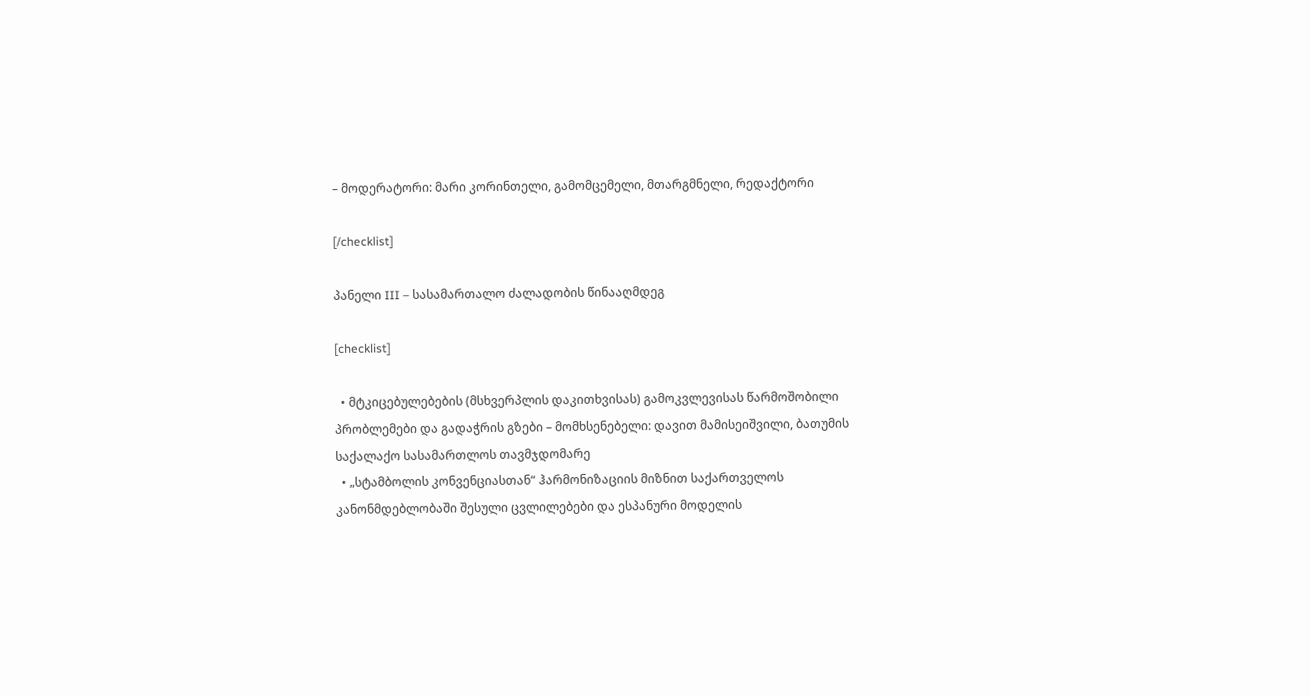– მოდერატორი: მარი კორინთელი, გამომცემელი, მთარგმნელი, რედაქტორი

[/checklist]

პანელი III – სასამართალო ძალადობის წინააღმდეგ

[checklist]

  • მტკიცებულებების (მსხვერპლის დაკითხვისას) გამოკვლევისას წარმოშობილი პრობლემები და გადაჭრის გზები – მომხსენებელი: დავით მამისეიშვილი, ბათუმის საქალაქო სასამართლოს თავმჯდომარე
  • „სტამბოლის კონვენციასთან“ ჰარმონიზაციის მიზნით საქართველოს კანონმდებლობაში შესული ცვლილებები და ესპანური მოდელის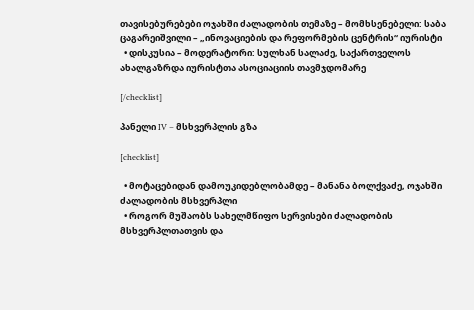თავისებურებები ოჯახში ძალადობის თემაზე – მომხსენებელი: საბა ცაგარეიშვილი – „ინოვაციების და რეფორმების ცენტრის“ იურისტი
  • დისკუსია – მოდერატორი: სულხან სალაძე, საქართველოს ახალგაზრდა იურისტთა ასოციაციის თავმჯდომარე

[/checklist]

პანელი IV – მსხვერპლის გზა

[checklist]

  • მოტაცებიდან დამოუკიდებლობამდე – მანანა ბოლქვაძე, ოჯახში ძალადობის მსხვერპლი
  • როგორ მუშაობს სახელმწიფო სერვისები ძალადობის მსხვერპლთათვის და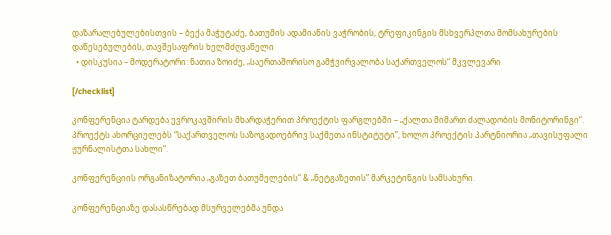დაზარალებულებისთვის – ბექა მაჭუტაძე, ბათუმის ადამიანის ვაჭრობის, ტრეფიკინგის მსხვერპლთა მომსახურების დაწესებულების, თავშესაფრის ხელმძღვანელი
  • დისკუსია – მოდერატორი: ნათია ზოიძე, „საერთაშორისო გამჭვირვალობა საქართველოს“ მკვლევარი

[/checklist]

კონფერენცია ტარდება ევროკავშირის მხარდაჭერით პროექტის ფარგლებში – „ქალთა მიმართ ძალადობის მონიტორინგი“. პროექტს ახორციელებს “საქართველოს საზოგადოებრივ საქმეთა ინსტიტუტი”, ხოლო პროექტის პარტნიორია „თავისუფალი ჟურნალისტთა სახლი“.

კონფერენციის ორგანიზატორია „გაზეთ ბათუმელების“ & „ნეტგაზეთის” მარკეტინგის სამსახური.

კონფერენციაზე დასასწრებად მსურველებმა უნდა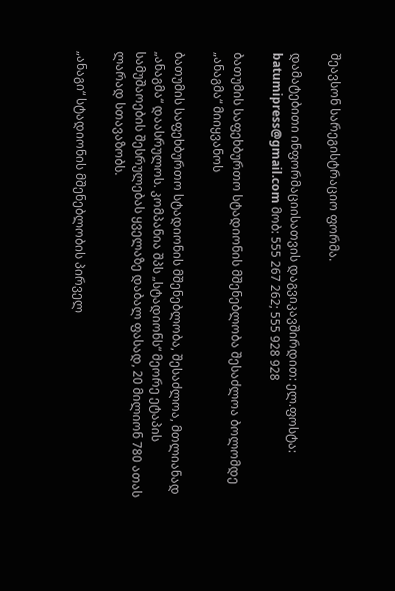შეავსონ სარეგისტრაციო ფორმა.

დამატებითი ინფორმაციისათვის დაგვიკავშირდით: ელ.ფოსტა: batumipress@gmail.com მობ: 555 267 262; 555 928 928

ბათუმის საფეხბურთო სტადიონის მშენებლობა შესაძლოა ბოლომდე „ანაგმა“ მიიყვანოს

ბათუმის საფეხბურთო სტადიონის მშენებლობა, შესაძლოა, მთლიანად „ანაგმა“ დაასრულოს. კომპანია შპს „სტადიონს“ მეორე ეტაპის სამუშაოების შესრულებას ყველაზე დაბალ ფასად, 20 მილიონ 780 ათას ლარად სთავაზობს.

„ანაგი“ სტადიონის მშენებლობის პირველ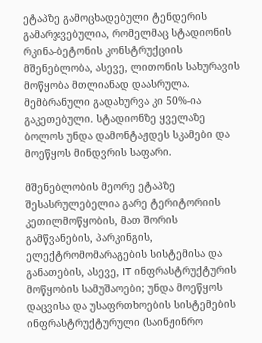ეტაპზე გამოცხადებული ტენდერის გამარჯვებულია, რომელმაც სტადიონის რკინა-ბეტონის კონსტრუქციის მშენებლობა, ასევე, ლითონის სახურავის მოწყობა მთლიანად დაასრულა. მემბრანული გადახურვა კი 50%-ია გაკეთებული. სტადიონზე ყველაზე ბოლოს უნდა დამონტაჟდეს სკამები და მოეწყოს მინდვრის საფარი.

მშენებლობის მეორე ეტაპზე შესასრულებელია გარე ტერიტორიის კეთილმოწყობის, მათ შორის გამწვანების, პარკინგის, ელექტრომომარაგების სისტემისა და განათების, ასევე, IT ინფრასტრუქტურის მოწყობის სამუშაოები; უნდა მოეწყოს დაცვისა და უსაფრთხოების სისტემების ინფრასტრუქტურული (საინჟინრო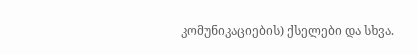კომუნიკაციების) ქსელები და სხვა.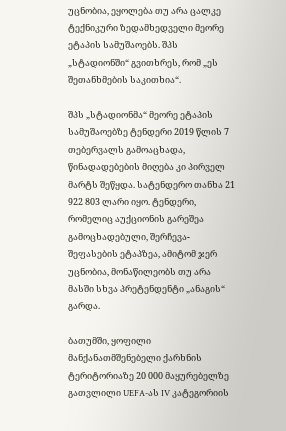უცნობია, ეყოლება თუ არა ცალკე ტექნიკური ზედამხედველი მეორე ეტაპის სამუშაოებს. შპს „სტადიონში“ გვითხრეს, რომ „ეს შეთანხმების საკითხია“.

შპს „სტადიონმა“ მეორე ეტაპის სამუშაოებზე ტენდერი 2019 წლის 7 თებერვალს გამოაცხადა, წინადადებების მიღება კი პირველ მარტს შეწყდა. სატენდერო თანხა 21 922 803 ლარი იყო. ტენდერი, რომელიც აუქციონის გარეშეა გამოცხადებული, შერჩევა-შეფასების ეტაპზეა, ამიტომ ჯერ უცნობია, მონაწილეობს თუ არა მასში სხვა პრეტენდენტი „ანაგის“ გარდა.

ბათუმში, ყოფილი მანქანათმშენებელი ქარხნის ტერიტორიაზე 20 000 მაყურებელზე გათვლილი UEFA-ას IV კატეგორიის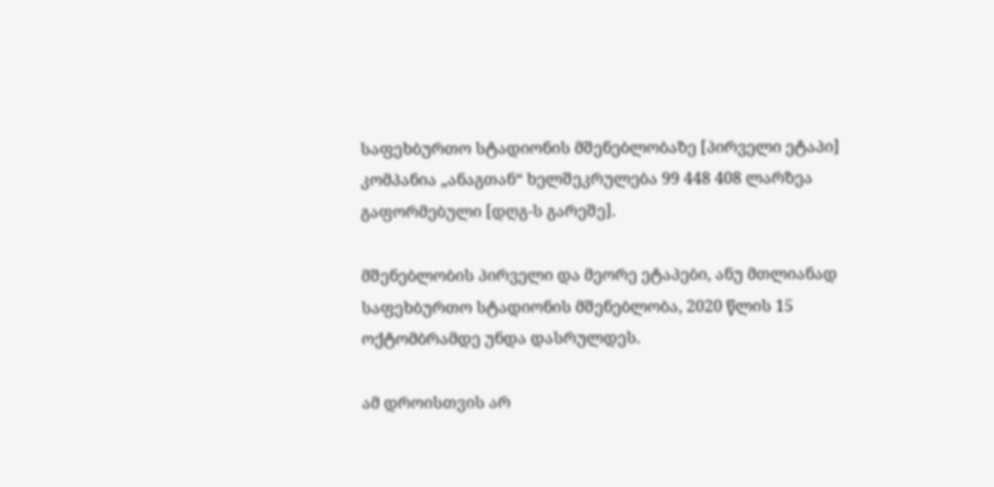საფეხბურთო სტადიონის მშენებლობაზე [პირველი ეტაპი] კომპანია „ანაგთან“ ხელშეკრულება 99 448 408 ლარზეა გაფორმებული [დღგ-ს გარეშე].

მშენებლობის პირველი და მეორე ეტაპები, ანუ მთლიანად საფეხბურთო სტადიონის მშენებლობა, 2020 წლის 15 ოქტომბრამდე უნდა დასრულდეს.

ამ დროისთვის არ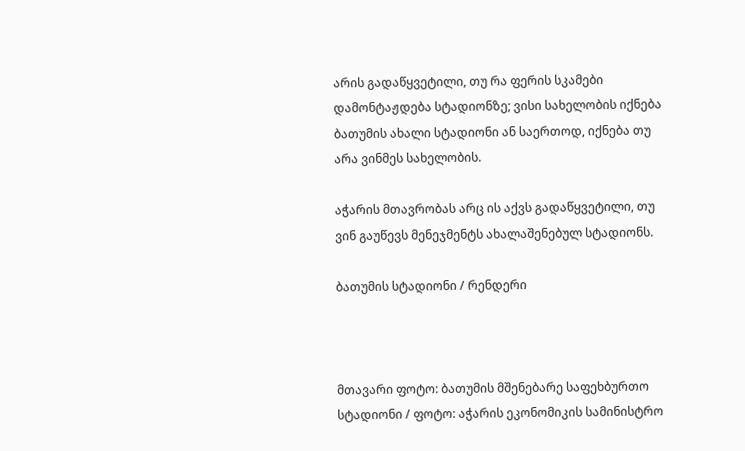არის გადაწყვეტილი, თუ რა ფერის სკამები დამონტაჟდება სტადიონზე; ვისი სახელობის იქნება ბათუმის ახალი სტადიონი ან საერთოდ, იქნება თუ არა ვინმეს სახელობის.

აჭარის მთავრობას არც ის აქვს გადაწყვეტილი, თუ ვინ გაუწევს მენეჯმენტს ახალაშენებულ სტადიონს.

ბათუმის სტადიონი / რენდერი



მთავარი ფოტო: ბათუმის მშენებარე საფეხბურთო სტადიონი / ფოტო: აჭარის ეკონომიკის სამინისტრო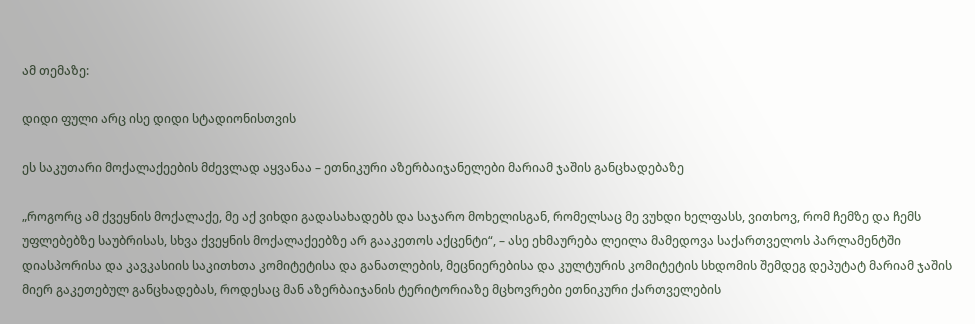ამ თემაზე:

დიდი ფული არც ისე დიდი სტადიონისთვის

ეს საკუთარი მოქალაქეების მძევლად აყვანაა – ეთნიკური აზერბაიჯანელები მარიამ ჯაშის განცხადებაზე

„როგორც ამ ქვეყნის მოქალაქე, მე აქ ვიხდი გადასახადებს და საჯარო მოხელისგან, რომელსაც მე ვუხდი ხელფასს, ვითხოვ, რომ ჩემზე და ჩემს უფლებებზე საუბრისას, სხვა ქვეყნის მოქალაქეებზე არ გააკეთოს აქცენტი“, – ასე ეხმაურება ლეილა მამედოვა საქართველოს პარლამენტში დიასპორისა და კავკასიის საკითხთა კომიტეტისა და განათლების, მეცნიერებისა და კულტურის კომიტეტის სხდომის შემდეგ დეპუტატ მარიამ ჯაშის მიერ გაკეთებულ განცხადებას, როდესაც მან აზერბაიჯანის ტერიტორიაზე მცხოვრები ეთნიკური ქართველების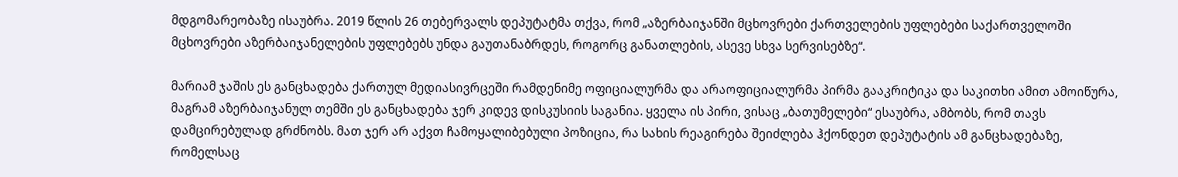მდგომარეობაზე ისაუბრა. 2019 წლის 26 თებერვალს დეპუტატმა თქვა, რომ „აზერბაიჯანში მცხოვრები ქართველების უფლებები საქართველოში მცხოვრები აზერბაიჯანელების უფლებებს უნდა გაუთანაბრდეს, როგორც განათლების, ასევე სხვა სერვისებზე“.

მარიამ ჯაშის ეს განცხადება ქართულ მედიასივრცეში რამდენიმე ოფიციალურმა და არაოფიციალურმა პირმა გააკრიტიკა და საკითხი ამით ამოიწურა, მაგრამ აზერბაიჯანულ თემში ეს განცხადება ჯერ კიდევ დისკუსიის საგანია. ყველა ის პირი, ვისაც „ბათუმელები“ ესაუბრა, ამბობს, რომ თავს დამცირებულად გრძნობს. მათ ჯერ არ აქვთ ჩამოყალიბებული პოზიცია, რა სახის რეაგირება შეიძლება ჰქონდეთ დეპუტატის ამ განცხადებაზე, რომელსაც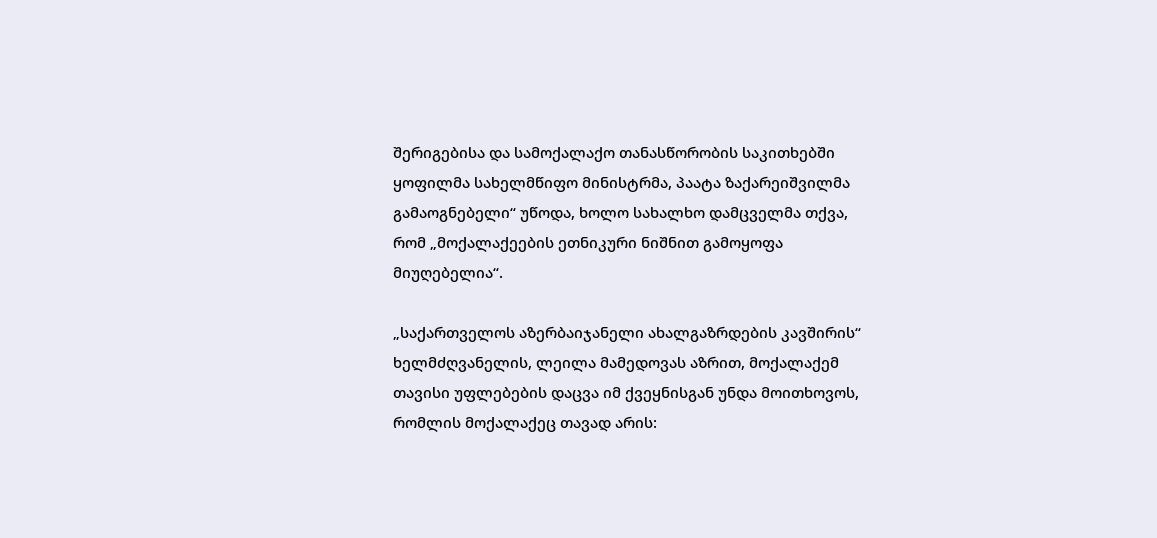შერიგებისა და სამოქალაქო თანასწორობის საკითხებში ყოფილმა სახელმწიფო მინისტრმა, პაატა ზაქარეიშვილმა გამაოგნებელი“ უწოდა, ხოლო სახალხო დამცველმა თქვა, რომ „მოქალაქეების ეთნიკური ნიშნით გამოყოფა მიუღებელია“.

„საქართველოს აზერბაიჯანელი ახალგაზრდების კავშირის“ ხელმძღვანელის, ლეილა მამედოვას აზრით, მოქალაქემ თავისი უფლებების დაცვა იმ ქვეყნისგან უნდა მოითხოვოს, რომლის მოქალაქეც თავად არის: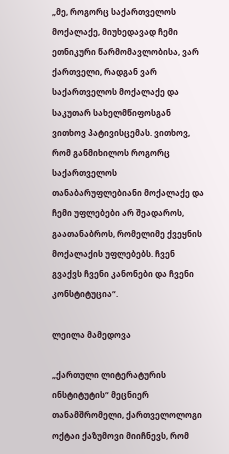„მე, როგორც საქართველოს მოქალაქე, მიუხედავად ჩემი ეთნიკური წარმომავლობისა, ვარ ქართველი, რადგან ვარ საქართველოს მოქალაქე და საკუთარ სახელმწიფოსგან ვითხოვ პატივისცემას. ვითხოვ, რომ განმიხილოს როგორც საქართველოს თანაბარუფლებიანი მოქალაქე და ჩემი უფლებები არ შეადაროს, გაათანაბროს, რომელიმე ქვეყნის მოქალაქის უფლებებს. ჩვენ გვაქვს ჩვენი კანონები და ჩვენი კონსტიტუცია“.

ლეილა მამედოვა

„ქართული ლიტერატურის ინსტიტუტის“ მეცნიერ თანამშრომელი, ქართველოლოგი ოქტაი ქაზუმოვი მიიჩნევს, რომ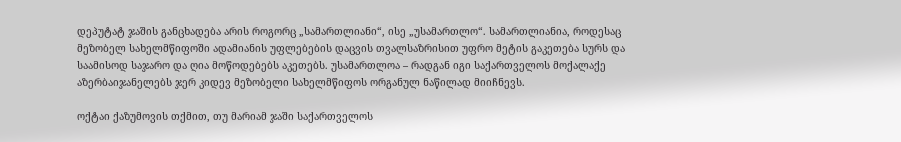დეპუტატ ჯაშის განცხადება არის როგორც „სამართლიანი“, ისე „უსამართლო“. სამართლიანია, როდესაც მეზობელ სახელმწიფოში ადამიანის უფლებების დაცვის თვალსაზრისით უფრო მეტის გაკეთება სურს და საამისოდ საჯარო და ღია მოწოდებებს აკეთებს. უსამართლოა – რადგან იგი საქართველოს მოქალაქე აზერბაიჯანელებს ჯერ კიდევ მეზობელი სახელმწიფოს ორგანულ ნაწილად მიიჩნევს.

ოქტაი ქაზუმოვის თქმით, თუ მარიამ ჯაში საქართველოს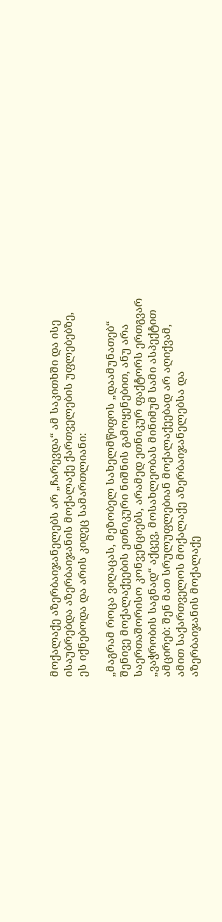მოქალაქე აზერბაიჯანელებს არ „ჩარევდა“ ამ საკითხში და ისე ისაუბრებდა აზერბაიჯანის მოქალაქე ქართველების უფლებებზე, ეს იქნებოდა და არის კიდეც სამართლიანი:

„მაგრამ როცა ვიღაცას, მეზობელ სახელმწიფოს „დაამუნათებ“ შენივე მოქალაქეების ეთნიკური ნიშნის გამოყენებით, ანუ არა საერთაშორისო კონვენციებს, არამედ ეთნიკურ ფაქტორს ერთგვარ „ვაჭრობის საგნად“ აქცევ, მოსახლეობას მინიმუმ სამი ასპექტით ამცირებ: შენ მათ სრულუფლებიან მოქალაქეებად არ აღიქვამ, ამით საქართველოს მოქალაქე აზერბაიჯანელებსა და აზერბაიჯანის მოქალაქე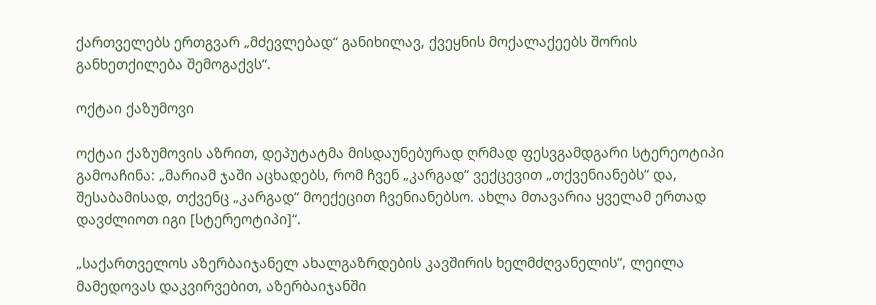ქართველებს ერთგვარ „მძევლებად“ განიხილავ, ქვეყნის მოქალაქეებს შორის განხეთქილება შემოგაქვს“.

ოქტაი ქაზუმოვი

ოქტაი ქაზუმოვის აზრით, დეპუტატმა მისდაუნებურად ღრმად ფესვგამდგარი სტერეოტიპი გამოაჩინა: „მარიამ ჯაში აცხადებს, რომ ჩვენ „კარგად“ ვექცევით „თქვენიანებს“ და, შესაბამისად, თქვენც „კარგად“ მოექეცით ჩვენიანებსო. ახლა მთავარია ყველამ ერთად დავძლიოთ იგი [სტერეოტიპი]“.

„საქართველოს აზერბაიჯანელ ახალგაზრდების კავშირის ხელმძღვანელის“, ლეილა მამედოვას დაკვირვებით, აზერბაიჯანში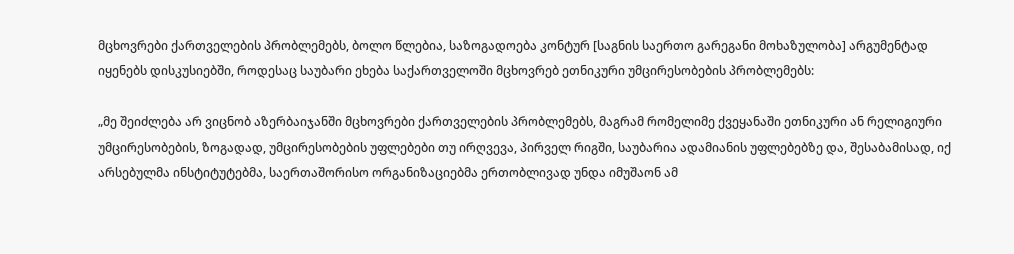მცხოვრები ქართველების პრობლემებს, ბოლო წლებია, საზოგადოება კონტურ [საგნის საერთო გარეგანი მოხაზულობა] არგუმენტად იყენებს დისკუსიებში, როდესაც საუბარი ეხება საქართველოში მცხოვრებ ეთნიკური უმცირესობების პრობლემებს:

„მე შეიძლება არ ვიცნობ აზერბაიჯანში მცხოვრები ქართველების პრობლემებს, მაგრამ რომელიმე ქვეყანაში ეთნიკური ან რელიგიური უმცირესობების, ზოგადად, უმცირესობების უფლებები თუ ირღვევა, პირველ რიგში, საუბარია ადამიანის უფლებებზე და, შესაბამისად, იქ არსებულმა ინსტიტუტებმა, საერთაშორისო ორგანიზაციებმა ერთობლივად უნდა იმუშაონ ამ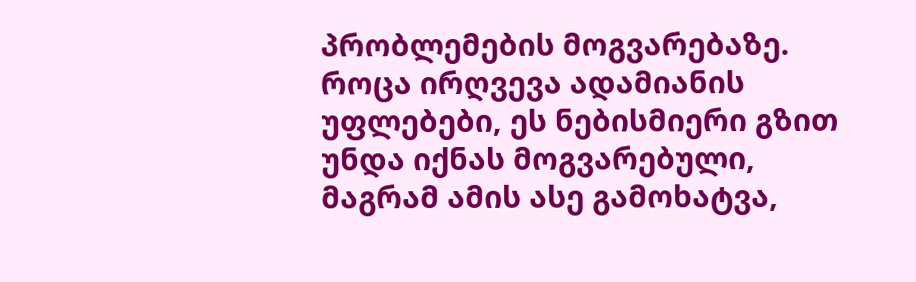პრობლემების მოგვარებაზე. როცა ირღვევა ადამიანის უფლებები, ეს ნებისმიერი გზით უნდა იქნას მოგვარებული, მაგრამ ამის ასე გამოხატვა,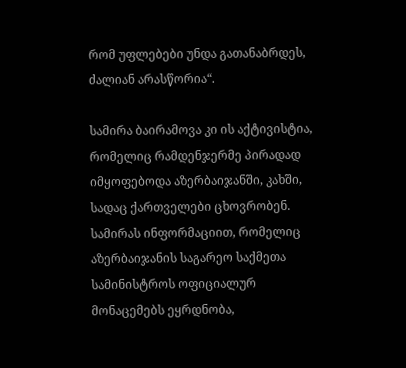რომ უფლებები უნდა გათანაბრდეს, ძალიან არასწორია“.

სამირა ბაირამოვა კი ის აქტივისტია, რომელიც რამდენჯერმე პირადად იმყოფებოდა აზერბაიჯანში, კახში, სადაც ქართველები ცხოვრობენ.  სამირას ინფორმაციით, რომელიც აზერბაიჯანის საგარეო საქმეთა სამინისტროს ოფიციალურ მონაცემებს ეყრდნობა,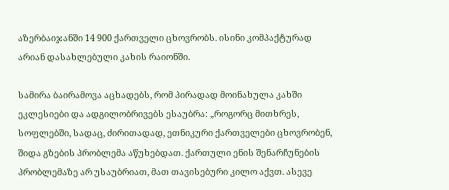აზერბაიჯანში 14 900 ქართველი ცხოვრობს. ისინი კომპაქტურად არიან დასახლებული კახის რაიონში.

სამირა ბაირამოვა აცხადებს, რომ პირადად მოინახულა კახში ეკლესიები და ადგილობრივებს ესაუბრა: „როგორც მითხრეს, სოფლებში, სადაც, ძირითადად, ეთნიკური ქართველები ცხოვრობენ, შიდა გზების პრობლემა აწუხებდათ. ქართული ენის შენარჩუნების პრობლემაზე არ უსაუბრიათ, მათ თავისებური კილო აქვთ. ასევე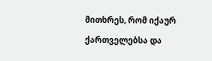მითხრეს, რომ იქაურ ქართველებსა და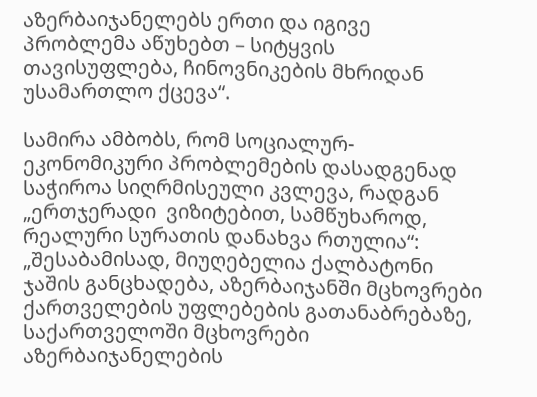აზერბაიჯანელებს ერთი და იგივე პრობლემა აწუხებთ – სიტყვის თავისუფლება, ჩინოვნიკების მხრიდან უსამართლო ქცევა“.

სამირა ამბობს, რომ სოციალურ-ეკონომიკური პრობლემების დასადგენად საჭიროა სიღრმისეული კვლევა, რადგან „ერთჯერადი  ვიზიტებით, სამწუხაროდ, რეალური სურათის დანახვა რთულია“: „შესაბამისად, მიუღებელია ქალბატონი ჯაშის განცხადება, აზერბაიჯანში მცხოვრები ქართველების უფლებების გათანაბრებაზე, საქართველოში მცხოვრები აზერბაიჯანელების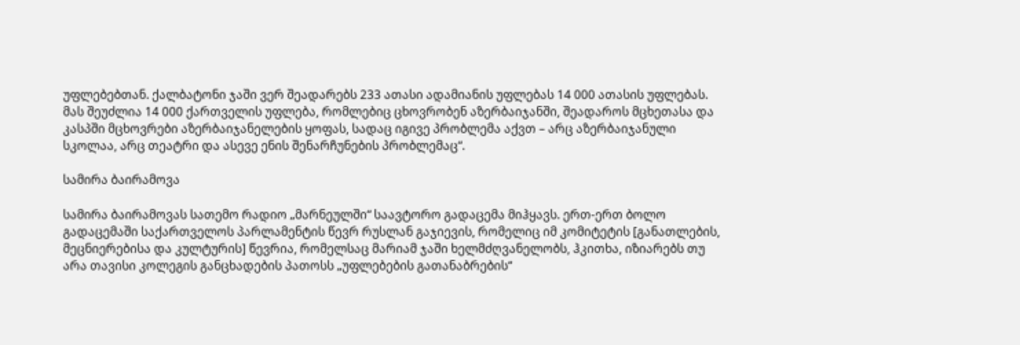უფლებებთან. ქალბატონი ჯაში ვერ შეადარებს 233 ათასი ადამიანის უფლებას 14 000 ათასის უფლებას. მას შეუძლია 14 000 ქართველის უფლება, რომლებიც ცხოვრობენ აზერბაიჯანში, შეადაროს მცხეთასა და კასპში მცხოვრები აზერბაიჯანელების ყოფას, სადაც იგივე პრობლემა აქვთ – არც აზერბაიჯანული სკოლაა, არც თეატრი და ასევე ენის შენარჩუნების პრობლემაც“.

სამირა ბაირამოვა

სამირა ბაირამოვას სათემო რადიო „მარნეულში“ საავტორო გადაცემა მიჰყავს. ერთ-ერთ ბოლო გადაცემაში საქართველოს პარლამენტის წევრ რუსლან გაჯიევის, რომელიც იმ კომიტეტის [განათლების, მეცნიერებისა და კულტურის] წევრია, რომელსაც მარიამ ჯაში ხელმძღვანელობს, ჰკითხა, იზიარებს თუ არა თავისი კოლეგის განცხადების პათოსს „უფლებების გათანაბრების“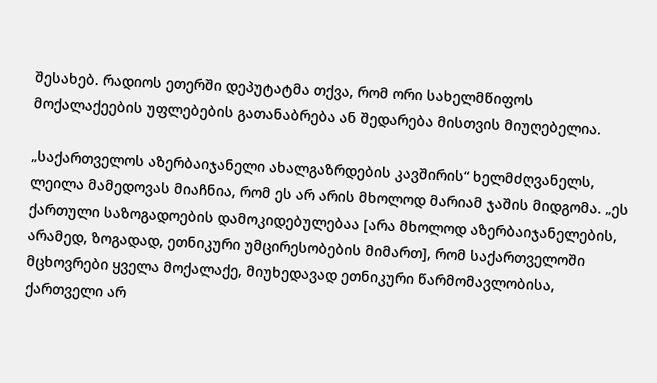შესახებ. რადიოს ეთერში დეპუტატმა თქვა, რომ ორი სახელმწიფოს მოქალაქეების უფლებების გათანაბრება ან შედარება მისთვის მიუღებელია.

„საქართველოს აზერბაიჯანელი ახალგაზრდების კავშირის“ ხელმძღვანელს, ლეილა მამედოვას მიაჩნია, რომ ეს არ არის მხოლოდ მარიამ ჯაშის მიდგომა. „ეს ქართული საზოგადოების დამოკიდებულებაა [არა მხოლოდ აზერბაიჯანელების, არამედ, ზოგადად, ეთნიკური უმცირესობების მიმართ], რომ საქართველოში მცხოვრები ყველა მოქალაქე, მიუხედავად ეთნიკური წარმომავლობისა, ქართველი არ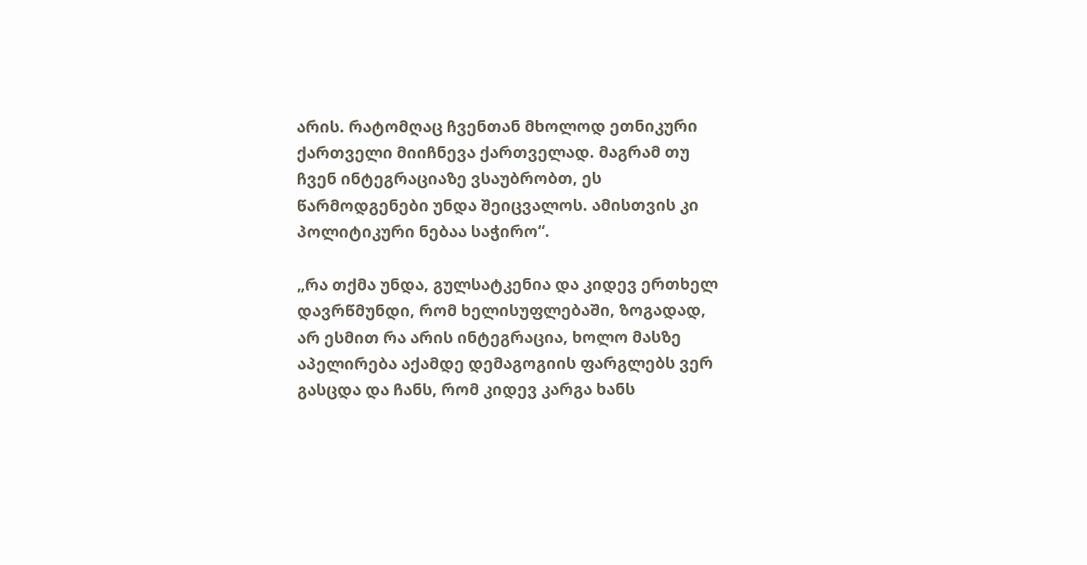არის. რატომღაც ჩვენთან მხოლოდ ეთნიკური ქართველი მიიჩნევა ქართველად. მაგრამ თუ ჩვენ ინტეგრაციაზე ვსაუბრობთ, ეს წარმოდგენები უნდა შეიცვალოს. ამისთვის კი პოლიტიკური ნებაა საჭირო“.

„რა თქმა უნდა, გულსატკენია და კიდევ ერთხელ დავრწმუნდი, რომ ხელისუფლებაში, ზოგადად, არ ესმით რა არის ინტეგრაცია, ხოლო მასზე აპელირება აქამდე დემაგოგიის ფარგლებს ვერ გასცდა და ჩანს, რომ კიდევ კარგა ხანს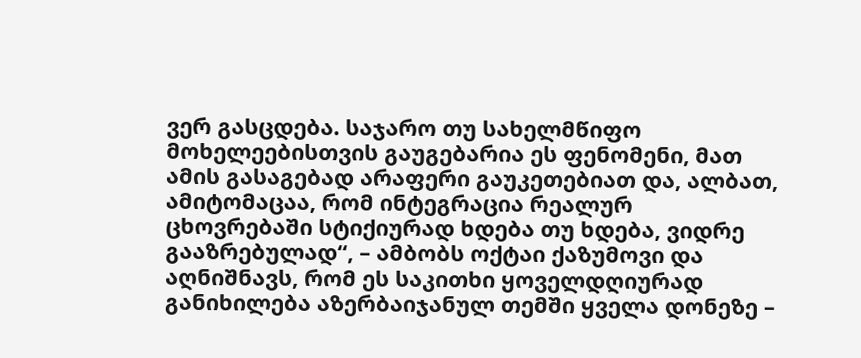ვერ გასცდება. საჯარო თუ სახელმწიფო მოხელეებისთვის გაუგებარია ეს ფენომენი, მათ ამის გასაგებად არაფერი გაუკეთებიათ და, ალბათ, ამიტომაცაა, რომ ინტეგრაცია რეალურ ცხოვრებაში სტიქიურად ხდება თუ ხდება, ვიდრე გააზრებულად“, – ამბობს ოქტაი ქაზუმოვი და აღნიშნავს, რომ ეს საკითხი ყოველდღიურად განიხილება აზერბაიჯანულ თემში ყველა დონეზე –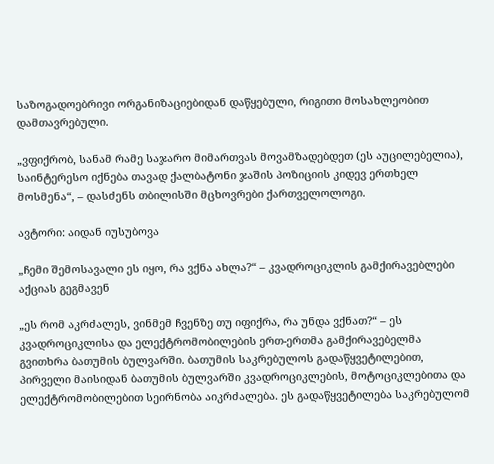საზოგადოებრივი ორგანიზაციებიდან დაწყებული, რიგითი მოსახლეობით დამთავრებული.

„ვფიქრობ, სანამ რამე საჯარო მიმართვას მოვამზადებდეთ (ეს აუცილებელია), საინტერესო იქნება თავად ქალბატონი ჯაშის პოზიციის კიდევ ერთხელ მოსმენა“, – დასძენს თბილისში მცხოვრები ქართველოლოგი.

ავტორი: აიდან იუსუბოვა

„ჩემი შემოსავალი ეს იყო, რა ვქნა ახლა?“ – კვადროციკლის გამქირავებლები აქციას გეგმავენ

„ეს რომ აკრძალეს, ვინმემ ჩვენზე თუ იფიქრა, რა უნდა ვქნათ?“ – ეს კვადროციკლისა და ელექტრომობილების ერთ-ერთმა გამქირავებელმა გვითხრა ბათუმის ბულვარში. ბათუმის საკრებულოს გადაწყვეტილებით, პირველი მაისიდან ბათუმის ბულვარში კვადროციკლების, მოტოციკლებითა და ელექტრომობილებით სეირნობა აიკრძალება. ეს გადაწყვეტილება საკრებულომ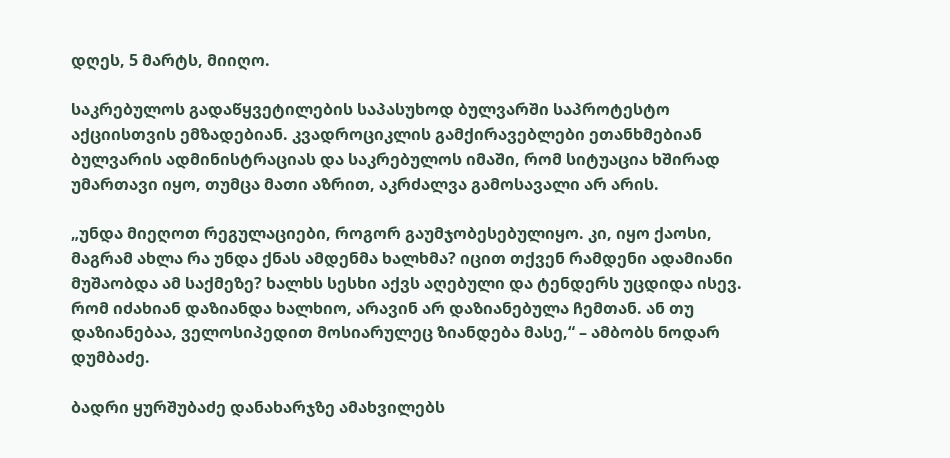დღეს, 5 მარტს, მიიღო.

საკრებულოს გადაწყვეტილების საპასუხოდ ბულვარში საპროტესტო აქციისთვის ემზადებიან. კვადროციკლის გამქირავებლები ეთანხმებიან ბულვარის ადმინისტრაციას და საკრებულოს იმაში, რომ სიტუაცია ხშირად უმართავი იყო, თუმცა მათი აზრით, აკრძალვა გამოსავალი არ არის.

„უნდა მიეღოთ რეგულაციები, როგორ გაუმჯობესებულიყო. კი, იყო ქაოსი, მაგრამ ახლა რა უნდა ქნას ამდენმა ხალხმა? იცით თქვენ რამდენი ადამიანი მუშაობდა ამ საქმეზე? ხალხს სესხი აქვს აღებული და ტენდერს უცდიდა ისევ. რომ იძახიან დაზიანდა ხალხიო, არავინ არ დაზიანებულა ჩემთან. ან თუ დაზიანებაა, ველოსიპედით მოსიარულეც ზიანდება მასე,“ – ამბობს ნოდარ დუმბაძე.

ბადრი ყურშუბაძე დანახარჯზე ამახვილებს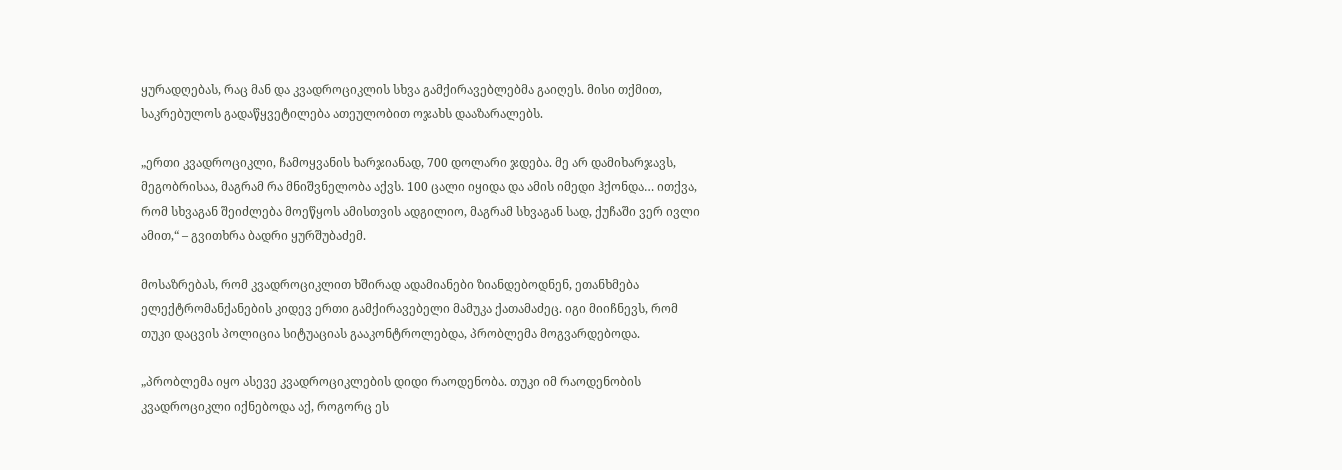ყურადღებას, რაც მან და კვადროციკლის სხვა გამქირავებლებმა გაიღეს. მისი თქმით, საკრებულოს გადაწყვეტილება ათეულობით ოჯახს დააზარალებს.

„ერთი კვადროციკლი, ჩამოყვანის ხარჯიანად, 700 დოლარი ჯდება. მე არ დამიხარჯავს, მეგობრისაა, მაგრამ რა მნიშვნელობა აქვს. 100 ცალი იყიდა და ამის იმედი ჰქონდა… ითქვა, რომ სხვაგან შეიძლება მოეწყოს ამისთვის ადგილიო, მაგრამ სხვაგან სად, ქუჩაში ვერ ივლი ამით,“ – გვითხრა ბადრი ყურშუბაძემ.

მოსაზრებას, რომ კვადროციკლით ხშირად ადამიანები ზიანდებოდნენ, ეთანხმება ელექტრომანქანების კიდევ ერთი გამქირავებელი მამუკა ქათამაძეც. იგი მიიჩნევს, რომ თუკი დაცვის პოლიცია სიტუაციას გააკონტროლებდა, პრობლემა მოგვარდებოდა.

„პრობლემა იყო ასევე კვადროციკლების დიდი რაოდენობა. თუკი იმ რაოდენობის კვადროციკლი იქნებოდა აქ, როგორც ეს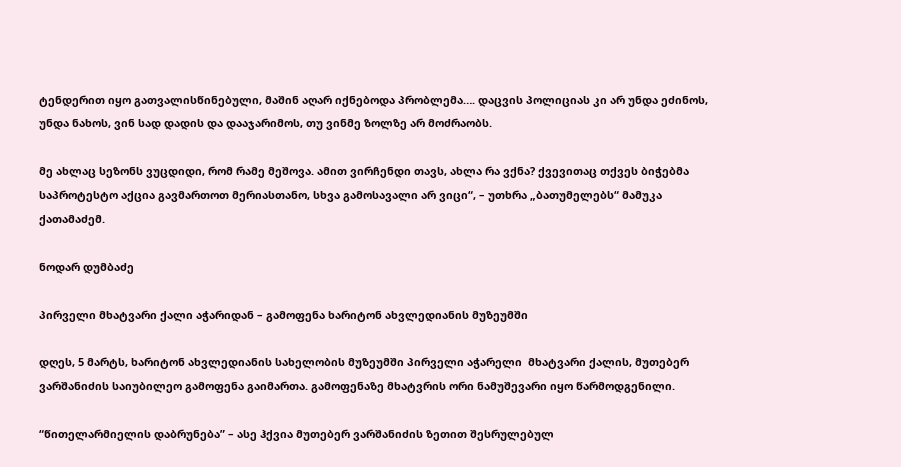ტენდერით იყო გათვალისწინებული, მაშინ აღარ იქნებოდა პრობლემა…. დაცვის პოლიციას კი არ უნდა ეძინოს, უნდა ნახოს, ვინ სად დადის და დააჯარიმოს, თუ ვინმე ზოლზე არ მოძრაობს.

მე ახლაც სეზონს ვუცდიდი, რომ რამე მეშოვა. ამით ვირჩენდი თავს, ახლა რა ვქნა? ქვევითაც თქვეს ბიჭებმა საპროტესტო აქცია გავმართოთ მერიასთანო, სხვა გამოსავალი არ ვიცი“, – უთხრა „ბათუმელებს“ მამუკა ქათამაძემ.

ნოდარ დუმბაძე

პირველი მხატვარი ქალი აჭარიდან – გამოფენა ხარიტონ ახვლედიანის მუზეუმში

დღეს, 5 მარტს, ხარიტონ ახვლედიანის სახელობის მუზეუმში პირველი აჭარელი  მხატვარი ქალის, მუთებერ ვარშანიძის საიუბილეო გამოფენა გაიმართა. გამოფენაზე მხატვრის ორი ნამუშევარი იყო წარმოდგენილი.

“წითელარმიელის დაბრუნება” – ასე ჰქვია მუთებერ ვარშანიძის ზეთით შესრულებულ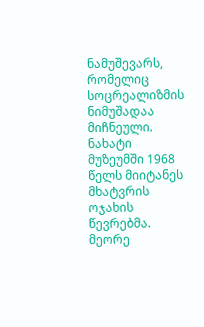ნამუშევარს, რომელიც სოცრეალიზმის ნიმუშადაა მიჩნეული. ნახატი მუზეუმში 1968 წელს მიიტანეს მხატვრის ოჯახის წევრებმა. მეორე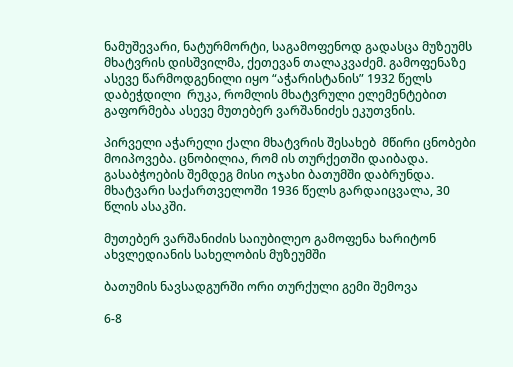ნამუშევარი, ნატურმორტი, საგამოფენოდ გადასცა მუზეუმს მხატვრის დისშვილმა, ქეთევან თალაკვაძემ. გამოფენაზე ასევე წარმოდგენილი იყო “აჭარისტანის” 1932 წელს დაბეჭდილი  რუკა, რომლის მხატვრული ელემენტებით გაფორმება ასევე მუთებერ ვარშანიძეს ეკუთვნის.

პირველი აჭარელი ქალი მხატვრის შესახებ  მწირი ცნობები მოიპოვება. ცნობილია, რომ ის თურქეთში დაიბადა. გასაბჭოების შემდეგ მისი ოჯახი ბათუმში დაბრუნდა. მხატვარი საქართველოში 1936 წელს გარდაიცვალა, 30 წლის ასაკში.

მუთებერ ვარშანიძის საიუბილეო გამოფენა ხარიტონ ახვლედიანის სახელობის მუზეუმში

ბათუმის ნავსადგურში ორი თურქული გემი შემოვა

6-8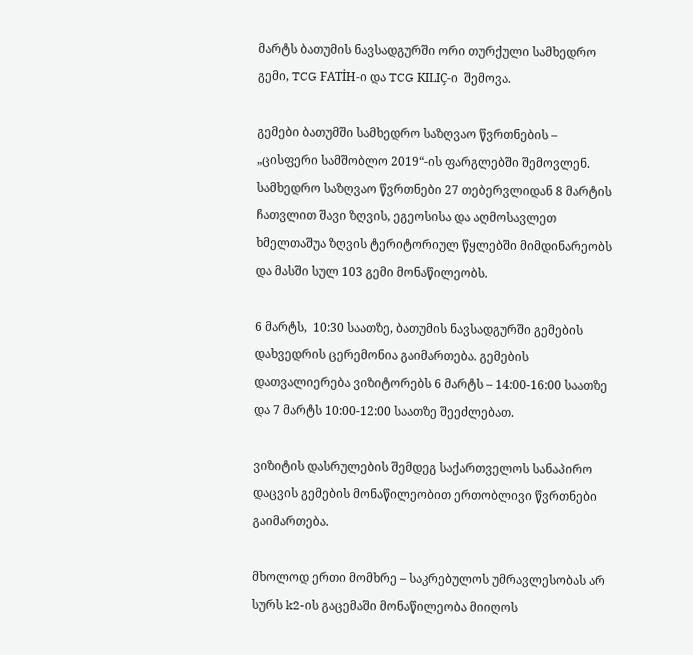მარტს ბათუმის ნავსადგურში ორი თურქული სამხედრო გემი, TCG FATİH-ი და TCG KILIÇ-ი  შემოვა.

გემები ბათუმში სამხედრო საზღვაო წვრთნების – „ცისფერი სამშობლო 2019“-ის ფარგლებში შემოვლენ. სამხედრო საზღვაო წვრთნები 27 თებერვლიდან 8 მარტის ჩათვლით შავი ზღვის, ეგეოსისა და აღმოსავლეთ ხმელთაშუა ზღვის ტერიტორიულ წყლებში მიმდინარეობს და მასში სულ 103 გემი მონაწილეობს.

6 მარტს,  10:30 საათზე, ბათუმის ნავსადგურში გემების დახვედრის ცერემონია გაიმართება. გემების დათვალიერება ვიზიტორებს 6 მარტს – 14:00-16:00 საათზე და 7 მარტს 10:00-12:00 საათზე შეეძლებათ.

ვიზიტის დასრულების შემდეგ საქართველოს სანაპირო დაცვის გემების მონაწილეობით ერთობლივი წვრთნები გაიმართება.

მხოლოდ ერთი მომხრე – საკრებულოს უმრავლესობას არ სურს k2-ის გაცემაში მონაწილეობა მიიღოს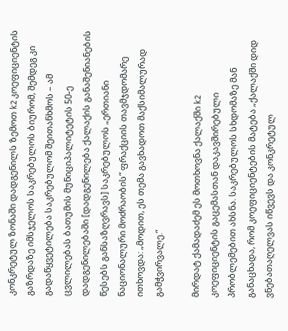კონკრეტულ ზონაში დადგენილს ზემოთ k2 კოეფიციენტის გაზრდაზე იმსჯელოს საკრებულოს ბიურომ, შემდეგ კი გადაწყვეტილება საკრებულომ შეითანხმოს – ამ ცვლილებას ბათუმის მუნიციპალიტეტის 50-ე დადგენილებაში [დადგენილება ქალაქის განაშენიანების წესებს განსაზღვრავს] საკრებულოს „ერთიანი ნაციონალური მოძრაობის“ ფრაქციის თავმჯდომარე ითხოვდა: „მოდით, ეს თემა გავხადოთ მაქსიმალურად გამჭვირვალე.“

მირდატ ქამადაძემ ეს მოთხოვნა ქალაქში k2 კოეფიციენტის გაცემასთან დაკავშირებული პრობლემებით ახსნა. საკრებულოს სხდომაზე მან განაცხადა, რომ კოეფიციენტების მატება „ქალაქში დიდ ვნებათაღელვას იწვევს და კონკრეტულ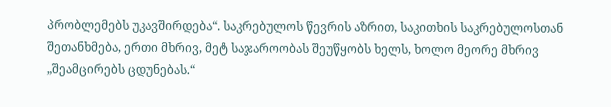პრობლემებს უკავშირდება“. საკრებულოს წევრის აზრით, საკითხის საკრებულოსთან შეთანხმება, ერთი მხრივ, მეტ საჯაროობას შეუწყობს ხელს, ხოლო მეორე მხრივ „შეამცირებს ცდუნებას.“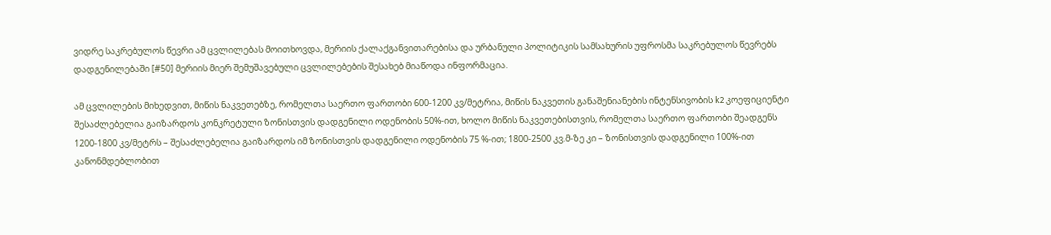ვიდრე საკრებულოს წევრი ამ ცვლილებას მოითხოვდა, მერიის ქალაქგანვითარებისა და ურბანული პოლიტიკის სამსახურის უფროსმა საკრებულოს წევრებს დადგენილებაში [#50] მერიის მიერ შემუშავებული ცვლილებების შესახებ მიაწოდა ინფორმაცია.

ამ ცვლილების მიხედვით, მიწის ნაკვეთებზე, რომელთა საერთო ფართობი 600-1200 კვ/მეტრია, მიწის ნაკვეთის განაშენიანების ინტენსივობის k2 კოეფიციენტი შესაძლებელია გაიზარდოს კონკრეტული ზონისთვის დადგენილი ოდენობის 50%-ით, ხოლო მიწის ნაკვეთებისთვის, რომელთა საერთო ფართობი შეადგენს 1200-1800 კვ/მეტრს – შესაძლებელია გაიზარდოს იმ ზონისთვის დადგენილი ოდენობის 75 %-ით; 1800-2500 კვ.მ-ზე კი – ზონისთვის დადგენილი 100%-ით კანონმდებლობით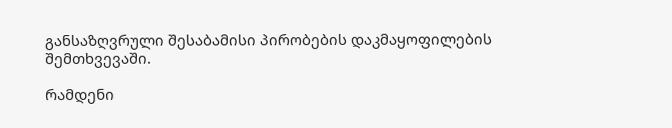განსაზღვრული შესაბამისი პირობების დაკმაყოფილების შემთხვევაში.

რამდენი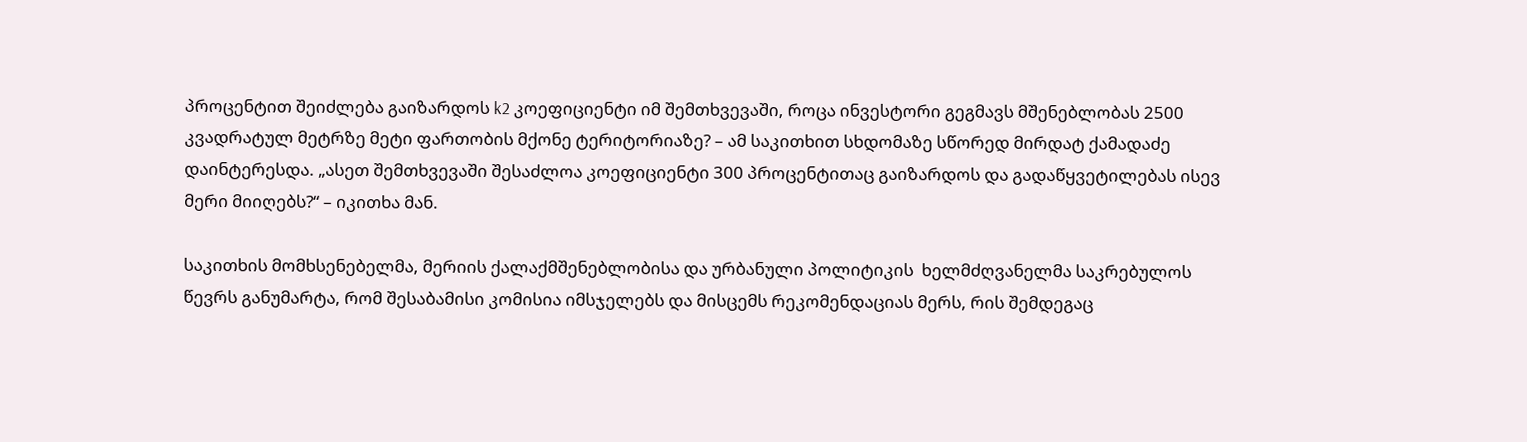პროცენტით შეიძლება გაიზარდოს k2 კოეფიციენტი იმ შემთხვევაში, როცა ინვესტორი გეგმავს მშენებლობას 2500 კვადრატულ მეტრზე მეტი ფართობის მქონე ტერიტორიაზე? – ამ საკითხით სხდომაზე სწორედ მირდატ ქამადაძე დაინტერესდა. „ასეთ შემთხვევაში შესაძლოა კოეფიციენტი 300 პროცენტითაც გაიზარდოს და გადაწყვეტილებას ისევ მერი მიიღებს?“ – იკითხა მან.

საკითხის მომხსენებელმა, მერიის ქალაქმშენებლობისა და ურბანული პოლიტიკის  ხელმძღვანელმა საკრებულოს წევრს განუმარტა, რომ შესაბამისი კომისია იმსჯელებს და მისცემს რეკომენდაციას მერს, რის შემდეგაც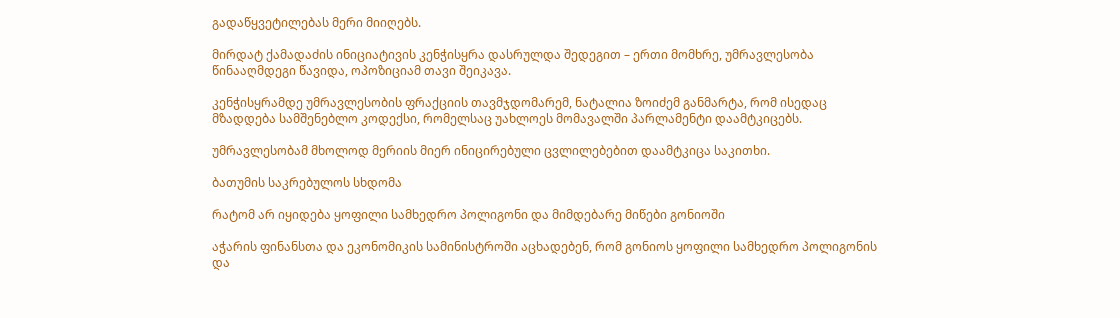გადაწყვეტილებას მერი მიიღებს.

მირდატ ქამადაძის ინიციატივის კენჭისყრა დასრულდა შედეგით – ერთი მომხრე, უმრავლესობა წინააღმდეგი წავიდა, ოპოზიციამ თავი შეიკავა.

კენჭისყრამდე უმრავლესობის ფრაქციის თავმჯდომარემ, ნატალია ზოიძემ განმარტა, რომ ისედაც მზადდება სამშენებლო კოდექსი, რომელსაც უახლოეს მომავალში პარლამენტი დაამტკიცებს.

უმრავლესობამ მხოლოდ მერიის მიერ ინიცირებული ცვლილებებით დაამტკიცა საკითხი.

ბათუმის საკრებულოს სხდომა

რატომ არ იყიდება ყოფილი სამხედრო პოლიგონი და მიმდებარე მიწები გონიოში

აჭარის ფინანსთა და ეკონომიკის სამინისტროში აცხადებენ, რომ გონიოს ყოფილი სამხედრო პოლიგონის და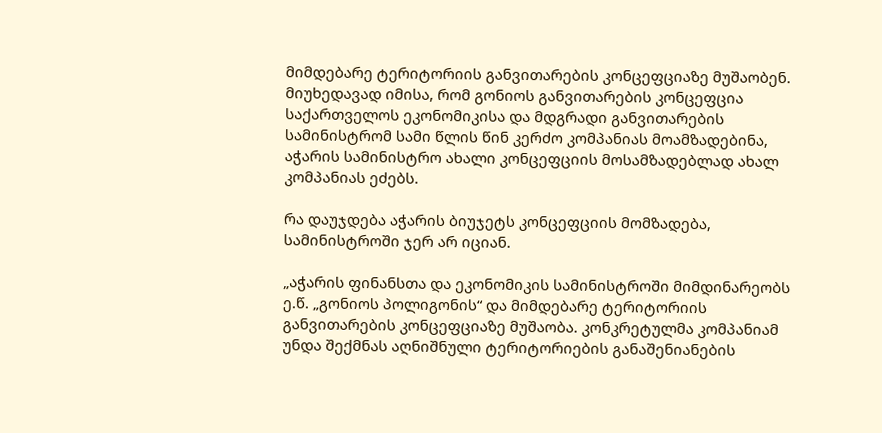მიმდებარე ტერიტორიის განვითარების კონცეფციაზე მუშაობენ. მიუხედავად იმისა, რომ გონიოს განვითარების კონცეფცია საქართველოს ეკონომიკისა და მდგრადი განვითარების სამინისტრომ სამი წლის წინ კერძო კომპანიას მოამზადებინა, აჭარის სამინისტრო ახალი კონცეფციის მოსამზადებლად ახალ კომპანიას ეძებს.

რა დაუჯდება აჭარის ბიუჯეტს კონცეფციის მომზადება, სამინისტროში ჯერ არ იციან.

„აჭარის ფინანსთა და ეკონომიკის სამინისტროში მიმდინარეობს ე.წ. „გონიოს პოლიგონის“ და მიმდებარე ტერიტორიის განვითარების კონცეფციაზე მუშაობა. კონკრეტულმა კომპანიამ უნდა შექმნას აღნიშნული ტერიტორიების განაშენიანების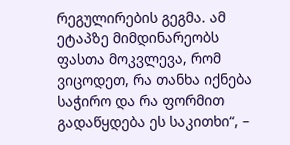რეგულირების გეგმა. ამ ეტაპზე მიმდინარეობს ფასთა მოკვლევა, რომ ვიცოდეთ, რა თანხა იქნება საჭირო და რა ფორმით გადაწყდება ეს საკითხი“, –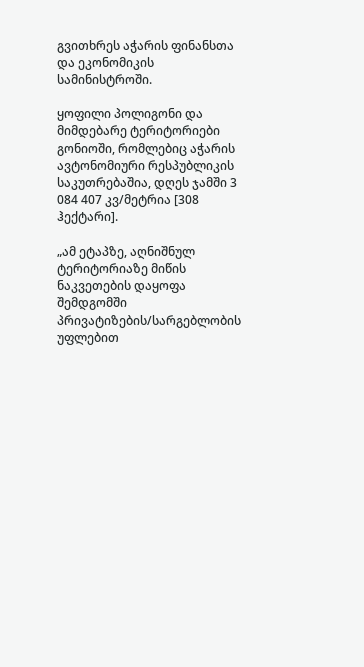გვითხრეს აჭარის ფინანსთა და ეკონომიკის სამინისტროში.

ყოფილი პოლიგონი და მიმდებარე ტერიტორიები გონიოში, რომლებიც აჭარის ავტონომიური რესპუბლიკის საკუთრებაშია, დღეს ჯამში 3 084 407 კვ/მეტრია [308 ჰექტარი].

„ამ ეტაპზე, აღნიშნულ ტერიტორიაზე მიწის ნაკვეთების დაყოფა შემდგომში პრივატიზების/სარგებლობის უფლებით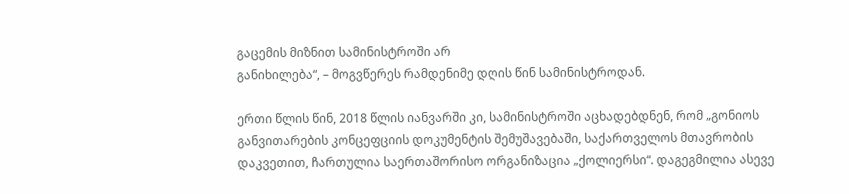გაცემის მიზნით სამინისტროში არ
განიხილება“, – მოგვწერეს რამდენიმე დღის წინ სამინისტროდან.

ერთი წლის წინ, 2018 წლის იანვარში კი, სამინისტროში აცხადებდნენ, რომ „გონიოს განვითარების კონცეფციის დოკუმენტის შემუშავებაში, საქართველოს მთავრობის დაკვეთით, ჩართულია საერთაშორისო ორგანიზაცია „ქოლიერსი“. დაგეგმილია ასევე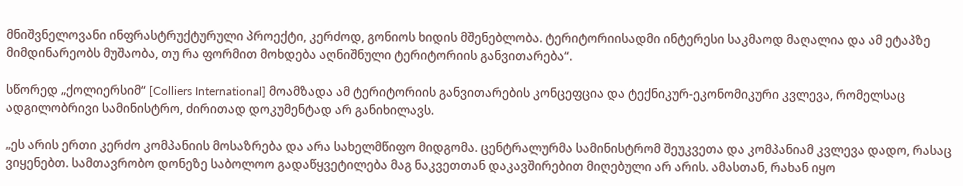მნიშვნელოვანი ინფრასტრუქტურული პროექტი, კერძოდ, გონიოს ხიდის მშენებლობა. ტერიტორიისადმი ინტერესი საკმაოდ მაღალია და ამ ეტაპზე მიმდინარეობს მუშაობა, თუ რა ფორმით მოხდება აღნიშნული ტერიტორიის განვითარება“.

სწორედ „ქოლიერსიმ“ [Colliers International] მოამზადა ამ ტერიტორიის განვითარების კონცეფცია და ტექნიკურ-ეკონომიკური კვლევა, რომელსაც ადგილობრივი სამინისტრო, ძირითად დოკუმენტად არ განიხილავს.

„ეს არის ერთი კერძო კომპანიის მოსაზრება და არა სახელმწიფო მიდგომა. ცენტრალურმა სამინისტრომ შეუკვეთა და კომპანიამ კვლევა დადო, რასაც ვიყენებთ. სამთავრობო დონეზე საბოლოო გადაწყვეტილება მაგ ნაკვეთთან დაკავშირებით მიღებული არ არის. ამასთან, რახან იყო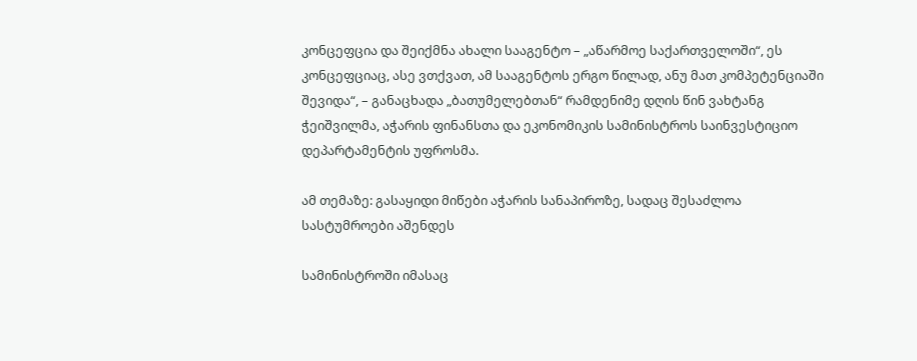კონცეფცია და შეიქმნა ახალი სააგენტო – „აწარმოე საქართველოში“, ეს კონცეფციაც, ასე ვთქვათ, ამ სააგენტოს ერგო წილად, ანუ მათ კომპეტენციაში შევიდა“, – განაცხადა „ბათუმელებთან“ რამდენიმე დღის წინ ვახტანგ ჭეიშვილმა, აჭარის ფინანსთა და ეკონომიკის სამინისტროს საინვესტიციო დეპარტამენტის უფროსმა.

ამ თემაზე: გასაყიდი მიწები აჭარის სანაპიროზე, სადაც შესაძლოა სასტუმროები აშენდეს

სამინისტროში იმასაც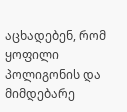აცხადებენ, რომ ყოფილი პოლიგონის და მიმდებარე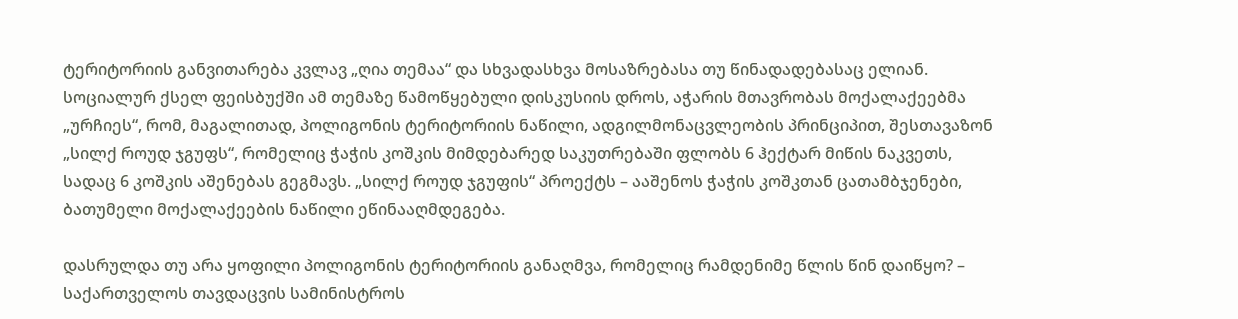ტერიტორიის განვითარება კვლავ „ღია თემაა“ და სხვადასხვა მოსაზრებასა თუ წინადადებასაც ელიან. სოციალურ ქსელ ფეისბუქში ამ თემაზე წამოწყებული დისკუსიის დროს, აჭარის მთავრობას მოქალაქეებმა „ურჩიეს“, რომ, მაგალითად, პოლიგონის ტერიტორიის ნაწილი, ადგილმონაცვლეობის პრინციპით, შესთავაზონ „სილქ როუდ ჯგუფს“, რომელიც ჭაჭის კოშკის მიმდებარედ საკუთრებაში ფლობს 6 ჰექტარ მიწის ნაკვეთს, სადაც 6 კოშკის აშენებას გეგმავს. „სილქ როუდ ჯგუფის“ პროექტს – ააშენოს ჭაჭის კოშკთან ცათამბჯენები, ბათუმელი მოქალაქეების ნაწილი ეწინააღმდეგება.

დასრულდა თუ არა ყოფილი პოლიგონის ტერიტორიის განაღმვა, რომელიც რამდენიმე წლის წინ დაიწყო? – საქართველოს თავდაცვის სამინისტროს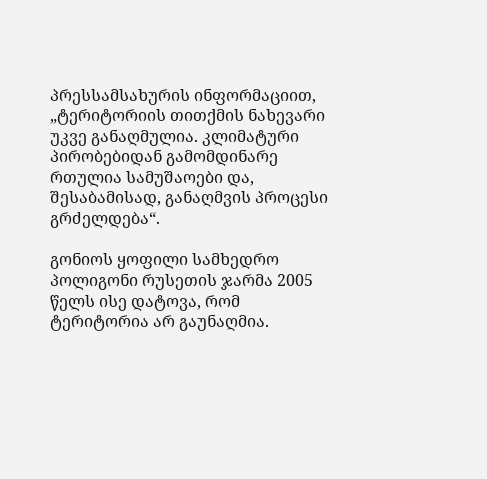პრესსამსახურის ინფორმაციით, „ტერიტორიის თითქმის ნახევარი უკვე განაღმულია. კლიმატური პირობებიდან გამომდინარე რთულია სამუშაოები და, შესაბამისად, განაღმვის პროცესი გრძელდება“.

გონიოს ყოფილი სამხედრო პოლიგონი რუსეთის ჯარმა 2005 წელს ისე დატოვა, რომ ტერიტორია არ გაუნაღმია.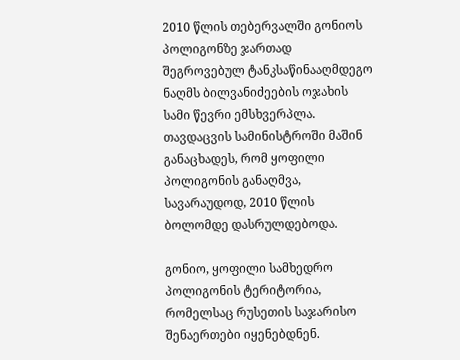2010 წლის თებერვალში გონიოს პოლიგონზე ჯართად შეგროვებულ ტანკსაწინააღმდეგო ნაღმს ბილვანიძეების ოჯახის სამი წევრი ემსხვერპლა. თავდაცვის სამინისტროში მაშინ განაცხადეს, რომ ყოფილი პოლიგონის განაღმვა, სავარაუდოდ, 2010 წლის ბოლომდე დასრულდებოდა.

გონიო, ყოფილი სამხედრო პოლიგონის ტერიტორია, რომელსაც რუსეთის საჯარისო შენაერთები იყენებდნენ.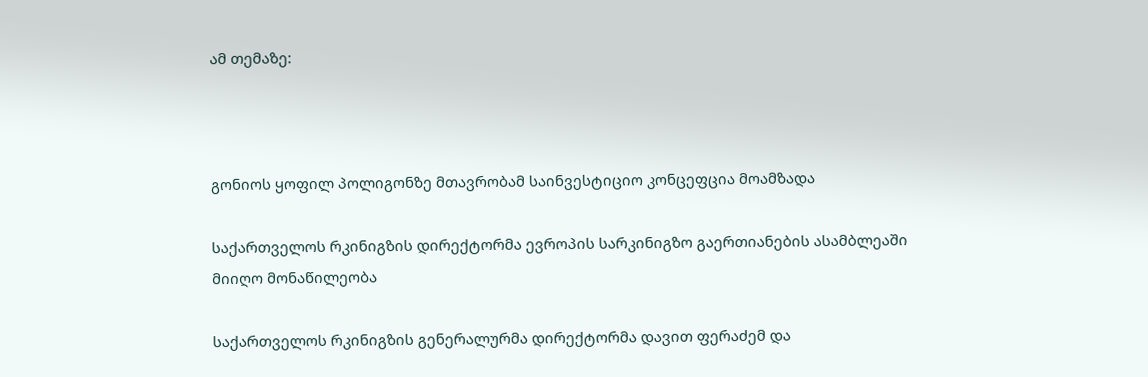ამ თემაზე:



გონიოს ყოფილ პოლიგონზე მთავრობამ საინვესტიციო კონცეფცია მოამზადა

საქართველოს რკინიგზის დირექტორმა ევროპის სარკინიგზო გაერთიანების ასამბლეაში მიიღო მონაწილეობა

საქართველოს რკინიგზის გენერალურმა დირექტორმა დავით ფერაძემ და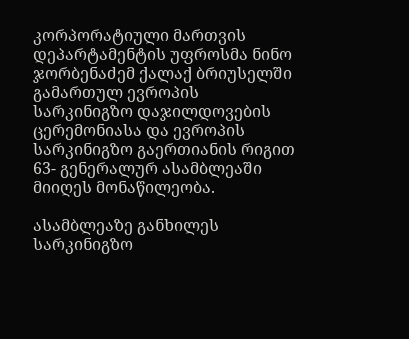კორპორატიული მართვის დეპარტამენტის უფროსმა ნინო ჯორბენაძემ ქალაქ ბრიუსელში გამართულ ევროპის სარკინიგზო დაჯილდოვების ცერემონიასა და ევროპის სარკინიგზო გაერთიანის რიგით 63- გენერალურ ასამბლეაში მიიღეს მონაწილეობა.

ასამბლეაზე განხილეს  სარკინიგზო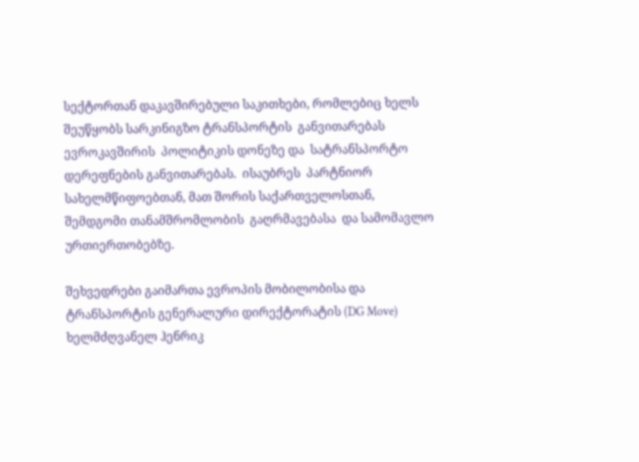სექტორთან დაკავშირებული საკითხები, რომლებიც ხელს შეუწყობს სარკინიგზო ტრანსპორტის  განვითარებას ევროკავშირის  პოლიტიკის დონეზე და  სატრანსპორტო დერეფნების განვითარებას.  ისაუბრეს  პარტნიორ  სახელმწიფოებთან, მათ შორის საქართველოსთან,  შემდგომი თანამშრომლობის  გაღრმავებასა  და სამომავლო  ურთიერთობებზე.

შეხვედრები გაიმართა ევროპის მობილობისა და ტრანსპორტის გენერალური დირექტორატის (DG Move) ხელმძღვანელ ჰენრიკ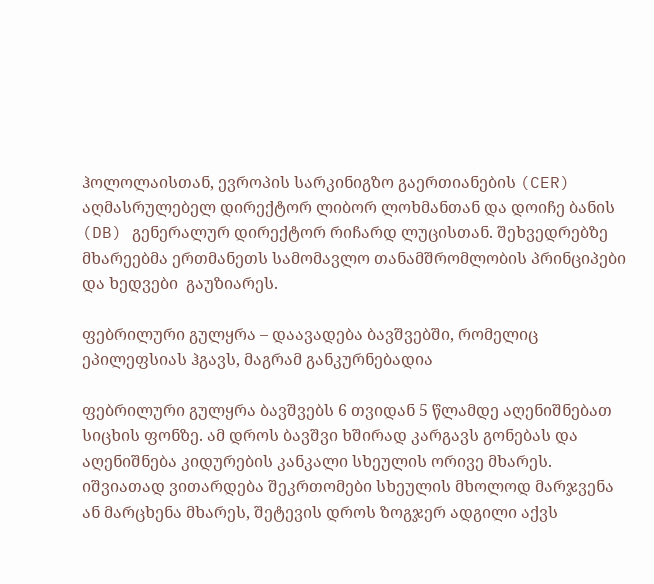ჰოლოლაისთან, ევროპის სარკინიგზო გაერთიანების (CER) აღმასრულებელ დირექტორ ლიბორ ლოხმანთან და დოიჩე ბანის (DB) გენერალურ დირექტორ რიჩარდ ლუცისთან. შეხვედრებზე მხარეებმა ერთმანეთს სამომავლო თანამშრომლობის პრინციპები და ხედვები  გაუზიარეს.

ფებრილური გულყრა – დაავადება ბავშვებში, რომელიც ეპილეფსიას ჰგავს, მაგრამ განკურნებადია

ფებრილური გულყრა ბავშვებს 6 თვიდან 5 წლამდე აღენიშნებათ სიცხის ფონზე. ამ დროს ბავშვი ხშირად კარგავს გონებას და აღენიშნება კიდურების კანკალი სხეულის ორივე მხარეს. იშვიათად ვითარდება შეკრთომები სხეულის მხოლოდ მარჯვენა ან მარცხენა მხარეს, შეტევის დროს ზოგჯერ ადგილი აქვს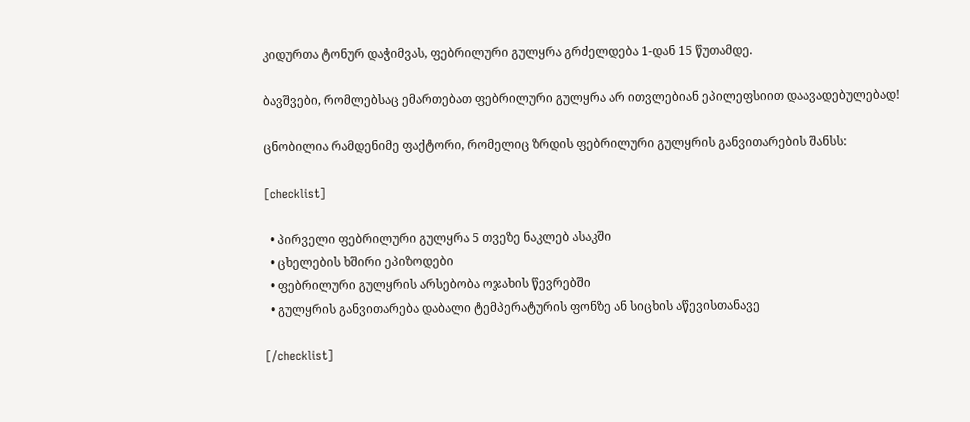კიდურთა ტონურ დაჭიმვას, ფებრილური გულყრა გრძელდება 1-დან 15 წუთამდე.

ბავშვები, რომლებსაც ემართებათ ფებრილური გულყრა არ ითვლებიან ეპილეფსიით დაავადებულებად!

ცნობილია რამდენიმე ფაქტორი, რომელიც ზრდის ფებრილური გულყრის განვითარების შანსს:

[checklist]

  • პირველი ფებრილური გულყრა 5 თვეზე ნაკლებ ასაკში
  • ცხელების ხშირი ეპიზოდები
  • ფებრილური გულყრის არსებობა ოჯახის წევრებში
  • გულყრის განვითარება დაბალი ტემპერატურის ფონზე ან სიცხის აწევისთანავე

[/checklist]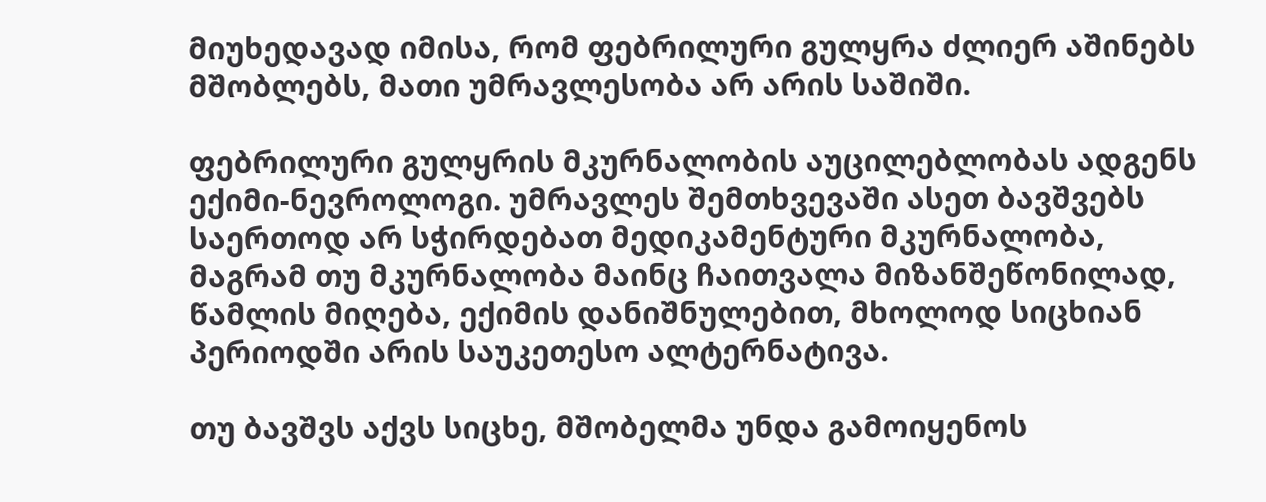მიუხედავად იმისა, რომ ფებრილური გულყრა ძლიერ აშინებს მშობლებს, მათი უმრავლესობა არ არის საშიში.

ფებრილური გულყრის მკურნალობის აუცილებლობას ადგენს ექიმი-ნევროლოგი. უმრავლეს შემთხვევაში ასეთ ბავშვებს საერთოდ არ სჭირდებათ მედიკამენტური მკურნალობა, მაგრამ თუ მკურნალობა მაინც ჩაითვალა მიზანშეწონილად, წამლის მიღება, ექიმის დანიშნულებით, მხოლოდ სიცხიან პერიოდში არის საუკეთესო ალტერნატივა.

თუ ბავშვს აქვს სიცხე, მშობელმა უნდა გამოიყენოს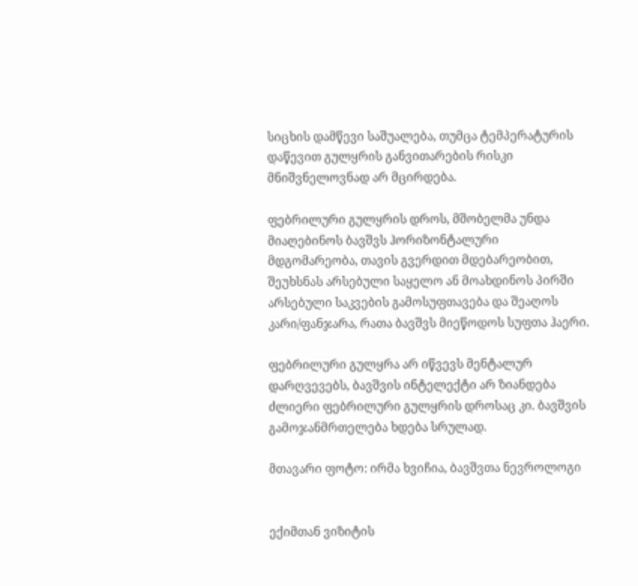სიცხის დამწევი საშუალება, თუმცა ტემპერატურის დაწევით გულყრის განვითარების რისკი მნიშვნელოვნად არ მცირდება.

ფებრილური გულყრის დროს, მშობელმა უნდა მიაღებინოს ბავშვს ჰორიზონტალური მდგომარეობა, თავის გვერდით მდებარეობით, შეუხსნას არსებული საყელო ან მოახდინოს პირში არსებული საკვების გამოსუფთავება და შეაღოს კარი/ფანჯარა, რათა ბავშვს მიეწოდოს სუფთა ჰაერი.

ფებრილური გულყრა არ იწვევს მენტალურ დარღვევებს, ბავშვის ინტელექტი არ ზიანდება ძლიერი ფებრილური გულყრის დროსაც კი. ბავშვის გამოჯანმრთელება ხდება სრულად.

მთავარი ფოტო: ირმა ხვიჩია, ბავშვთა ნევროლოგი


ექიმთან ვიზიტის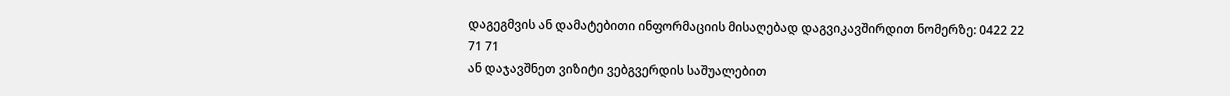დაგეგმვის ან დამატებითი ინფორმაციის მისაღებად დაგვიკავშირდით ნომერზე: 0422 22 71 71
ან დაჯავშნეთ ვიზიტი ვებგვერდის საშუალებით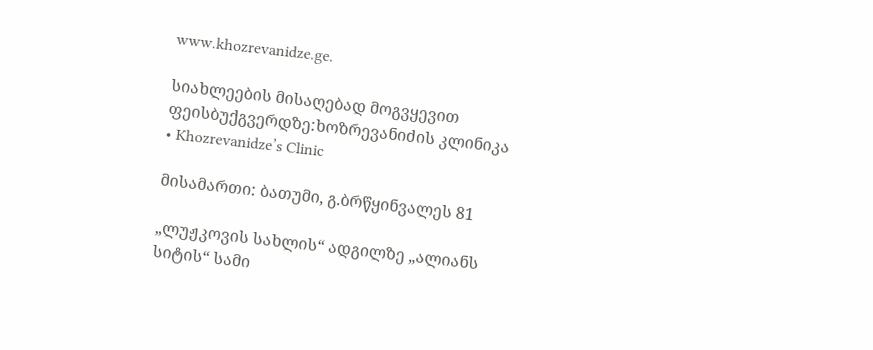www.khozrevanidze.ge.

სიახლეების მისაღებად მოგვყევით ფეისბუქგვერდზე:ხოზრევანიძის კლინიკა • Khozrevanidze’s Clinic

მისამართი: ბათუმი, გ.ბრწყინვალეს 81

„ლუჟკოვის სახლის“ ადგილზე „ალიანს სიტის“ სამი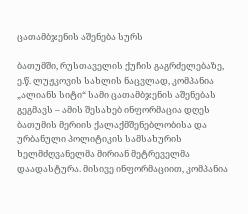ცათამბჯენის აშენება სურს

ბათუმში, რუსთაველის ქუჩის გაგრძელებაზე, ე.წ. ლუჟკოვის სახლის ნაცვლად, კომპანია „ალიანს სიტი“ სამი ცათამბჯენის აშენებას გეგმავს – ამის შესახებ ინფორმაცია დღეს ბათუმის მერიის ქალაქმშენებლობისა და ურბანული პოლიტიკის სამსახურის ხელმძღვანელმა მირიან მეტრეველმა დაადასტურა. მისივე ინფორმაციით, კომპანია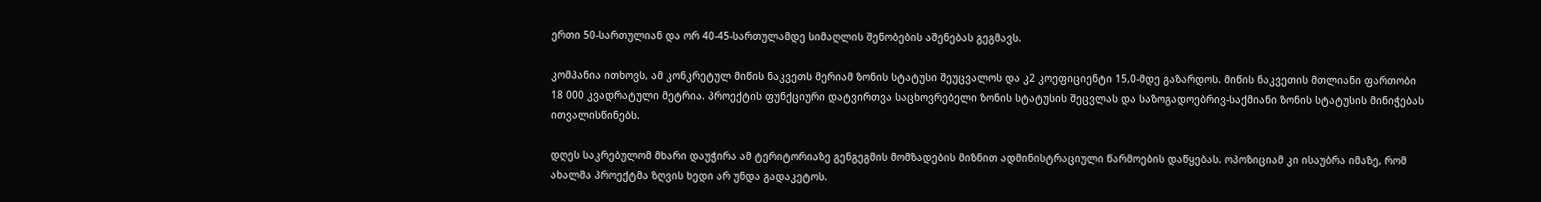ერთი 50-სართულიან და ორ 40-45-სართულამდე სიმაღლის შენობების აშენებას გეგმავს.

კომპანია ითხოვს, ამ კონკრეტულ მიწის ნაკვეთს მერიამ ზონის სტატუსი შეუცვალოს და კ2 კოეფიციენტი 15,0-მდე გაზარდოს. მიწის ნაკვეთის მთლიანი ფართობი 18 000 კვადრატული მეტრია. პროექტის ფუნქციური დატვირთვა საცხოვრებელი ზონის სტატუსის შეცვლას და საზოგადოებრივ-საქმიანი ზონის სტატუსის მინიჭებას ითვალისწინებს.

დღეს საკრებულომ მხარი დაუჭირა ამ ტერიტორიაზე გენგეგმის მომზადების მიზნით ადმინისტრაციული წარმოების დაწყებას. ოპოზიციამ კი ისაუბრა იმაზე, რომ ახალმა პროექტმა ზღვის ხედი არ უნდა გადაკეტოს.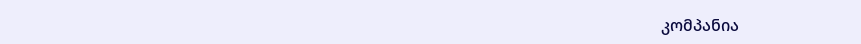კომპანია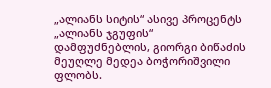„ალიანს სიტის“ ასივე პროცენტს „ალიანს ჯგუფის“ დამფუძნებლის, გიორგი ბიწაძის მეუღლე მედეა ბოჭორიშვილი ფლობს.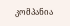კომპანია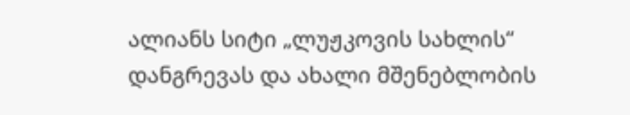ალიანს სიტი „ლუჟკოვის სახლის“ დანგრევას და ახალი მშენებლობის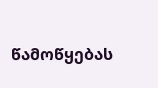წამოწყებას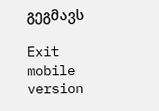გეგმავს

Exit mobile version